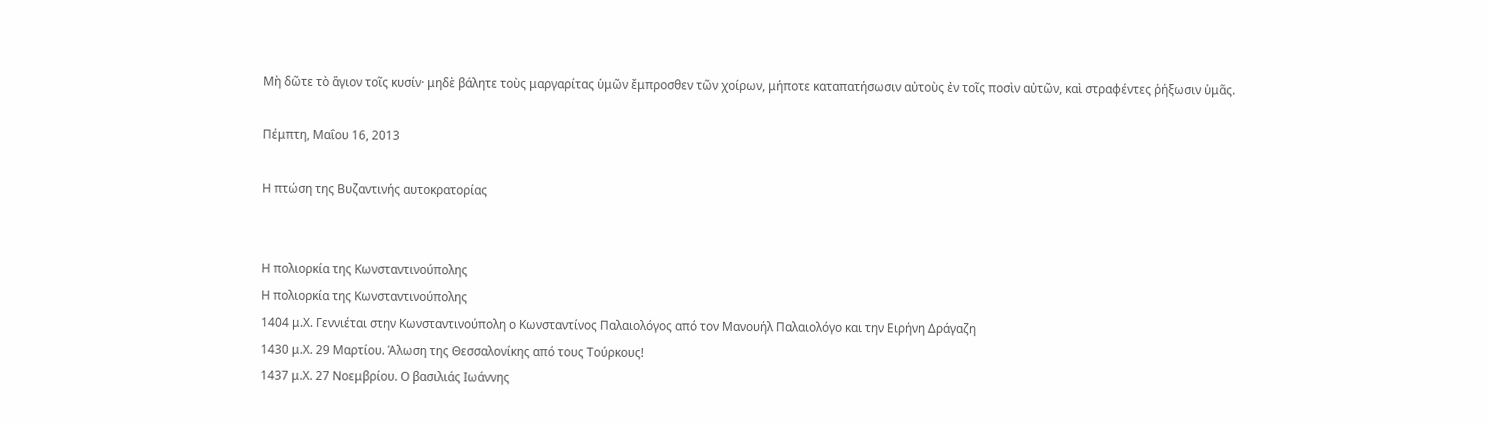Μὴ δῶτε τὸ ἅγιον τοῖς κυσίν· μηδὲ βάλητε τοὺς μαργαρίτας ὑμῶν ἔμπροσθεν τῶν χοίρων, μήποτε καταπατήσωσιν αὐτοὺς ἐν τοῖς ποσὶν αὐτῶν, καὶ στραφέντες ῥήξωσιν ὑμᾶς.

Πέμπτη, Μαΐου 16, 2013

Η πτώση της Βυζαντινής αυτοκρατορίας


Η πολιορκία της Κωνσταντινούπολης
Η πολιορκία της Κωνσταντινούπολης
1404 μ.Χ. Γεννιέται στην Κωνσταντινούπολη ο Κωνσταντίνος Παλαιολόγος από τον Μανουήλ Παλαιολόγο και την Ειρήνη Δράγαζη
1430 μ.Χ. 29 Μαρτίου. Άλωση της Θεσσαλονίκης από τους Τούρκους!
1437 μ.Χ. 27 Νοεμβρίου. Ο βασιλιάς Ιωάννης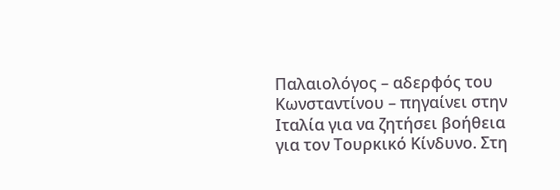Παλαιολόγος – αδερφός του Κωνσταντίνου – πηγαίνει στην Ιταλία για να ζητήσει βοήθεια για τον Τουρκικό Κίνδυνο. Στη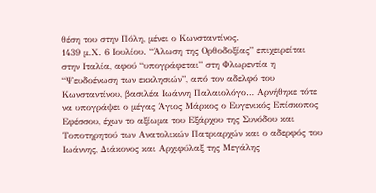θέση του στην Πόλη, μένει ο Κωνσταντίνος.
1439 μ.Χ. 6 Ιουλίου. “Άλωση της Ορθοδοξίας” επιχειρείται στην Ιταλία, αφού “υπογράφεται” στη Φλωρεντία η “Ψευδοένωση των εκκλησιών”, από τον αδελφό του Κωνσταντίνου, βασιλέα Ιωάννη Παλαιολόγο… Αρνήθηκε τότε να υπογράψει ο μέγας Άγιος Μάρκος ο Ευγενικός Επίσκοπος Εφέσσου, έχων το αξίωμα του Εξάρχου της Συνόδου και Τοποτηρητού των Ανατολικών Πατριαρχών και ο αδερφός του Ιωάννης, Διάκονος και Αρχιφύλαξ της Μεγάλης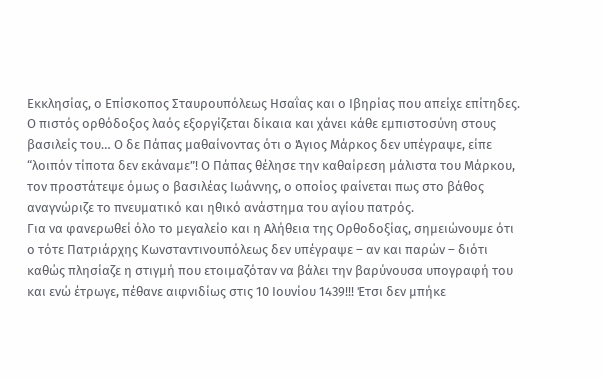Εκκλησίας, ο Επίσκοπος Σταυρουπόλεως Ησαΐας και ο Ιβηρίας που απείχε επίτηδες. Ο πιστός ορθόδοξος λαός εξοργίζεται δίκαια και χάνει κάθε εμπιστοσύνη στους βασιλείς του… Ο δε Πάπας μαθαίνοντας ότι ο Άγιος Μάρκος δεν υπέγραψε, είπε “λοιπόν τίποτα δεν εκάναμε”! Ο Πάπας θέλησε την καθαίρεση μάλιστα του Μάρκου, τον προστάτεψε όμως ο βασιλέας Ιωάννης, ο οποίος φαίνεται πως στο βάθος αναγνώριζε το πνευματικό και ηθικό ανάστημα του αγίου πατρός.
Για να φανερωθεί όλο το μεγαλείο και η Αλήθεια της Ορθοδοξίας, σημειώνουμε ότι ο τότε Πατριάρχης Κωνσταντινουπόλεως δεν υπέγραψε – αν και παρών – διότι καθώς πλησίαζε η στιγμή που ετοιμαζόταν να βάλει την βαρύνουσα υπογραφή του και ενώ έτρωγε, πέθανε αιφνιδίως στις 10 Ιουνίου 1439!!! Έτσι δεν μπήκε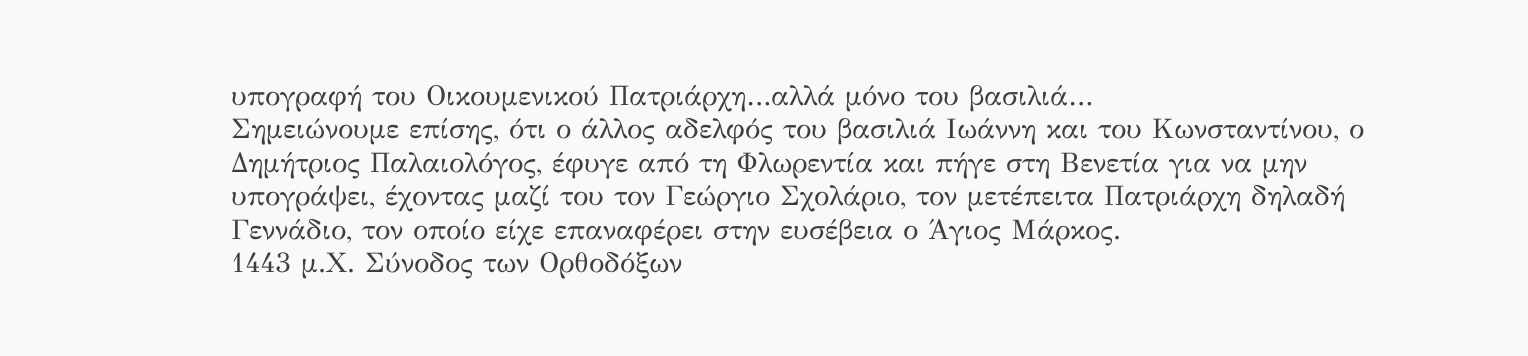υπογραφή του Οικουμενικού Πατριάρχη…αλλά μόνο του βασιλιά…
Σημειώνουμε επίσης, ότι ο άλλος αδελφός του βασιλιά Ιωάννη και του Κωνσταντίνου, ο Δημήτριος Παλαιολόγος, έφυγε από τη Φλωρεντία και πήγε στη Βενετία για να μην υπογράψει, έχοντας μαζί του τον Γεώργιο Σχολάριο, τον μετέπειτα Πατριάρχη δηλαδή Γεννάδιο, τον οποίο είχε επαναφέρει στην ευσέβεια ο Άγιος Μάρκος.
1443 μ.Χ. Σύνοδος των Ορθοδόξων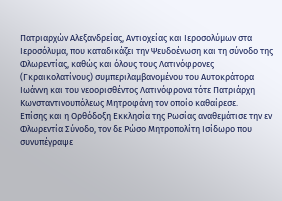Πατριαρχών Αλεξανδρείας, Αντιοχείας και Ιεροσολύμων στα Ιεροσόλυμα, που καταδικάζει την Ψευδοένωση και τη σύνοδο της Φλωρεντίας, καθώς και όλους τους Λατινόφρονες (Γκραικολατίνους) συμπεριλαμβανομένου του Αυτοκράτορα Ιωάννη και του νεοορισθέντος Λατινόφρονα τότε Πατριάρχη Κωνσταντινουπόλεως Μητροφάνη τον οποίο καθαίρεσε.
Επίσης και η Ορθόδοξη Εκκλησία της Ρωσίας αναθεμάτισε την εν Φλωρεντία Σύνοδο, τον δε Ρώσο Μητροπολίτη Ισίδωρο που συνυπέγραψε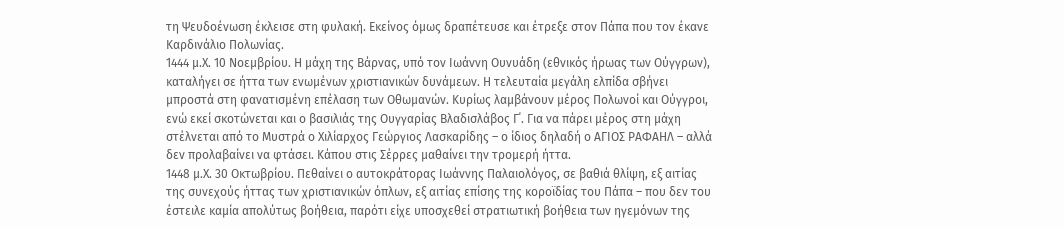τη Ψευδοένωση έκλεισε στη φυλακή. Εκείνος όμως δραπέτευσε και έτρεξε στον Πάπα που τον έκανε Καρδινάλιο Πολωνίας.
1444 μ.Χ. 10 Νοεμβρίου. Η μάχη της Βάρνας, υπό τον Ιωάννη Ουνυάδη (εθνικός ήρωας των Ούγγρων), καταλήγει σε ήττα των ενωμένων χριστιανικών δυνάμεων. Η τελευταία μεγάλη ελπίδα σβήνει μπροστά στη φανατισμένη επέλαση των Οθωμανών. Κυρίως λαμβάνουν μέρος Πολωνοί και Ούγγροι, ενώ εκεί σκοτώνεται και ο βασιλιάς της Ουγγαρίας Βλαδισλάβος Γ΄. Για να πάρει μέρος στη μάχη στέλνεται από το Μυστρά ο Χιλίαρχος Γεώργιος Λασκαρίδης – ο ίδιος δηλαδή ο ΑΓΙΟΣ ΡΑΦΑΗΛ – αλλά δεν προλαβαίνει να φτάσει. Κάπου στις Σέρρες μαθαίνει την τρομερή ήττα.
1448 μ.Χ. 30 Οκτωβρίου. Πεθαίνει ο αυτοκράτορας Ιωάννης Παλαιολόγος, σε βαθιά θλίψη, εξ αιτίας της συνεχούς ήττας των χριστιανικών όπλων, εξ αιτίας επίσης της κοροϊδίας του Πάπα – που δεν του έστειλε καμία απολύτως βοήθεια, παρότι είχε υποσχεθεί στρατιωτική βοήθεια των ηγεμόνων της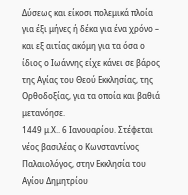Δύσεως και είκοσι πολεμικά πλοία για έξι μήνες ή δέκα για ένα χρόνο – και εξ αιτίας ακόμη για τα όσα ο ίδιος ο Ιωάννης είχε κάνει σε βάρος της Αγίας του Θεού Εκκλησίας, της Ορθοδοξίας, για τα οποία και βαθιά μετανόησε.
1449 μ.Χ.. 6 Ιανουαρίου. Στέφεται νέος βασιλέας ο Κωνσταντίνος Παλαιολόγος, στην Εκκλησία του Αγίου Δημητρίου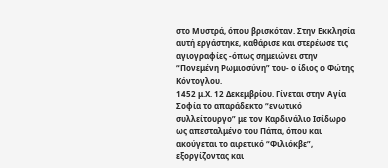στο Μυστρά, όπου βρισκόταν. Στην Εκκλησία αυτή εργάστηκε, καθάρισε και στερέωσε τις αγιογραφίες -όπως σημειώνει στην “Πονεμένη Ρωμιοσύνη” του- ο ίδιος ο Φώτης Κόντογλου.
1452 μ.Χ. 12 Δεκεμβρίου. Γίνεται στην Αγία Σοφία το απαράδεκτο “ενωτικό συλλείτουργο” με τον Καρδινάλιο Ισίδωρο ως απεσταλμένο του Πάπα, όπου και ακούγεται το αιρετικό “Φιλιόκβε”, εξοργίζοντας και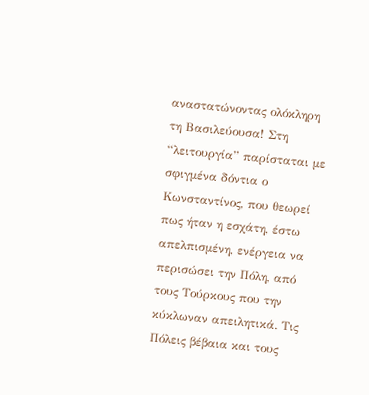αναστατώνοντας ολόκληρη τη Βασιλεύουσα! Στη “λειτουργία” παρίσταται με σφιγμένα δόντια ο Κωνσταντίνος, που θεωρεί πως ήταν η εσχάτη, έστω απελπισμένη, ενέργεια να περισώσει την Πόλη, από τους Τούρκους που την κύκλωναν απειλητικά. Τις Πόλεις βέβαια και τους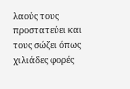λαούς τους προστατεύει και τους σώζει όπως χιλιάδες φορές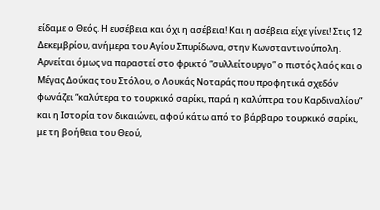είδαμε ο Θεός. Η ευσέβεια και όχι η ασέβεια! Και η ασέβεια είχε γίνει! Στις 12 Δεκεμβρίου, ανήμερα του Αγίου Σπυρίδωνα, στην Κωνσταντινούπολη.
Αρνείται όμως να παραστεί στο φρικτό “συλλείτουργο” ο πιστός λαός και ο Μέγας Δούκας του Στόλου, ο Λουκάς Νοταράς που προφητικά σχεδόν φωνάζει “καλύτερα το τουρκικό σαρίκι, παρά η καλύπτρα του Καρδιναλίου” και η Ιστορία τον δικαιώνει, αφού κάτω από το βάρβαρο τουρκικό σαρίκι, με τη βοήθεια του Θεού,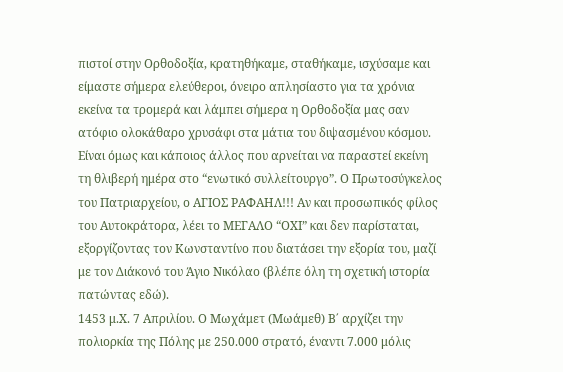πιστοί στην Ορθοδοξία, κρατηθήκαμε, σταθήκαμε, ισχύσαμε και είμαστε σήμερα ελεύθεροι, όνειρο απλησίαστο για τα χρόνια εκείνα τα τρομερά και λάμπει σήμερα η Ορθοδοξία μας σαν ατόφιο ολοκάθαρο χρυσάφι στα μάτια του διψασμένου κόσμου.
Είναι όμως και κάποιος άλλος που αρνείται να παραστεί εκείνη τη θλιβερή ημέρα στο “ενωτικό συλλείτουργο”. Ο Πρωτοσύγκελος του Πατριαρχείου, ο ΑΓΙΟΣ ΡΑΦΑΗΛ!!! Αν και προσωπικός φίλος του Αυτοκράτορα, λέει το ΜΕΓΑΛΟ “ΟΧΙ” και δεν παρίσταται, εξοργίζοντας τον Κωνσταντίνο που διατάσει την εξορία του, μαζί με τον Διάκονό του Άγιο Νικόλαο (βλέπε όλη τη σχετική ιστορία πατώντας εδώ).
1453 μ.Χ. 7 Απριλίου. Ο Μωχάμετ (Μωάμεθ) Β΄ αρχίζει την πολιορκία της Πόλης με 250.000 στρατό, έναντι 7.000 μόλις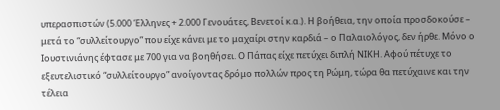υπερασπιστών (5.000 Έλληνες + 2.000 Γενουάτες, Βενετοί κ.α.). Η βοήθεια, την οποία προσδοκούσε – μετά το “συλλείτουργο” που είχε κάνει με το μαχαίρι στην καρδιά – ο Παλαιολόγος, δεν ήρθε. Μόνο ο Ιουστινιάνης έφτασε με 700 για να βοηθήσει. Ο Πάπας είχε πετύχει διπλή ΝΙΚΗ. Αφού πέτυχε το εξευτελιστικό “συλλείτουργο” ανοίγοντας δρόμο πολλών προς τη Ρώμη, τώρα θα πετύχαινε και την τέλεια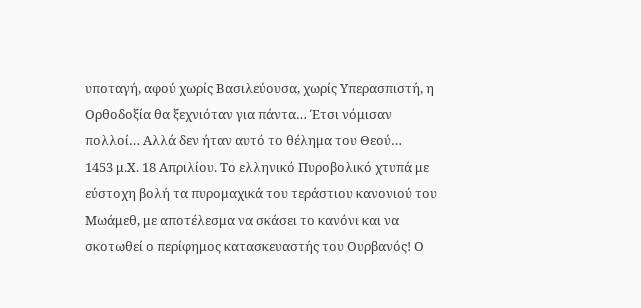υποταγή, αφού χωρίς Βασιλεύουσα, χωρίς Υπερασπιστή, η Ορθοδοξία θα ξεχνιόταν για πάντα… Έτσι νόμισαν πολλοί… Αλλά δεν ήταν αυτό το θέλημα του Θεού…
1453 μ.Χ. 18 Απριλίου. Το ελληνικό Πυροβολικό χτυπά με εύστοχη βολή τα πυρομαχικά του τεράστιου κανονιού του Μωάμεθ, με αποτέλεσμα να σκάσει το κανόνι και να σκοτωθεί ο περίφημος κατασκευαστής του Ουρβανός! Ο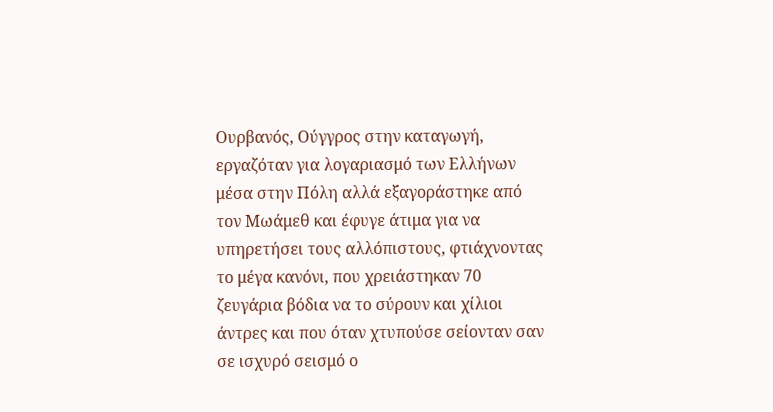Ουρβανός, Ούγγρος στην καταγωγή, εργαζόταν για λογαριασμό των Ελλήνων μέσα στην Πόλη αλλά εξαγοράστηκε από τον Μωάμεθ και έφυγε άτιμα για να υπηρετήσει τους αλλόπιστους, φτιάχνοντας το μέγα κανόνι, που χρειάστηκαν 70 ζευγάρια βόδια να το σύρουν και χίλιοι άντρες και που όταν χτυπούσε σείονταν σαν σε ισχυρό σεισμό ο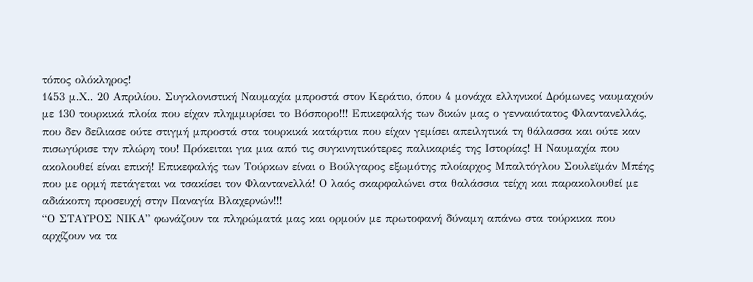τόπος ολόκληρος!
1453 μ.Χ.. 20 Απριλίου. Συγκλονιστική Ναυμαχία μπροστά στον Κεράτιο, όπου 4 μονάχα ελληνικοί Δρόμωνες ναυμαχούν με 130 τουρκικά πλοία που είχαν πλημμυρίσει το Βόσπορο!!! Επικεφαλής των δικών μας ο γενναιότατος Φλαντανελλάς, που δεν δείλιασε ούτε στιγμή μπροστά στα τουρκικά κατάρτια που είχαν γεμίσει απειλητικά τη θάλασσα και ούτε καν πισωγύρισε την πλώρη του! Πρόκειται για μια από τις συγκινητικότερες παλικαριές της Ιστορίας! Η Ναυμαχία που ακολουθεί είναι επική! Επικεφαλής των Τούρκων είναι ο Βούλγαρος εξωμότης πλοίαρχος Μπαλτόγλου Σουλεϊμάν Μπέης που με ορμή πετάγεται να τσακίσει τον Φλαντανελλά! Ο λαός σκαρφαλώνει στα θαλάσσια τείχη και παρακολουθεί με αδιάκοπη προσευχή στην Παναγία Βλαχερνών!!!
“Ο ΣΤΑΥΡΟΣ ΝΙΚΑ” φωνάζουν τα πληρώματά μας και ορμούν με πρωτοφανή δύναμη απάνω στα τούρκικα που αρχίζουν να τα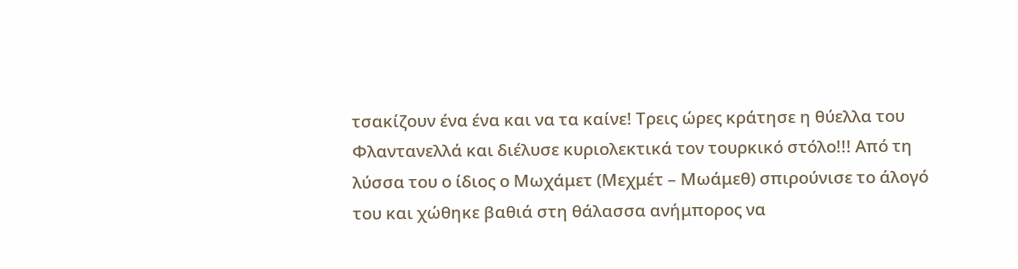τσακίζουν ένα ένα και να τα καίνε! Τρεις ώρες κράτησε η θύελλα του Φλαντανελλά και διέλυσε κυριολεκτικά τον τουρκικό στόλο!!! Από τη λύσσα του ο ίδιος ο Μωχάμετ (Μεχμέτ – Μωάμεθ) σπιρούνισε το άλογό του και χώθηκε βαθιά στη θάλασσα ανήμπορος να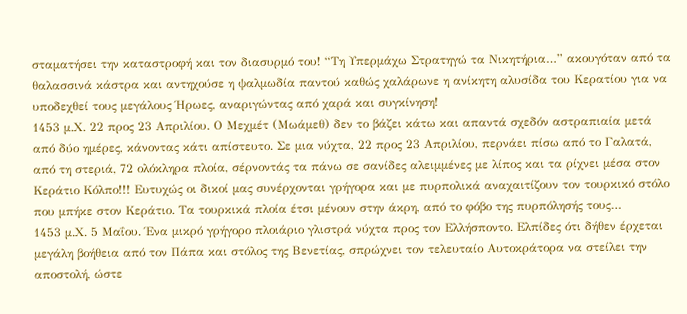σταματήσει την καταστροφή και τον διασυρμό του! “Τη Υπερμάχω Στρατηγώ τα Νικητήρια…” ακουγόταν από τα θαλασσινά κάστρα και αντηχούσε η ψαλμωδία παντού καθώς χαλάρωνε η ανίκητη αλυσίδα του Κερατίου για να υποδεχθεί τους μεγάλους Ήρωες, αναριγώντας από χαρά και συγκίνηση!
1453 μ.Χ. 22 προς 23 Απριλίου. Ο Μεχμέτ (Μωάμεθ) δεν το βάζει κάτω και απαντά σχεδόν αστραπιαία μετά από δύο ημέρες, κάνοντας κάτι απίστευτο. Σε μια νύχτα, 22 προς 23 Απριλίου, περνάει πίσω από το Γαλατά, από τη στεριά, 72 ολόκληρα πλοία, σέρνοντάς τα πάνω σε σανίδες αλειμμένες με λίπος και τα ρίχνει μέσα στον Κεράτιο Κόλπο!!! Ευτυχώς οι δικοί μας συνέρχονται γρήγορα και με πυρπολικά αναχαιτίζουν τον τουρκικό στόλο που μπήκε στον Κεράτιο. Τα τουρκικά πλοία έτσι μένουν στην άκρη, από το φόβο της πυρπόλησής τους…
1453 μ.Χ. 5 Μαΐου. Ένα μικρό γρήγορο πλοιάριο γλιστρά νύχτα προς τον Ελλήσποντο. Ελπίδες ότι δήθεν έρχεται μεγάλη βοήθεια από τον Πάπα και στόλος της Βενετίας, σπρώχνει τον τελευταίο Αυτοκράτορα να στείλει την αποστολή, ώστε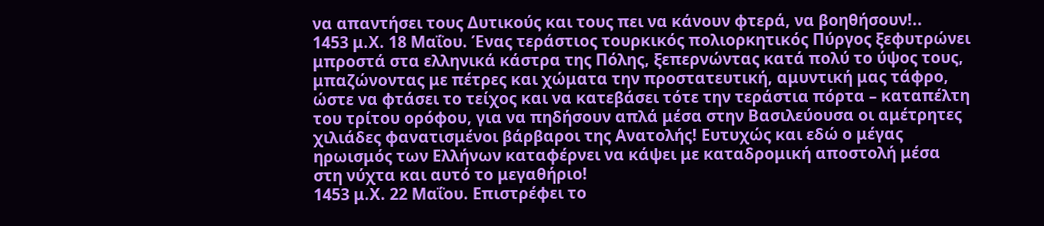να απαντήσει τους Δυτικούς και τους πει να κάνουν φτερά, να βοηθήσουν!..
1453 μ.Χ. 18 Μαΐου. Ένας τεράστιος τουρκικός πολιορκητικός Πύργος ξεφυτρώνει μπροστά στα ελληνικά κάστρα της Πόλης, ξεπερνώντας κατά πολύ το ύψος τους, μπαζώνοντας με πέτρες και χώματα την προστατευτική, αμυντική μας τάφρο, ώστε να φτάσει το τείχος και να κατεβάσει τότε την τεράστια πόρτα – καταπέλτη του τρίτου ορόφου, για να πηδήσουν απλά μέσα στην Βασιλεύουσα οι αμέτρητες χιλιάδες φανατισμένοι βάρβαροι της Ανατολής! Ευτυχώς και εδώ ο μέγας ηρωισμός των Ελλήνων καταφέρνει να κάψει με καταδρομική αποστολή μέσα στη νύχτα και αυτό το μεγαθήριο!
1453 μ.Χ. 22 Μαΐου. Επιστρέφει το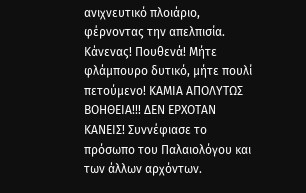ανιχνευτικό πλοιάριο, φέρνοντας την απελπισία. Κάνενας! Πουθενά! Μήτε φλάμπουρο δυτικό, μήτε πουλί πετούμενο! ΚΑΜΙΑ ΑΠΟΛΥΤΩΣ ΒΟΗΘΕΙΑ!!! ΔΕΝ ΕΡΧΟΤΑΝ ΚΑΝΕΙΣ! Συννέφιασε το πρόσωπο του Παλαιολόγου και των άλλων αρχόντων.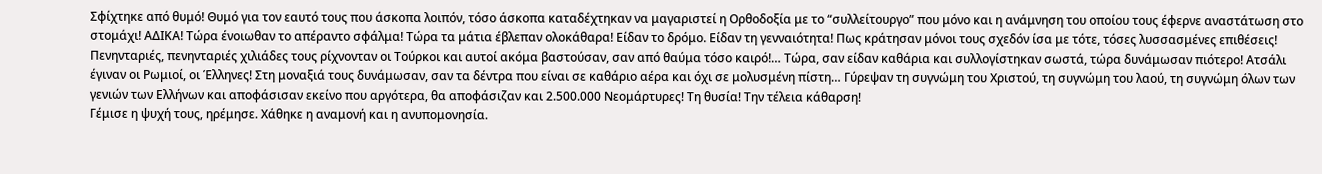Σφίχτηκε από θυμό! Θυμό για τον εαυτό τους που άσκοπα λοιπόν, τόσο άσκοπα καταδέχτηκαν να μαγαριστεί η Ορθοδοξία με το “συλλείτουργο” που μόνο και η ανάμνηση του οποίου τους έφερνε αναστάτωση στο στομάχι! ΑΔΙΚΑ! Τώρα ένοιωθαν το απέραντο σφάλμα! Τώρα τα μάτια έβλεπαν ολοκάθαρα! Είδαν το δρόμο. Είδαν τη γενναιότητα! Πως κράτησαν μόνοι τους σχεδόν ίσα με τότε, τόσες λυσσασμένες επιθέσεις! Πενηνταριές, πενηνταριές χιλιάδες τους ρίχνονταν οι Τούρκοι και αυτοί ακόμα βαστούσαν, σαν από θαύμα τόσο καιρό!… Τώρα, σαν είδαν καθάρια και συλλογίστηκαν σωστά, τώρα δυνάμωσαν πιότερο! Ατσάλι έγιναν οι Ρωμιοί, οι Έλληνες! Στη μοναξιά τους δυνάμωσαν, σαν τα δέντρα που είναι σε καθάριο αέρα και όχι σε μολυσμένη πίστη… Γύρεψαν τη συγνώμη του Χριστού, τη συγνώμη του λαού, τη συγνώμη όλων των γενιών των Ελλήνων και αποφάσισαν εκείνο που αργότερα, θα αποφάσιζαν και 2.500.000 Νεομάρτυρες! Τη θυσία! Την τέλεια κάθαρση!
Γέμισε η ψυχή τους, ηρέμησε. Χάθηκε η αναμονή και η ανυπομονησία.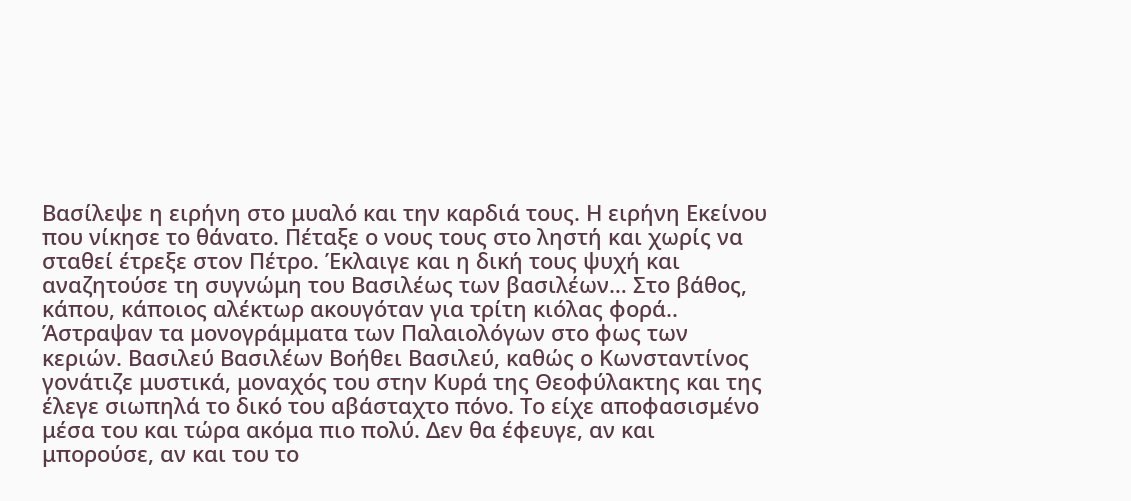Βασίλεψε η ειρήνη στο μυαλό και την καρδιά τους. Η ειρήνη Εκείνου που νίκησε το θάνατο. Πέταξε ο νους τους στο ληστή και χωρίς να σταθεί έτρεξε στον Πέτρο. Έκλαιγε και η δική τους ψυχή και αναζητούσε τη συγνώμη του Βασιλέως των βασιλέων… Στο βάθος, κάπου, κάποιος αλέκτωρ ακουγόταν για τρίτη κιόλας φορά..
Άστραψαν τα μονογράμματα των Παλαιολόγων στο φως των κεριών. Βασιλεύ Βασιλέων Βοήθει Βασιλεύ, καθώς ο Κωνσταντίνος γονάτιζε μυστικά, μοναχός του στην Κυρά της Θεοφύλακτης και της έλεγε σιωπηλά το δικό του αβάσταχτο πόνο. Το είχε αποφασισμένο μέσα του και τώρα ακόμα πιο πολύ. Δεν θα έφευγε, αν και μπορούσε, αν και του το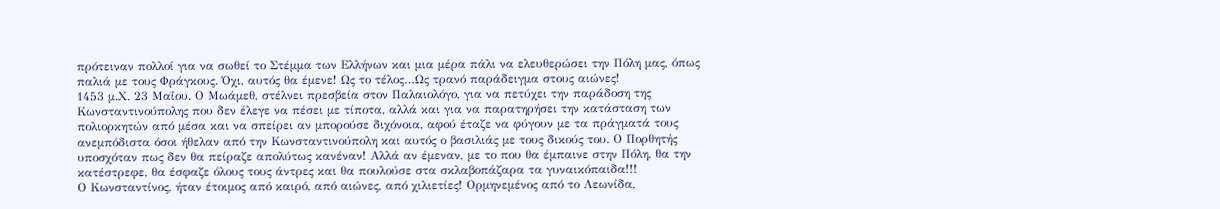πρότειναν πολλοί για να σωθεί το Στέμμα των Ελλήνων και μια μέρα πάλι να ελευθερώσει την Πόλη μας, όπως παλιά με τους Φράγκους. Όχι, αυτός θα έμενε! Ως το τέλος…Ως τρανό παράδειγμα στους αιώνες!
1453 μ.Χ. 23 Μαΐου. Ο Μωάμεθ, στέλνει πρεσβεία στον Παλαιολόγο, για να πετύχει την παράδοση της Κωνσταντινούπολης που δεν έλεγε να πέσει με τίποτα, αλλά και για να παρατηρήσει την κατάσταση των πολιορκητών από μέσα και να σπείρει αν μπορούσε διχόνοια, αφού έταζε να φύγουν με τα πράγματά τους ανεμπόδιστα όσοι ήθελαν από την Κωνσταντινούπολη και αυτός ο βασιλιάς με τους δικούς του. Ο Πορθητής υποσχόταν πως δεν θα πείραζε απολύτως κανέναν! Αλλά αν έμεναν, με το που θα έμπαινε στην Πόλη, θα την κατέστρεφε, θα έσφαζε όλους τους άντρες και θα πουλούσε στα σκλαβοπάζαρα τα γυναικόπαιδα!!!
Ο Κωνσταντίνος, ήταν έτοιμος από καιρό, από αιώνες, από χιλιετίες! Ορμηνεμένος από το Λεωνίδα,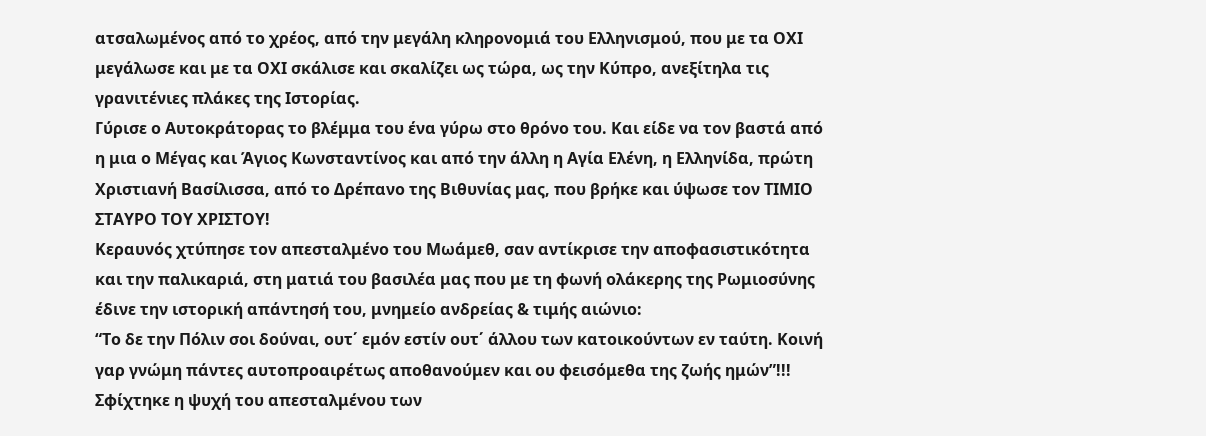ατσαλωμένος από το χρέος, από την μεγάλη κληρονομιά του Ελληνισμού, που με τα ΟΧΙ μεγάλωσε και με τα ΟΧΙ σκάλισε και σκαλίζει ως τώρα, ως την Κύπρο, ανεξίτηλα τις γρανιτένιες πλάκες της Ιστορίας.
Γύρισε ο Αυτοκράτορας το βλέμμα του ένα γύρω στο θρόνο του. Και είδε να τον βαστά από η μια ο Μέγας και Άγιος Κωνσταντίνος και από την άλλη η Αγία Ελένη, η Ελληνίδα, πρώτη Χριστιανή Βασίλισσα, από το Δρέπανο της Βιθυνίας μας, που βρήκε και ύψωσε τον ΤΙΜΙΟ ΣΤΑΥΡΟ ΤΟΥ ΧΡΙΣΤΟΥ!
Κεραυνός χτύπησε τον απεσταλμένο του Μωάμεθ, σαν αντίκρισε την αποφασιστικότητα και την παλικαριά, στη ματιά του βασιλέα μας που με τη φωνή ολάκερης της Ρωμιοσύνης έδινε την ιστορική απάντησή του, μνημείο ανδρείας & τιμής αιώνιο:
“Το δε την Πόλιν σοι δούναι, ουτ΄ εμόν εστίν ουτ΄ άλλου των κατοικούντων εν ταύτη. Κοινή γαρ γνώμη πάντες αυτοπροαιρέτως αποθανούμεν και ου φεισόμεθα της ζωής ημών”!!!
Σφίχτηκε η ψυχή του απεσταλμένου των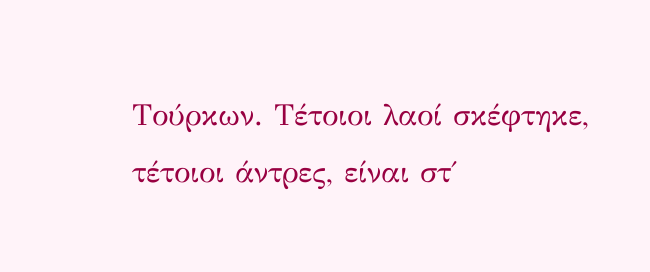Τούρκων. Τέτοιοι λαοί σκέφτηκε, τέτοιοι άντρες, είναι στ΄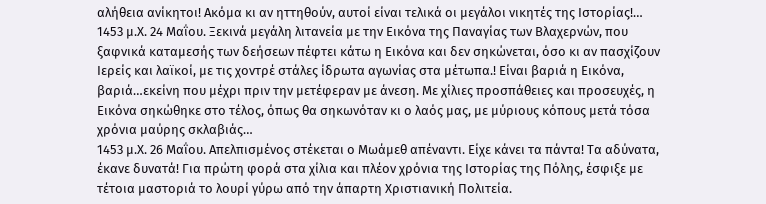αλήθεια ανίκητοι! Ακόμα κι αν ηττηθούν, αυτοί είναι τελικά οι μεγάλοι νικητές της Ιστορίας!…
1453 μ.Χ. 24 Μαΐου. Ξεκινά μεγάλη λιτανεία με την Εικόνα της Παναγίας των Βλαχερνών, που ξαφνικά καταμεσής των δεήσεων πέφτει κάτω η Εικόνα και δεν σηκώνεται, όσο κι αν πασχίζουν Ιερείς και λαϊκοί, με τις χοντρέ στάλες ίδρωτα αγωνίας στα μέτωπα.! Είναι βαριά η Εικόνα, βαριά…εκείνη που μέχρι πριν την μετέφεραν με άνεση. Με χίλιες προσπάθειες και προσευχές, η Εικόνα σηκώθηκε στο τέλος, όπως θα σηκωνόταν κι ο λαός μας, με μύριους κόπους μετά τόσα χρόνια μαύρης σκλαβιάς…
1453 μ.Χ. 26 Μαΐου. Απελπισμένος στέκεται ο Μωάμεθ απέναντι. Είχε κάνει τα πάντα! Τα αδύνατα, έκανε δυνατά! Για πρώτη φορά στα χίλια και πλέον χρόνια της Ιστορίας της Πόλης, έσφιξε με τέτοια μαστοριά το λουρί γύρω από την άπαρτη Χριστιανική Πολιτεία.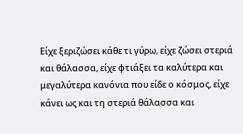Είχε ξεριζώσει κάθε τι γύρω, είχε ζώσει στεριά και θάλασσα, είχε φτιάξει τα καλύτερα και μεγαλύτερα κανόνια που είδε ο κόσμος, είχε κάνει ως και τη στεριά θάλασσα και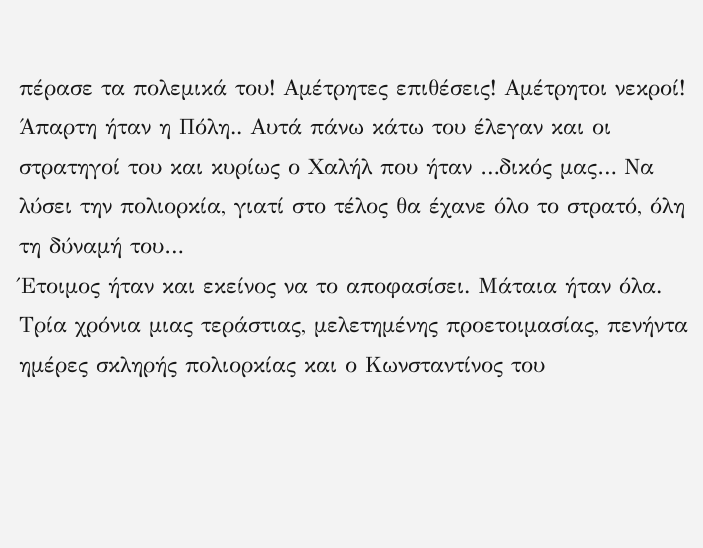πέρασε τα πολεμικά του! Αμέτρητες επιθέσεις! Αμέτρητοι νεκροί! Άπαρτη ήταν η Πόλη.. Αυτά πάνω κάτω του έλεγαν και οι στρατηγοί του και κυρίως ο Χαλήλ που ήταν …δικός μας… Να λύσει την πολιορκία, γιατί στο τέλος θα έχανε όλο το στρατό, όλη τη δύναμή του…
Έτοιμος ήταν και εκείνος να το αποφασίσει. Μάταια ήταν όλα. Τρία χρόνια μιας τεράστιας, μελετημένης προετοιμασίας, πενήντα ημέρες σκληρής πολιορκίας και ο Κωνσταντίνος του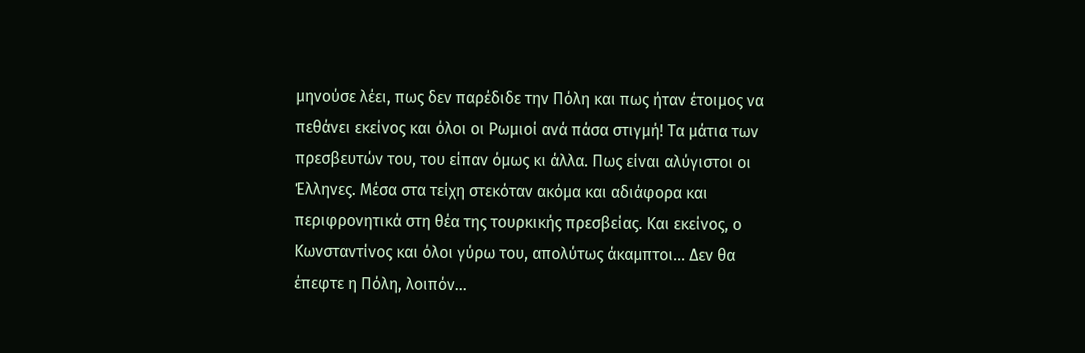μηνούσε λέει, πως δεν παρέδιδε την Πόλη και πως ήταν έτοιμος να πεθάνει εκείνος και όλοι οι Ρωμιοί ανά πάσα στιγμή! Τα μάτια των πρεσβευτών του, του είπαν όμως κι άλλα. Πως είναι αλύγιστοι οι Έλληνες. Μέσα στα τείχη στεκόταν ακόμα και αδιάφορα και περιφρονητικά στη θέα της τουρκικής πρεσβείας. Και εκείνος, ο Κωνσταντίνος και όλοι γύρω του, απολύτως άκαμπτοι… Δεν θα έπεφτε η Πόλη, λοιπόν…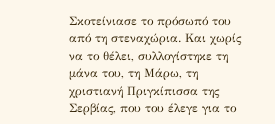Σκοτείνιασε το πρόσωπό του από τη στεναχώρια. Και χωρίς να το θέλει, συλλογίστηκε τη μάνα του, τη Μάρω, τη χριστιανή Πριγκίπισσα της Σερβίας, που του έλεγε για το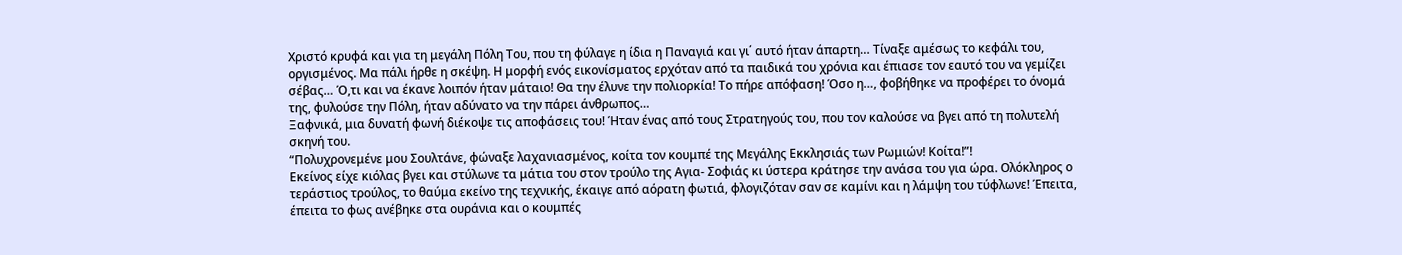Χριστό κρυφά και για τη μεγάλη Πόλη Του, που τη φύλαγε η ίδια η Παναγιά και γι΄ αυτό ήταν άπαρτη… Τίναξε αμέσως το κεφάλι του, οργισμένος. Μα πάλι ήρθε η σκέψη. Η μορφή ενός εικονίσματος ερχόταν από τα παιδικά του χρόνια και έπιασε τον εαυτό του να γεμίζει σέβας… Ό,τι και να έκανε λοιπόν ήταν μάταιο! Θα την έλυνε την πολιορκία! Το πήρε απόφαση! Όσο η…, φοβήθηκε να προφέρει το όνομά της, φυλούσε την Πόλη, ήταν αδύνατο να την πάρει άνθρωπος…
Ξαφνικά, μια δυνατή φωνή διέκοψε τις αποφάσεις του! Ήταν ένας από τους Στρατηγούς του, που τον καλούσε να βγει από τη πολυτελή σκηνή του.
“Πολυχρονεμένε μου Σουλτάνε, φώναξε λαχανιασμένος, κοίτα τον κουμπέ της Μεγάλης Εκκλησιάς των Ρωμιών! Κοίτα!”!
Εκείνος είχε κιόλας βγει και στύλωνε τα μάτια του στον τρούλο της Αγια- Σοφιάς κι ύστερα κράτησε την ανάσα του για ώρα. Ολόκληρος ο τεράστιος τρούλος, το θαύμα εκείνο της τεχνικής, έκαιγε από αόρατη φωτιά, φλογιζόταν σαν σε καμίνι και η λάμψη του τύφλωνε! Έπειτα, έπειτα το φως ανέβηκε στα ουράνια και ο κουμπές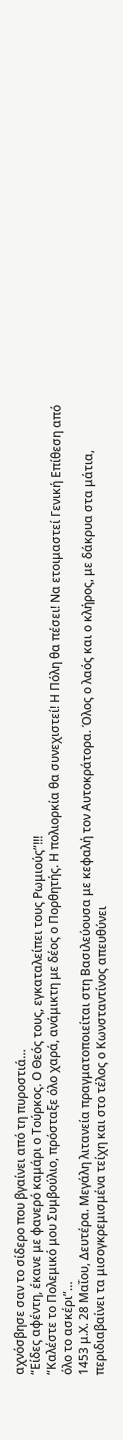αχνόσβησε σαν το σίδερο που βγαίνει από τη πυροστιά…
“Είδες αφέντη, έκανε με φανερό καμάρι ο Τούρκος. Ο Θεός τους, εγκαταλείπει τους Ρωμιούς”!!!
“Καλέστε το Πολεμικό μου Συμβούλιο, πρόσταξε όλο χαρά, ανάμικτη με δέος ο Πορθητής. Η πολιορκία θα συνεχιστεί! Η Πόλη θα πέσει! Να ετοιμαστεί Γενική Επίθεση από όλο το ασκέρι”…
1453 μ.Χ. 28 Μαΐου, Δευτέρα. Μεγάλη λιτανεία πραγματοποιείται στη Βασιλεύουσα με κεφαλή τον Αυτοκράτορα. Όλος ο λαός και ο κλήρος, με δάκρυα στα μάτια, περιδιαβαίνει τα μισογκρεμισμένα τείχη και στο τέλος ο Κωνσταντίνος απευθύνει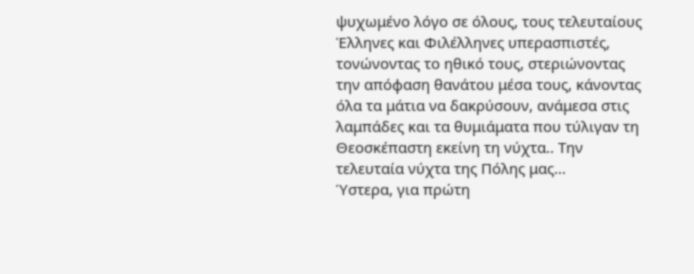ψυχωμένο λόγο σε όλους, τους τελευταίους Έλληνες και Φιλέλληνες υπερασπιστές, τονώνοντας το ηθικό τους, στεριώνοντας την απόφαση θανάτου μέσα τους, κάνοντας όλα τα μάτια να δακρύσουν, ανάμεσα στις λαμπάδες και τα θυμιάματα που τύλιγαν τη Θεοσκέπαστη εκείνη τη νύχτα.. Την τελευταία νύχτα της Πόλης μας…
Ύστερα, για πρώτη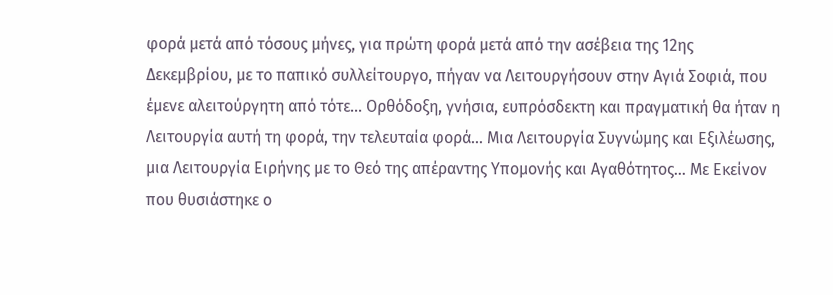φορά μετά από τόσους μήνες, για πρώτη φορά μετά από την ασέβεια της 12ης Δεκεμβρίου, με το παπικό συλλείτουργο, πήγαν να Λειτουργήσουν στην Αγιά Σοφιά, που έμενε αλειτούργητη από τότε… Ορθόδοξη, γνήσια, ευπρόσδεκτη και πραγματική θα ήταν η Λειτουργία αυτή τη φορά, την τελευταία φορά… Μια Λειτουργία Συγνώμης και Εξιλέωσης, μια Λειτουργία Ειρήνης με το Θεό της απέραντης Υπομονής και Αγαθότητος… Με Εκείνον που θυσιάστηκε ο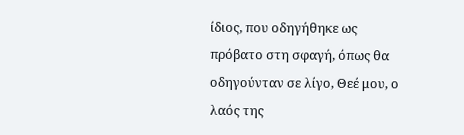ίδιος, που οδηγήθηκε ως πρόβατο στη σφαγή, όπως θα οδηγούνταν σε λίγο, Θεέ μου, ο λαός της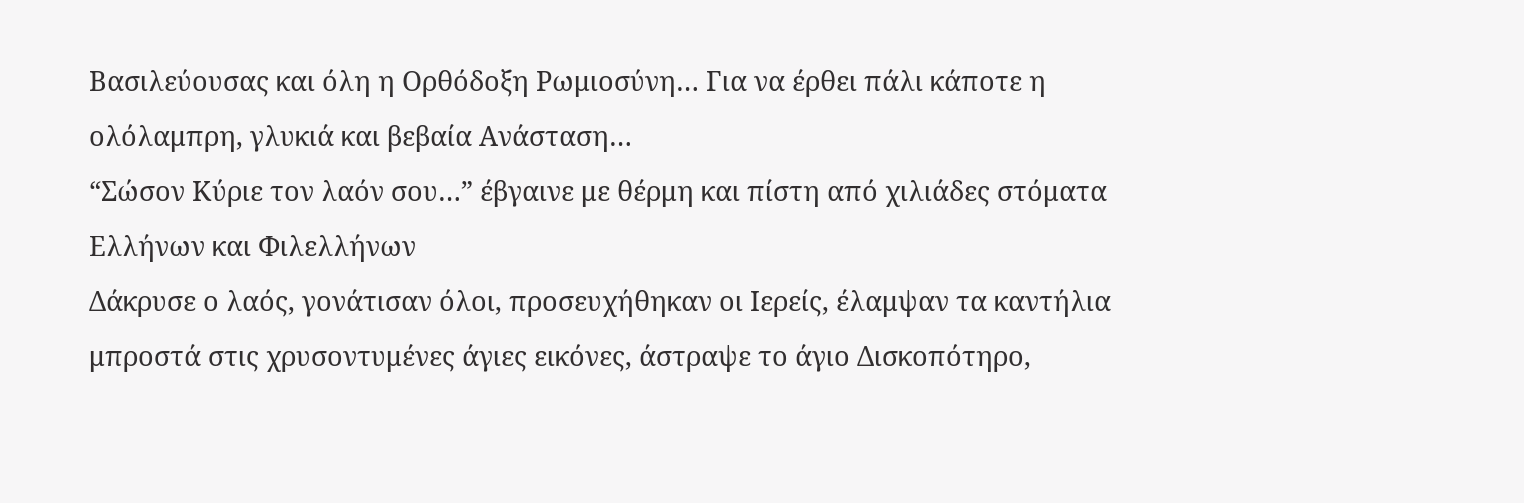Βασιλεύουσας και όλη η Ορθόδοξη Ρωμιοσύνη… Για να έρθει πάλι κάποτε η ολόλαμπρη, γλυκιά και βεβαία Ανάσταση…
“Σώσον Κύριε τον λαόν σου…” έβγαινε με θέρμη και πίστη από χιλιάδες στόματα Ελλήνων και Φιλελλήνων
Δάκρυσε ο λαός, γονάτισαν όλοι, προσευχήθηκαν οι Ιερείς, έλαμψαν τα καντήλια μπροστά στις χρυσοντυμένες άγιες εικόνες, άστραψε το άγιο Δισκοπότηρο,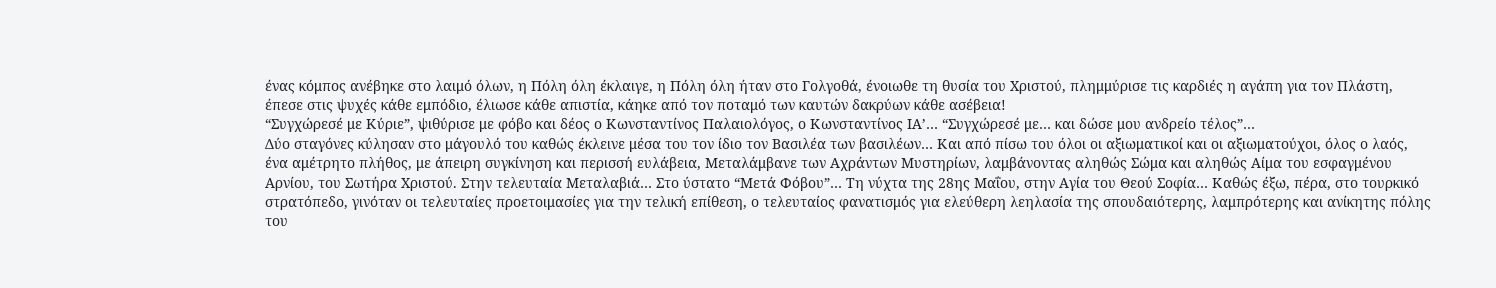ένας κόμπος ανέβηκε στο λαιμό όλων, η Πόλη όλη έκλαιγε, η Πόλη όλη ήταν στο Γολγοθά, ένοιωθε τη θυσία του Χριστού, πλημμύρισε τις καρδιές η αγάπη για τον Πλάστη, έπεσε στις ψυχές κάθε εμπόδιο, έλιωσε κάθε απιστία, κάηκε από τον ποταμό των καυτών δακρύων κάθε ασέβεια!
“Συγχώρεσέ με Κύριε”, ψιθύρισε με φόβο και δέος ο Κωνσταντίνος Παλαιολόγος, ο Κωνσταντίνος ΙΑ’… “Συγχώρεσέ με… και δώσε μου ανδρείο τέλος”…
Δύο σταγόνες κύλησαν στο μάγουλό του καθώς έκλεινε μέσα του τον ίδιο τον Βασιλέα των βασιλέων… Και από πίσω του όλοι οι αξιωματικοί και οι αξιωματούχοι, όλος ο λαός, ένα αμέτρητο πλήθος, με άπειρη συγκίνηση και περισσή ευλάβεια, Μεταλάμβανε των Αχράντων Μυστηρίων, λαμβάνοντας αληθώς Σώμα και αληθώς Αίμα του εσφαγμένου Αρνίου, του Σωτήρα Χριστού. Στην τελευταία Μεταλαβιά… Στο ύστατο “Μετά Φόβου”… Τη νύχτα της 28ης Μαΐου, στην Αγία του Θεού Σοφία… Καθώς έξω, πέρα, στο τουρκικό στρατόπεδο, γινόταν οι τελευταίες προετοιμασίες για την τελική επίθεση, ο τελευταίος φανατισμός για ελεύθερη λεηλασία της σπουδαιότερης, λαμπρότερης και ανίκητης πόλης του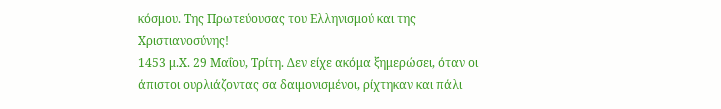κόσμου. Της Πρωτεύουσας του Ελληνισμού και της Χριστιανοσύνης!
1453 μ.Χ. 29 Μαΐου, Τρίτη. Δεν είχε ακόμα ξημερώσει, όταν οι άπιστοι ουρλιάζοντας σα δαιμονισμένοι, ρίχτηκαν και πάλι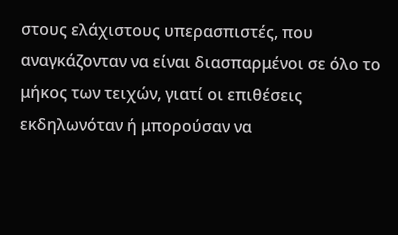στους ελάχιστους υπερασπιστές, που αναγκάζονταν να είναι διασπαρμένοι σε όλο το μήκος των τειχών, γιατί οι επιθέσεις εκδηλωνόταν ή μπορούσαν να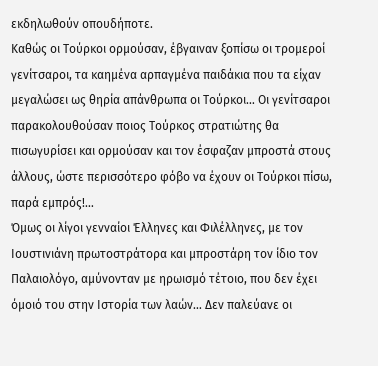εκδηλωθούν οπουδήποτε.
Καθώς οι Τούρκοι ορμούσαν, έβγαιναν ξοπίσω οι τρομεροί γενίτσαροι, τα καημένα αρπαγμένα παιδάκια που τα είχαν μεγαλώσει ως θηρία απάνθρωπα οι Τούρκοι… Οι γενίτσαροι παρακολουθούσαν ποιος Τούρκος στρατιώτης θα πισωγυρίσει και ορμούσαν και τον έσφαζαν μπροστά στους άλλους, ώστε περισσότερο φόβο να έχουν οι Τούρκοι πίσω, παρά εμπρός!…
Όμως οι λίγοι γενναίοι Έλληνες και Φιλέλληνες, με τον Ιουστινιάνη πρωτοστράτoρα και μπροστάρη τον ίδιο τον Παλαιολόγο, αμύνονταν με ηρωισμό τέτοιο, που δεν έχει όμοιό του στην Ιστορία των λαών… Δεν παλεύανε οι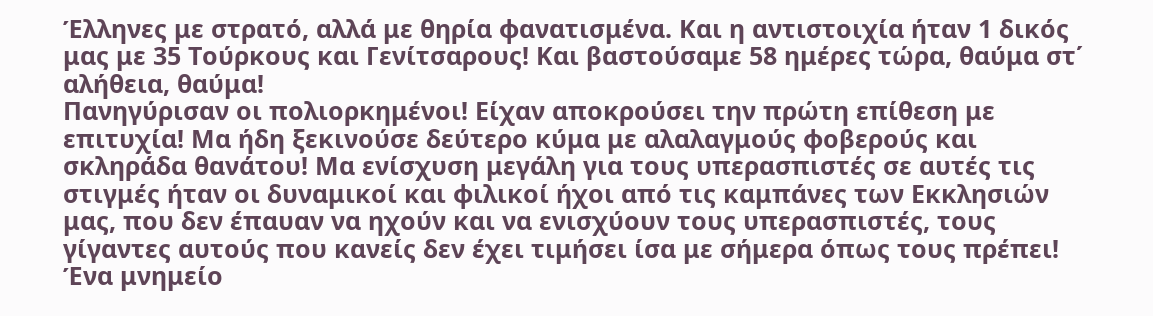Έλληνες με στρατό, αλλά με θηρία φανατισμένα. Και η αντιστοιχία ήταν 1 δικός μας με 35 Τούρκους και Γενίτσαρους! Και βαστούσαμε 58 ημέρες τώρα, θαύμα στ΄ αλήθεια, θαύμα!
Πανηγύρισαν οι πολιορκημένοι! Είχαν αποκρούσει την πρώτη επίθεση με επιτυχία! Μα ήδη ξεκινούσε δεύτερο κύμα με αλαλαγμούς φοβερούς και σκληράδα θανάτου! Μα ενίσχυση μεγάλη για τους υπερασπιστές σε αυτές τις στιγμές ήταν οι δυναμικοί και φιλικοί ήχοι από τις καμπάνες των Εκκλησιών μας, που δεν έπαυαν να ηχούν και να ενισχύουν τους υπερασπιστές, τους γίγαντες αυτούς που κανείς δεν έχει τιμήσει ίσα με σήμερα όπως τους πρέπει! Ένα μνημείο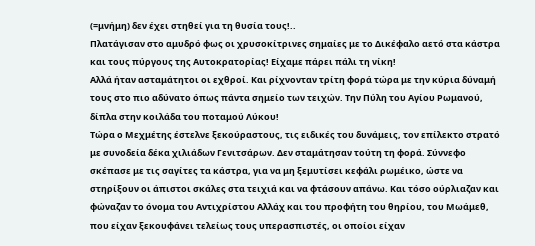(=μνήμη) δεν έχει στηθεί για τη θυσία τους!..
Πλατάγισαν στο αμυδρό φως οι χρυσοκίτρινες σημαίες με το Δικέφαλο αετό στα κάστρα και τους πύργους της Αυτοκρατορίας! Είχαμε πάρει πάλι τη νίκη!
Αλλά ήταν ασταμάτητοι οι εχθροί. Και ρίχνονταν τρίτη φορά τώρα με την κύρια δύναμή τους στο πιο αδύνατο όπως πάντα σημείο των τειχών. Την Πύλη του Αγίου Ρωμανού, δίπλα στην κοιλάδα του ποταμού Λύκου!
Τώρα ο Μεχμέτης έστελνε ξεκούραστους, τις ειδικές του δυνάμεις, τον επίλεκτο στρατό με συνοδεία δέκα χιλιάδων Γενιτσάρων. Δεν σταμάτησαν τούτη τη φορά. Σύννεφο σκέπασε με τις σαγίτες τα κάστρα, για να μη ξεμυτίσει κεφάλι ρωμέικο, ώστε να στηρίξουν οι άπιστοι σκάλες στα τειχιά και να φτάσουν απάνω. Και τόσο ούρλιαζαν και φώναζαν το όνομα του Αντιχρίστου Αλλάχ και του προφήτη του θηρίου, του Μωάμεθ, που είχαν ξεκουφάνει τελείως τους υπερασπιστές, οι οποίοι είχαν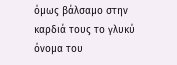όμως βάλσαμο στην καρδιά τους το γλυκύ όνομα του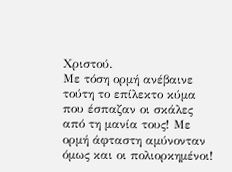Χριστού.
Με τόση ορμή ανέβαινε τούτη το επίλεκτο κύμα που έσπαζαν οι σκάλες από τη μανία τους! Με ορμή άφταστη αμύνονταν όμως και οι πολιορκημένοι!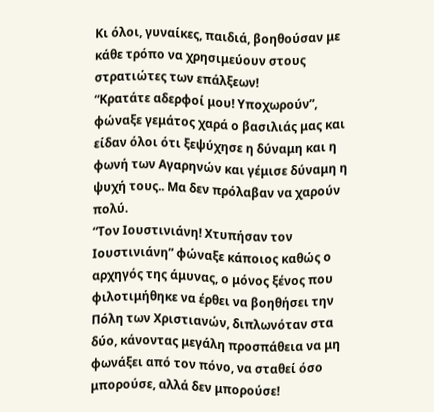Κι όλοι, γυναίκες, παιδιά, βοηθούσαν με κάθε τρόπο να χρησιμεύουν στους στρατιώτες των επάλξεων!
“Κρατάτε αδερφοί μου! Υποχωρούν”, φώναξε γεμάτος χαρά ο βασιλιάς μας και είδαν όλοι ότι ξεψύχησε η δύναμη και η φωνή των Αγαρηνών και γέμισε δύναμη η ψυχή τους.. Μα δεν πρόλαβαν να χαρούν πολύ.
“Τον Ιουστινιάνη! Χτυπήσαν τον Ιουστινιάνη” φώναξε κάποιος καθώς ο αρχηγός της άμυνας, ο μόνος ξένος που φιλοτιμήθηκε να έρθει να βοηθήσει την Πόλη των Χριστιανών, διπλωνόταν στα δύο, κάνοντας μεγάλη προσπάθεια να μη φωνάξει από τον πόνο, να σταθεί όσο μπορούσε, αλλά δεν μπορούσε!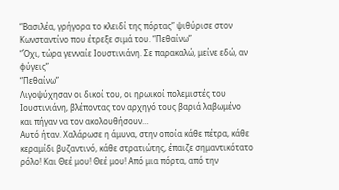“Βασιλέα, γρήγορα το κλειδί της πόρτας” ψιθύρισε στον Κωνσταντίνο που έτρεξε σιμά του. “Πεθαίνω”
“Όχι, τώρα γενναίε Ιουστινιάνη. Σε παρακαλώ, μείνε εδώ, αν φύγεις”
“Πεθαίνω”
Λιγοψύχησαν οι δικοί του, οι ηρωικοί πολεμιστές του Ιουστινιάνη, βλέποντας τον αρχηγό τους βαριά λαβωμένο και πήγαν να τον ακολουθήσουν…
Αυτό ήταν. Χαλάρωσε η άμυνα, στην οποία κάθε πέτρα, κάθε κεραμίδι βυζαντινό, κάθε στρατιώτης, έπαιζε σημαντικότατο ρόλο! Και Θεέ μου! Θεέ μου! Από μια πόρτα, από την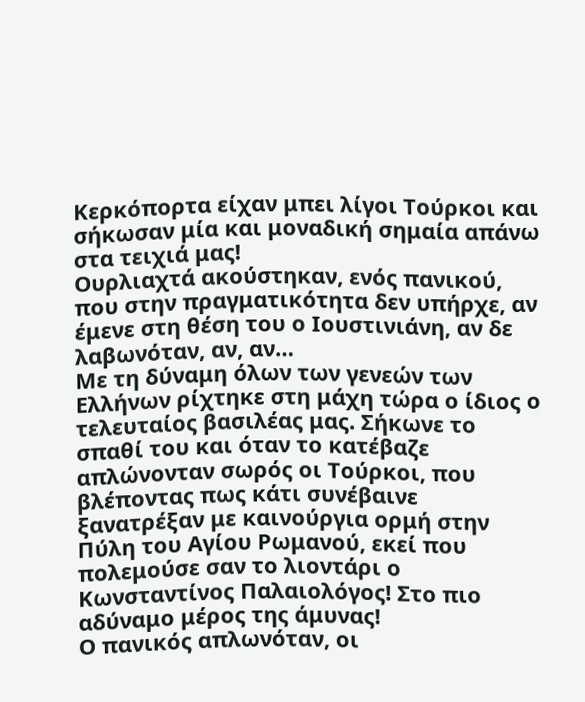Κερκόπορτα είχαν μπει λίγοι Τούρκοι και σήκωσαν μία και μοναδική σημαία απάνω στα τειχιά μας!
Ουρλιαχτά ακούστηκαν, ενός πανικού, που στην πραγματικότητα δεν υπήρχε, αν έμενε στη θέση του ο Ιουστινιάνη, αν δε λαβωνόταν, αν, αν…
Με τη δύναμη όλων των γενεών των Ελλήνων ρίχτηκε στη μάχη τώρα ο ίδιος ο τελευταίος βασιλέας μας. Σήκωνε το σπαθί του και όταν το κατέβαζε απλώνονταν σωρός οι Τούρκοι, που βλέποντας πως κάτι συνέβαινε ξανατρέξαν με καινούργια ορμή στην Πύλη του Αγίου Ρωμανού, εκεί που πολεμούσε σαν το λιοντάρι ο Κωνσταντίνος Παλαιολόγος! Στο πιο αδύναμο μέρος της άμυνας!
Ο πανικός απλωνόταν, οι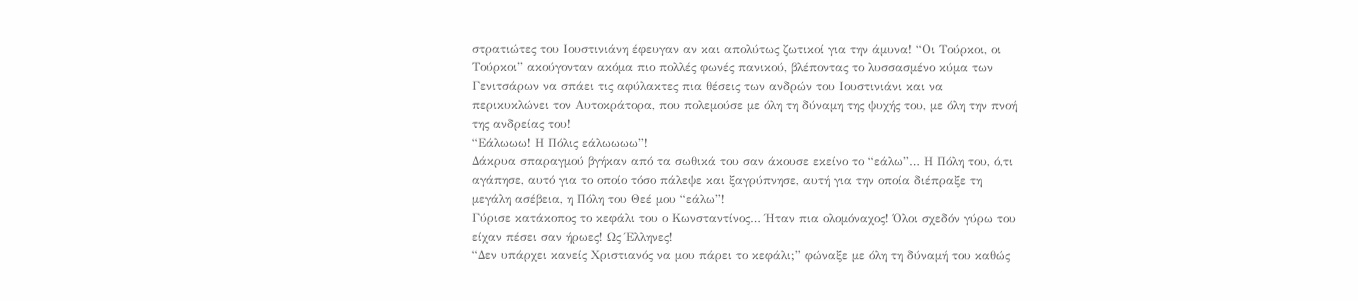στρατιώτες του Ιουστινιάνη έφευγαν αν και απολύτως ζωτικοί για την άμυνα! “Οι Τούρκοι, οι Τούρκοι” ακούγονταν ακόμα πιο πολλές φωνές πανικού, βλέποντας το λυσσασμένο κύμα των Γενιτσάρων να σπάει τις αφύλακτες πια θέσεις των ανδρών του Ιουστινιάνι και να περικυκλώνει τον Αυτοκράτορα, που πολεμούσε με όλη τη δύναμη της ψυχής του, με όλη την πνοή της ανδρείας του!
“Εάλωωω! Η Πόλις εάλωωωω”!
Δάκρυα σπαραγμού βγήκαν από τα σωθικά του σαν άκουσε εκείνο το “εάλω”… Η Πόλη του, ό,τι αγάπησε, αυτό για το οποίο τόσο πάλεψε και ξαγρύπνησε, αυτή για την οποία διέπραξε τη μεγάλη ασέβεια, η Πόλη του Θεέ μου “εάλω”!
Γύρισε κατάκοπος το κεφάλι του ο Κωνσταντίνος… Ήταν πια ολομόναχος! Όλοι σχεδόν γύρω του είχαν πέσει σαν ήρωες! Ως Έλληνες!
“Δεν υπάρχει κανείς Χριστιανός να μου πάρει το κεφάλι;” φώναξε με όλη τη δύναμή του καθώς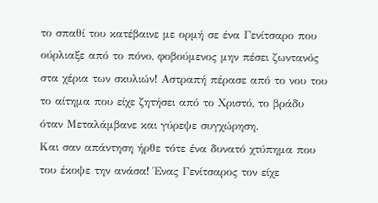το σπαθί του κατέβαινε με ορμή σε ένα Γενίτσαρο που ούρλιαξε από το πόνο, φοβούμενος μην πέσει ζωντανός στα χέρια των σκυλιών! Αστραπή πέρασε από το νου του το αίτημα που είχε ζητήσει από το Χριστό, το βράδυ όταν Μεταλάμβανε και γύρεψε συγχώρηση.
Και σαν απάντηση ήρθε τότε ένα δυνατό χτύπημα που του έκοψε την ανάσα! Ένας Γενίτσαρος τον είχε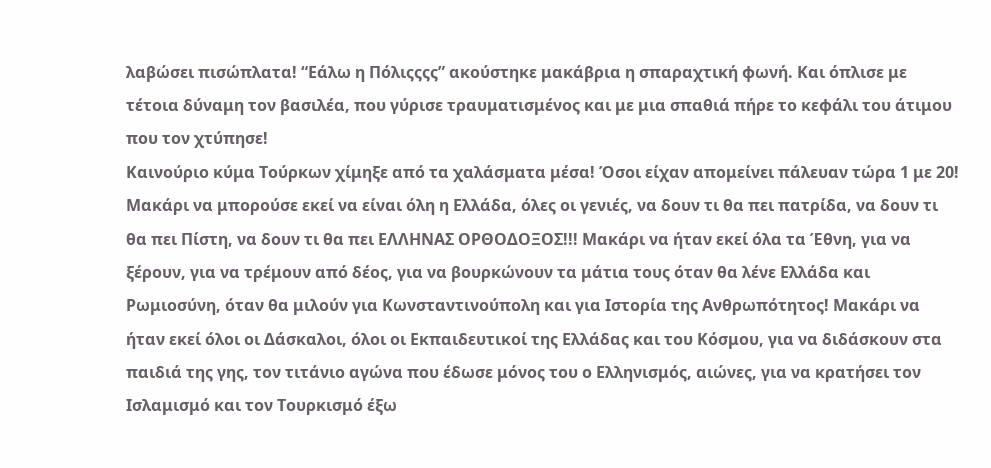λαβώσει πισώπλατα! “Εάλω η Πόλιςςςς” ακούστηκε μακάβρια η σπαραχτική φωνή. Και όπλισε με τέτοια δύναμη τον βασιλέα, που γύρισε τραυματισμένος και με μια σπαθιά πήρε το κεφάλι του άτιμου που τον χτύπησε!
Καινούριο κύμα Τούρκων χίμηξε από τα χαλάσματα μέσα! Όσοι είχαν απομείνει πάλευαν τώρα 1 με 20!
Μακάρι να μπορούσε εκεί να είναι όλη η Ελλάδα, όλες οι γενιές, να δουν τι θα πει πατρίδα, να δουν τι θα πει Πίστη, να δουν τι θα πει ΕΛΛΗΝΑΣ ΟΡΘΟΔΟΞΟΣ!!! Μακάρι να ήταν εκεί όλα τα Έθνη, για να ξέρουν, για να τρέμουν από δέος, για να βουρκώνουν τα μάτια τους όταν θα λένε Ελλάδα και Ρωμιοσύνη, όταν θα μιλούν για Κωνσταντινούπολη και για Ιστορία της Ανθρωπότητος! Μακάρι να ήταν εκεί όλοι οι Δάσκαλοι, όλοι οι Εκπαιδευτικοί της Ελλάδας και του Κόσμου, για να διδάσκουν στα παιδιά της γης, τον τιτάνιο αγώνα που έδωσε μόνος του ο Ελληνισμός, αιώνες, για να κρατήσει τον Ισλαμισμό και τον Τουρκισμό έξω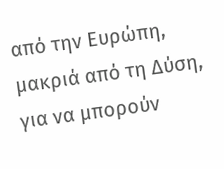από την Ευρώπη, μακριά από τη Δύση, για να μπορούν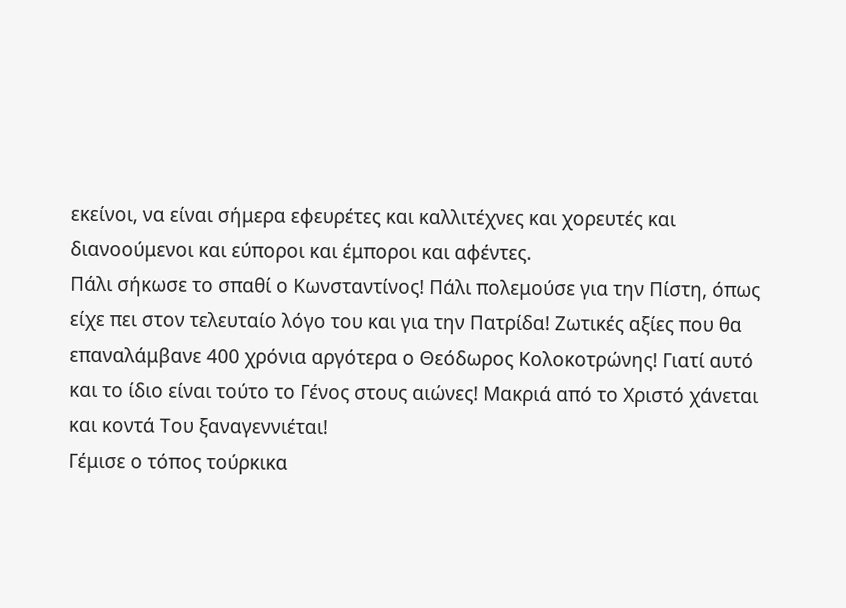εκείνοι, να είναι σήμερα εφευρέτες και καλλιτέχνες και χορευτές και διανοούμενοι και εύποροι και έμποροι και αφέντες.
Πάλι σήκωσε το σπαθί ο Κωνσταντίνος! Πάλι πολεμούσε για την Πίστη, όπως είχε πει στον τελευταίο λόγο του και για την Πατρίδα! Ζωτικές αξίες που θα επαναλάμβανε 400 χρόνια αργότερα ο Θεόδωρος Κολοκοτρώνης! Γιατί αυτό και το ίδιο είναι τούτο το Γένος στους αιώνες! Μακριά από το Χριστό χάνεται και κοντά Του ξαναγεννιέται!
Γέμισε ο τόπος τούρκικα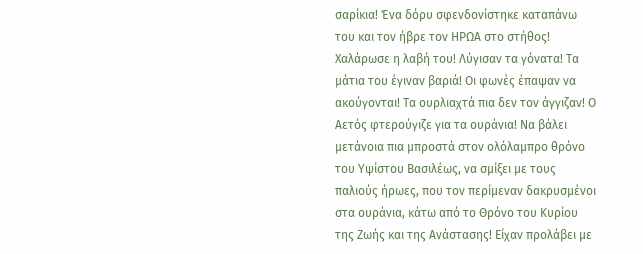σαρίκια! Ένα δόρυ σφενδονίστηκε καταπάνω του και τον ήβρε τον ΗΡΩΑ στο στήθος! Χαλάρωσε η λαβή του! Λύγισαν τα γόνατα! Τα μάτια του έγιναν βαριά! Οι φωνές έπαψαν να ακούγονται! Τα ουρλιαχτά πια δεν τον άγγιζαν! Ο Αετός φτερούγιζε για τα ουράνια! Να βάλει μετάνοια πια μπροστά στον ολόλαμπρο θρόνο του Υψίστου Βασιλέως, να σμίξει με τους παλιούς ήρωες, που τον περίμεναν δακρυσμένοι στα ουράνια, κάτω από το Θρόνο του Κυρίου της Ζωής και της Ανάστασης! Είχαν προλάβει με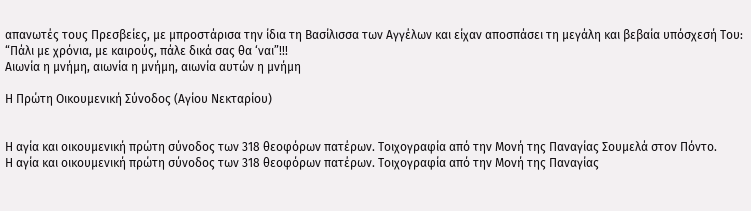απανωτές τους Πρεσβείες, με μπροστάρισα την ίδια τη Βασίλισσα των Αγγέλων και είχαν αποσπάσει τη μεγάλη και βεβαία υπόσχεσή Του:
“Πάλι με χρόνια, με καιρούς, πάλε δικά σας θα ‘ναι”!!!
Αιωνία η μνήμη, αιωνία η μνήμη, αιωνία αυτών η μνήμη

Η Πρώτη Οικουμενική Σύνοδος (Αγίου Νεκταρίου)


Η αγία και οικουμενική πρώτη σύνοδος των 318 θεοφόρων πατέρων. Τοιχογραφία από την Μονή της Παναγίας Σουμελά στον Πόντο.
Η αγία και οικουμενική πρώτη σύνοδος των 318 θεοφόρων πατέρων. Τοιχογραφία από την Μονή της Παναγίας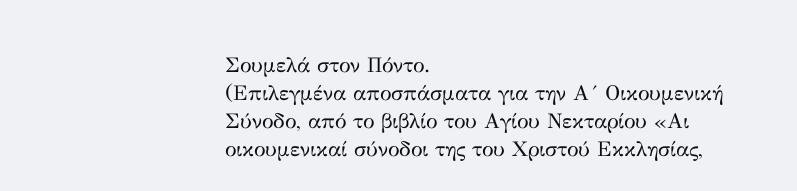Σουμελά στον Πόντο.
(Επιλεγμένα αποσπάσματα για την Α´ Οικουμενική Σύνοδο, από το βιβλίο του Αγίου Νεκταρίου «Αι οικουμενικαί σύνοδοι της του Χριστού Εκκλησίας,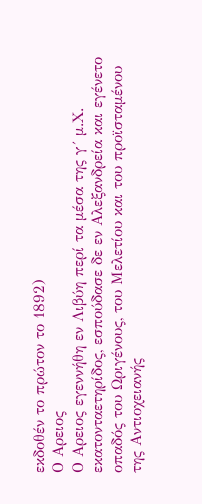εκδοθέν το πρώτον το 1892)
Ο Αρειος
Ο Αρειος εγεννήθη εν Λιβύη περί τα μέσα της γ´ μ.Χ. εκατονταετηρίδος, εσπούδασε δε εν Αλεξανδρεία και εγένετο οπαδός του Ωριγένους, του Μελετίου και του προϊσταμένου της Αντιοχειανής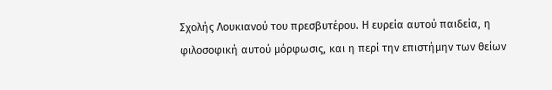Σχολής Λουκιανού του πρεσβυτέρου. Η ευρεία αυτού παιδεία, η φιλοσοφική αυτού μόρφωσις, και η περί την επιστήμην των θείων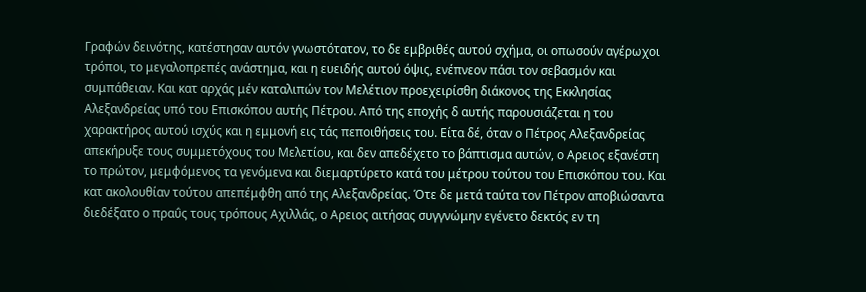Γραφών δεινότης, κατέστησαν αυτόν γνωστότατον, το δε εμβριθές αυτού σχήμα, οι οπωσούν αγέρωχοι τρόποι, το μεγαλοπρεπές ανάστημα, και η ευειδής αυτού όψις, ενέπνεον πάσι τον σεβασμόν και συμπάθειαν. Και κατ αρχάς μέν καταλιπών τον Μελέτιον προεχειρίσθη διάκονος της Εκκλησίας Αλεξανδρείας υπό του Επισκόπου αυτής Πέτρου. Από της εποχής δ αυτής παρουσιάζεται η του χαρακτήρος αυτού ισχύς και η εμμονή εις τάς πεποιθήσεις του. Είτα δέ, όταν ο Πέτρος Αλεξανδρείας απεκήρυξε τους συμμετόχους του Μελετίου, και δεν απεδέχετο το βάπτισμα αυτών, ο Αρειος εξανέστη το πρώτον, μεμφόμενος τα γενόμενα και διεμαρτύρετο κατά του μέτρου τούτου του Επισκόπου του. Και κατ ακολουθίαν τούτου απεπέμφθη από της Αλεξανδρείας. Ότε δε μετά ταύτα τον Πέτρον αποβιώσαντα διεδέξατο ο πραΰς τους τρόπους Αχιλλάς, ο Αρειος αιτήσας συγγνώμην εγένετο δεκτός εν τη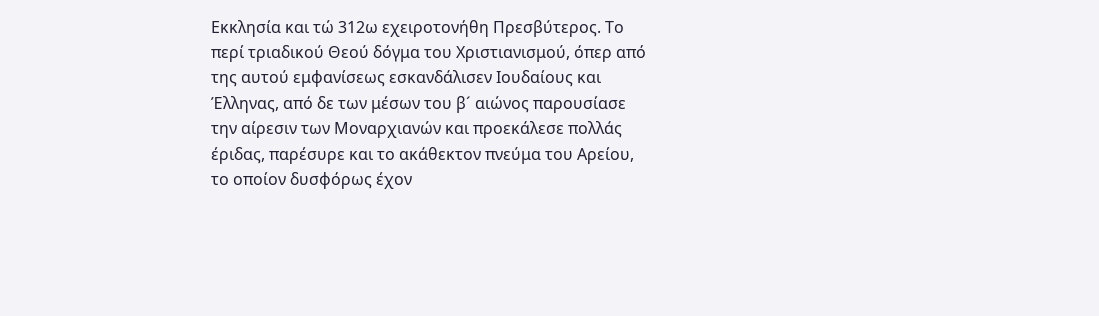Εκκλησία και τώ 312ω εχειροτονήθη Πρεσβύτερος. Το περί τριαδικού Θεού δόγμα του Χριστιανισμού, όπερ από της αυτού εμφανίσεως εσκανδάλισεν Ιουδαίους και Έλληνας, από δε των μέσων του β´ αιώνος παρουσίασε την αίρεσιν των Μοναρχιανών και προεκάλεσε πολλάς έριδας, παρέσυρε και το ακάθεκτον πνεύμα του Αρείου, το οποίον δυσφόρως έχον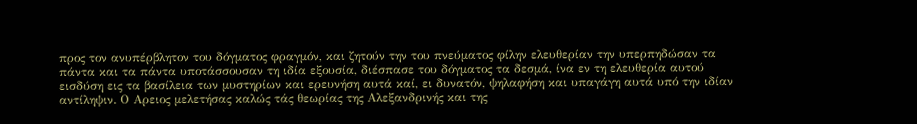προς τον ανυπέρβλητον του δόγματος φραγμόν, και ζητούν την του πνεύματος φίλην ελευθερίαν την υπερπηδώσαν τα πάντα και τα πάντα υποτάσσουσαν τη ιδία εξουσία, διέσπασε του δόγματος τα δεσμά, ίνα εν τη ελευθερία αυτού εισδύση εις τα βασίλεια των μυστηρίων και ερευνήση αυτά καί, ει δυνατόν, ψηλαφήση και υπαγάγη αυτά υπό την ιδίαν αντίληψιν. Ο Αρειος μελετήσας καλώς τάς θεωρίας της Αλεξανδρινής και της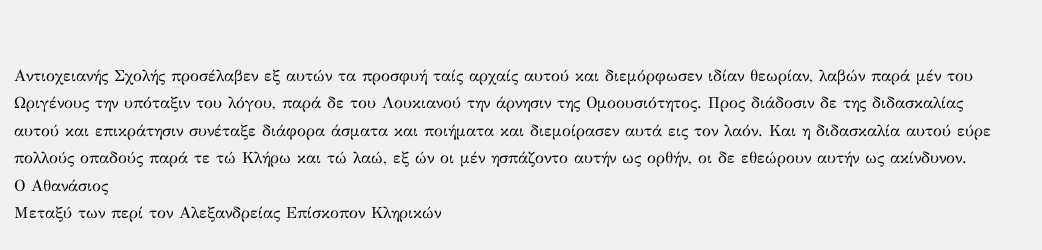Αντιοχειανής Σχολής προσέλαβεν εξ αυτών τα προσφυή ταίς αρχαίς αυτού και διεμόρφωσεν ιδίαν θεωρίαν, λαβών παρά μέν του Ωριγένους την υπόταξιν του λόγου, παρά δε του Λουκιανού την άρνησιν της Ομοουσιότητος. Προς διάδοσιν δε της διδασκαλίας αυτού και επικράτησιν συνέταξε διάφορα άσματα και ποιήματα και διεμοίρασεν αυτά εις τον λαόν. Και η διδασκαλία αυτού εύρε πολλούς οπαδούς παρά τε τώ Κλήρω και τώ λαώ, εξ ών οι μέν ησπάζοντο αυτήν ως ορθήν, οι δε εθεώρουν αυτήν ως ακίνδυνον.
Ο Αθανάσιος
Μεταξύ των περί τον Αλεξανδρείας Επίσκοπον Κληρικών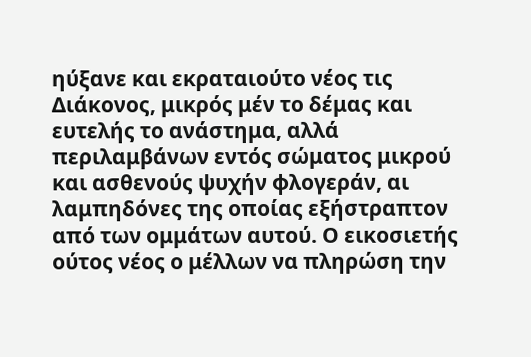ηύξανε και εκραταιούτο νέος τις Διάκονος, μικρός μέν το δέμας και ευτελής το ανάστημα, αλλά περιλαμβάνων εντός σώματος μικρού και ασθενούς ψυχήν φλογεράν, αι λαμπηδόνες της οποίας εξήστραπτον από των ομμάτων αυτού. Ο εικοσιετής ούτος νέος ο μέλλων να πληρώση την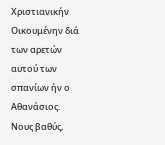Χριστιανικήν Οικουμένην διά των αρετών αυτού των σπανίων ήν ο Αθανάσιος. Νους βαθύς,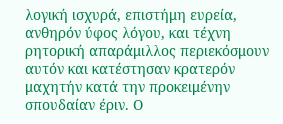λογική ισχυρά, επιστήμη ευρεία, ανθηρόν ύφος λόγου, και τέχνη ρητορική απαράμιλλος περιεκόσμουν αυτόν και κατέστησαν κρατερόν μαχητήν κατά την προκειμένην σπουδαίαν έριν. Ο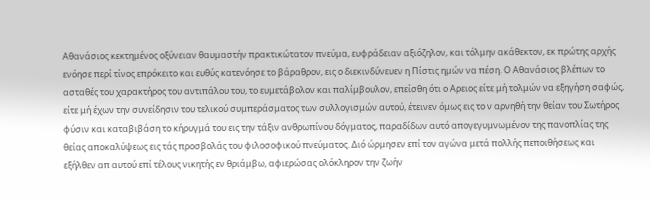Αθανάσιος κεκτημένος οξύνειαν θαυμαστήν πρακτικώτατον πνεύμα, ευφράδειαν αξιόζηλον, και τόλμην ακάθεκτον, εκ πρώτης αρχής ενόησε περί τίνος επρόκειτο και ευθύς κατενόησε το βάραθρον, εις ο διεκινδύνευεν η Πίστις ημών να πέση. Ο Αθανάσιος βλέπων το ασταθές του χαρακτήρος του αντιπάλου του, το ευμετάβολον και παλίμβουλον, επείσθη ότι ο Αρειος είτε μή τολμών να εξηγήση σαφώς, είτε μή έχων την συνείδησιν του τελικού συμπεράσματος των συλλογισμών αυτού, έτεινεν όμως εις το ν αρνηθή την θείαν του Σωτήρος φύσιν και καταβιβάση το κήρυγμά του εις την τάξιν ανθρωπίνου δόγματος, παραδίδων αυτό απογεγυμνωμένον της πανοπλίας της θείας αποκαλύψεως εις τάς προσβολάς του φιλοσοφικού πνεύματος. Διό ώρμησεν επί τον αγώνα μετά πολλής πεποιθήσεως και εξήλθεν απ αυτού επί τέλους νικητής εν θριάμβω, αφιερώσας ολόκληρον την ζωήν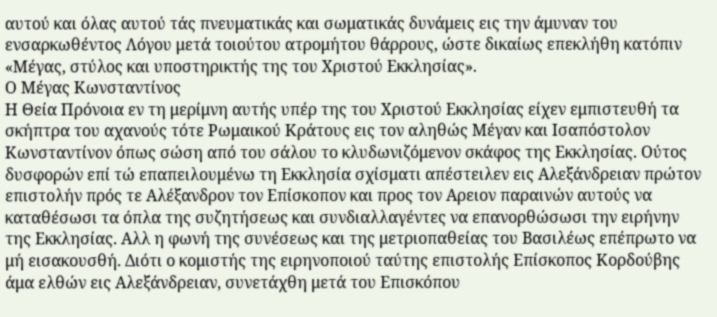αυτού και όλας αυτού τάς πνευματικάς και σωματικάς δυνάμεις εις την άμυναν του ενσαρκωθέντος Λόγου μετά τοιούτου ατρομήτου θάρρους, ώστε δικαίως επεκλήθη κατόπιν «Μέγας, στύλος και υποστηρικτής της του Χριστού Εκκλησίας».
Ο Μέγας Κωνσταντίνος
Η Θεία Πρόνοια εν τη μερίμνη αυτής υπέρ της του Χριστού Εκκλησίας είχεν εμπιστευθή τα σκήπτρα του αχανούς τότε Ρωμαικού Κράτους εις τον αληθώς Μέγαν και Ισαπόστολον Κωνσταντίνον όπως σώση από του σάλου το κλυδωνιζόμενον σκάφος της Εκκλησίας. Ούτος δυσφορών επί τώ επαπειλουμένω τη Εκκλησία σχίσματι απέστειλεν εις Αλεξάνδρειαν πρώτον επιστολήν πρός τε Αλέξανδρον τον Επίσκοπον και προς τον Αρειον παραινών αυτούς να καταθέσωσι τα όπλα της συζητήσεως και συνδιαλλαγέντες να επανορθώσωσι την ειρήνην της Εκκλησίας. Αλλ η φωνή της συνέσεως και της μετριοπαθείας του Βασιλέως επέπρωτο να μή εισακουσθή. Διότι ο κομιστής της ειρηνοποιού ταύτης επιστολής Επίσκοπος Κορδούβης άμα ελθών εις Αλεξάνδρειαν, συνετάχθη μετά του Επισκόπου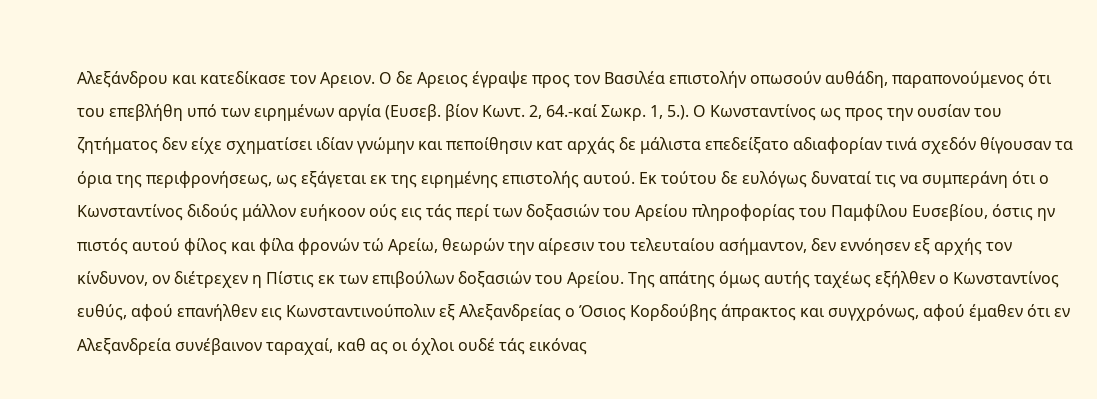Αλεξάνδρου και κατεδίκασε τον Αρειον. Ο δε Αρειος έγραψε προς τον Βασιλέα επιστολήν οπωσούν αυθάδη, παραπονούμενος ότι του επεβλήθη υπό των ειρημένων αργία (Ευσεβ. βίον Κωντ. 2, 64.-καί Σωκρ. 1, 5.). Ο Κωνσταντίνος ως προς την ουσίαν του ζητήματος δεν είχε σχηματίσει ιδίαν γνώμην και πεποίθησιν κατ αρχάς δε μάλιστα επεδείξατο αδιαφορίαν τινά σχεδόν θίγουσαν τα όρια της περιφρονήσεως, ως εξάγεται εκ της ειρημένης επιστολής αυτού. Εκ τούτου δε ευλόγως δυναταί τις να συμπεράνη ότι ο Κωνσταντίνος διδούς μάλλον ευήκοον ούς εις τάς περί των δοξασιών του Αρείου πληροφορίας του Παμφίλου Ευσεβίου, όστις ην πιστός αυτού φίλος και φίλα φρονών τώ Αρείω, θεωρών την αίρεσιν του τελευταίου ασήμαντον, δεν εννόησεν εξ αρχής τον κίνδυνον, ον διέτρεχεν η Πίστις εκ των επιβούλων δοξασιών του Αρείου. Της απάτης όμως αυτής ταχέως εξήλθεν ο Κωνσταντίνος ευθύς, αφού επανήλθεν εις Κωνσταντινούπολιν εξ Αλεξανδρείας ο Όσιος Κορδούβης άπρακτος και συγχρόνως, αφού έμαθεν ότι εν Αλεξανδρεία συνέβαινον ταραχαί, καθ ας οι όχλoι ουδέ τάς εικόνας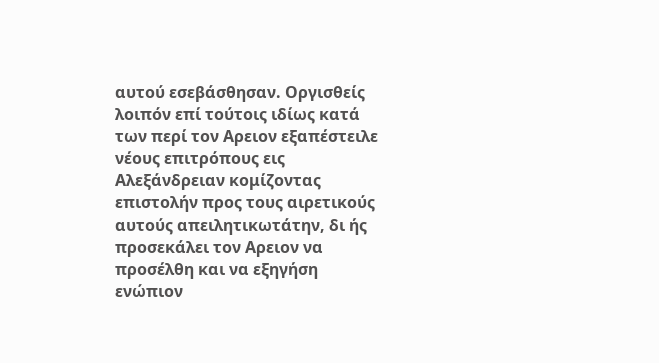αυτού εσεβάσθησαν. Οργισθείς λοιπόν επί τούτοις ιδίως κατά των περί τον Αρειον εξαπέστειλε νέους επιτρόπους εις Αλεξάνδρειαν κομίζοντας επιστολήν προς τους αιρετικούς αυτούς απειλητικωτάτην, δι ής προσεκάλει τον Αρειον να προσέλθη και να εξηγήση ενώπιον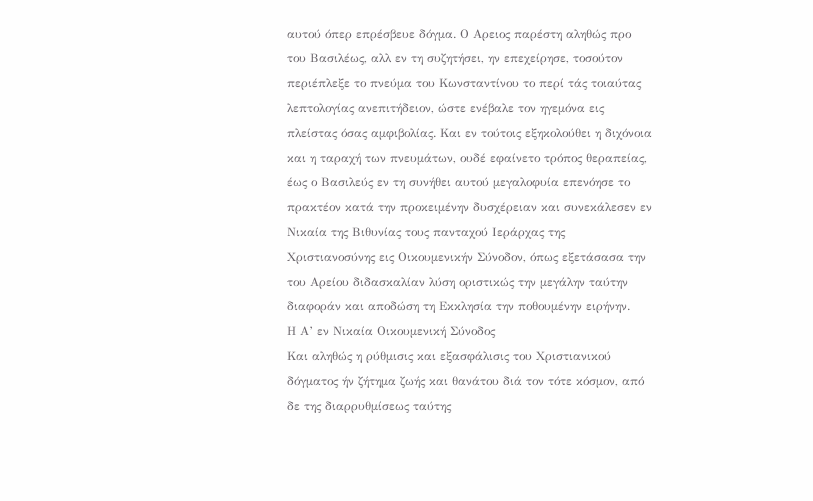αυτού όπερ επρέσβευε δόγμα. Ο Αρειος παρέστη αληθώς προ του Βασιλέως, αλλ εν τη συζητήσει, ην επεχείρησε, τοσούτον περιέπλεξε το πνεύμα του Κωνσταντίνου το περί τάς τοιαύτας λεπτολογίας ανεπιτήδειον, ώστε ενέβαλε τον ηγεμόνα εις πλείστας όσας αμφιβολίας. Και εν τούτοις εξηκολούθει η διχόνοια και η ταραχή των πνευμάτων, ουδέ εφαίνετο τρόπος θεραπείας, έως ο Βασιλεύς εν τη συνήθει αυτού μεγαλοφυία επενόησε το πρακτέον κατά την προκειμένην δυσχέρειαν και συνεκάλεσεν εν Νικαία της Βιθυνίας τους πανταχού Ιεράρχας της Χριστιανοσύνης εις Οικουμενικήν Σύνοδον, όπως εξετάσασα την του Αρείου διδασκαλίαν λύση οριστικώς την μεγάλην ταύτην διαφοράν και αποδώση τη Εκκλησία την ποθουμένην ειρήνην.
Η Α’ εν Νικαία Οικουμενική Σύνοδος
Και αληθώς η ρύθμισις και εξασφάλισις του Χριστιανικού δόγματος ήν ζήτημα ζωής και θανάτου διά τον τότε κόσμον, από δε της διαρρυθμίσεως ταύτης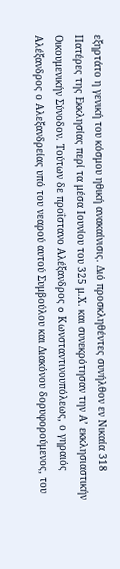εξηρτάτο η γενική του κόσμου ηθική ανακαίνισις. Διό προσκληθέντες συνήλθον εν Νικαία 318 Πατέρες της Εκκλησίας περί τα μέσα Ιουνίου του 325 μ.Χ. και συνεκρότησαν την Α’ εκκλησιαστικήν Οικουμενικήν Σύνοδον. Τούτων δε προΐστανo Αλέξανδρος o Κωνσταντινουπόλεως, ο γηραιός Αλέξανδρος ο Αλεξανδρείας υπό του νεαρού αυτού Συμβούλου και Διακόνου δορυφορούμενος, του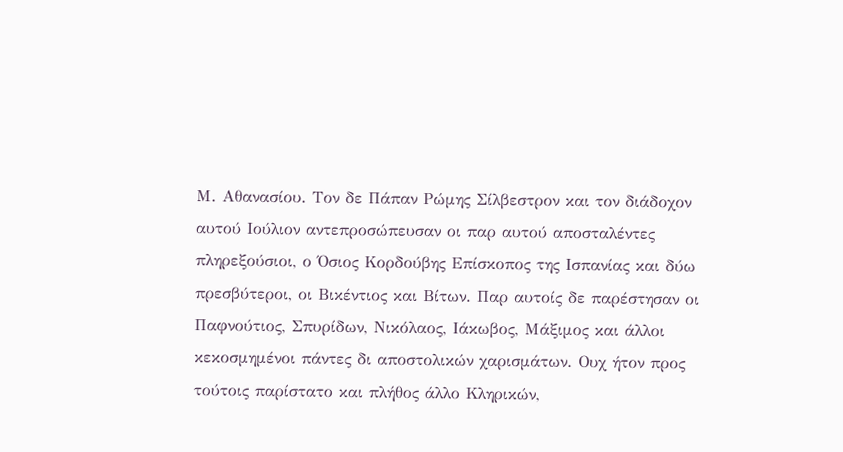Μ. Αθανασίου. Τον δε Πάπαν Ρώμης Σίλβεστρον και τον διάδοχον αυτού Ιούλιον αντεπροσώπευσαν οι παρ αυτού αποσταλέντες πληρεξούσιοι, ο Όσιος Κορδούβης Επίσκοπος της Ισπανίας και δύω πρεσβύτεροι, οι Βικέντιος και Βίτων. Παρ αυτοίς δε παρέστησαν οι Παφνούτιος, Σπυρίδων, Νικόλαος, Ιάκωβος, Μάξιμος και άλλοι κεκοσμημένοι πάντες δι αποστολικών χαρισμάτων. Ουχ ήτον προς τούτοις παρίστατο και πλήθος άλλο Κληρικών,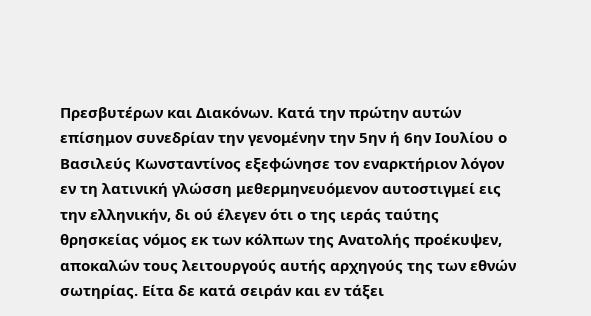Πρεσβυτέρων και Διακόνων. Κατά την πρώτην αυτών επίσημον συνεδρίαν την γενομένην την 5ην ή 6ην Ιουλίου ο Βασιλεύς Κωνσταντίνος εξεφώνησε τον εναρκτήριον λόγον εν τη λατινική γλώσση μεθερμηνευόμενον αυτοστιγμεί εις την ελληνικήν, δι ού έλεγεν ότι ο της ιεράς ταύτης θρησκείας νόμος εκ των κόλπων της Ανατολής προέκυψεν, αποκαλών τους λειτουργούς αυτής αρχηγούς της των εθνών σωτηρίας. Είτα δε κατά σειράν και εν τάξει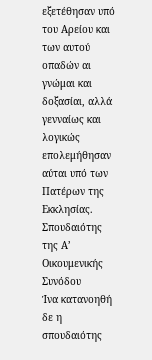εξετέθησαν υπό του Αρείου και των αυτού οπαδών αι γνώμαι και δοξασίαι, αλλά γενναίως και λογικώς επολεμήθησαν αύται υπό των Πατέρων της Εκκλησίας.
Σπουδαιότης της Α’ Οικουμενικής Συνόδου
Ίνα κατανοηθή δε η σπουδαιότης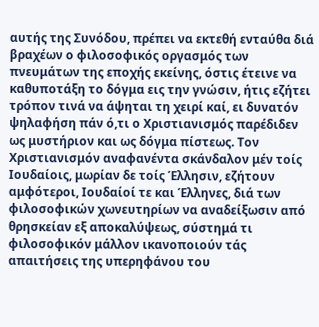αυτής της Συνόδου, πρέπει να εκτεθή ενταύθα διά βραχέων ο φιλοσοφικός οργασμός των πνευμάτων της εποχής εκείνης, όστις έτεινε να καθυποτάξη το δόγμα εις την γνώσιν, ήτις εζήτει τρόπον τινά να άψηται τη χειρί καί, ει δυνατόν ψηλαφήση πάν ό,τι ο Χριστιανισμός παρέδιδεν ως μυστήριον και ως δόγμα πίστεως. Τον Χριστιανισμόν αναφανέντα σκάνδαλον μέν τοίς Ιουδαίοις, μωρίαν δε τοίς Έλλησιν, εζήτουν αμφότεροι, Ιουδαίοί τε και Έλληνες, διά των φιλοσοφικών χωνευτηρίων να αναδείξωσιν από θρησκείαν εξ αποκαλύψεως, σύστημά τι φιλοσοφικόν μάλλον ικανοποιούν τάς απαιτήσεις της υπερηφάνου του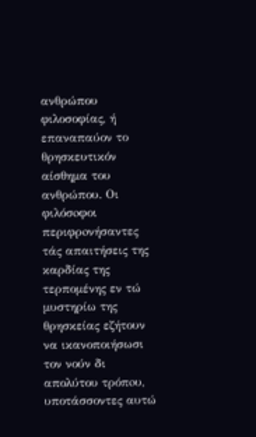ανθρώπου φιλοσοφίας, ή επαναπαύον το θρησκευτικόν αίσθημα του ανθρώπου. Οι φιλόσoφοι περιφρoνήσαντες τάς απαιτήσεις της καρδίας της τερπομένης εν τώ μυστηρίω της θρησκείας εζήτουν να ικανοποιήσωσι τον νούν δι απολύτου τρόπoυ, υποτάσσοντες αυτώ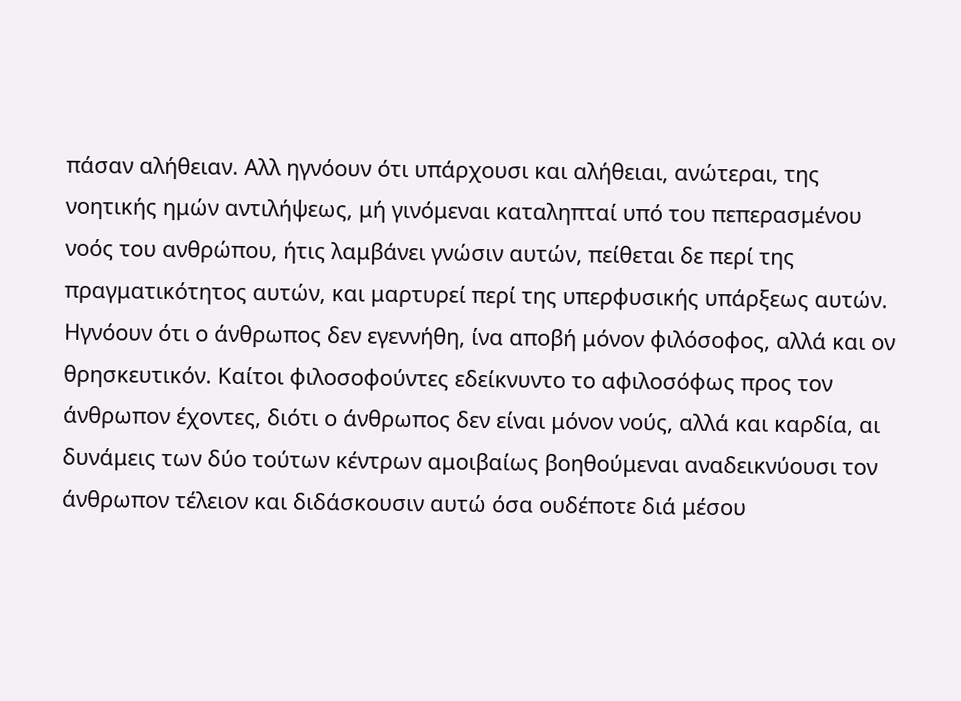πάσαν αλήθειαν. Αλλ ηγνόουν ότι υπάρχουσι και αλήθειαι, ανώτεραι, της νοητικής ημών αντιλήψεως, μή γινόμεναι καταληπταί υπό του πεπερασμένου νοός του ανθρώπου, ήτις λαμβάνει γνώσιν αυτών, πείθεται δε περί της πραγματικότητος αυτών, και μαρτυρεί περί της υπερφυσικής υπάρξεως αυτών. Ηγνόουν ότι ο άνθρωπος δεν εγεννήθη, ίνα αποβή μόνον φιλόσοφος, αλλά και ον θρησκευτικόν. Καίτοι φιλοσοφούντες εδείκνυντο το αφιλοσόφως προς τον άνθρωπον έχοντες, διότι ο άνθρωπος δεν είναι μόνον νούς, αλλά και καρδία, αι δυνάμεις των δύο τούτων κέντρων αμοιβαίως βοηθούμεναι αναδεικνύουσι τον άνθρωπον τέλειον και διδάσκουσιν αυτώ όσα ουδέποτε διά μέσου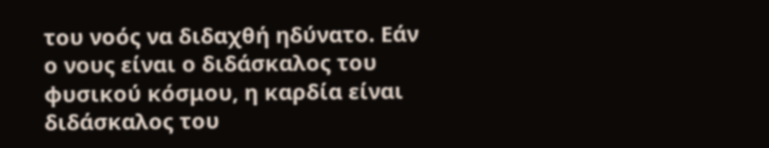του νοός να διδαχθή ηδύνατο. Εάν ο νους είναι ο διδάσκαλος του φυσικού κόσμου, η καρδία είναι διδάσκαλος του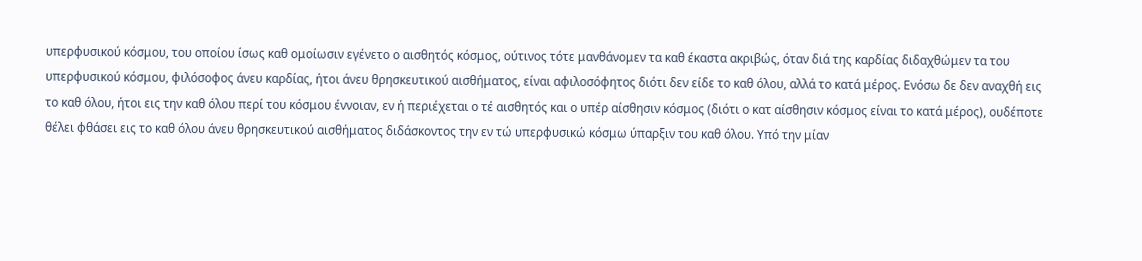υπερφυσικού κόσμου, του οποίου ίσως καθ ομοίωσιν εγένετο ο αισθητός κόσμος, ούτινος τότε μανθάνομεν τα καθ έκαστα ακριβώς, όταν διά της καρδίας διδαχθώμεν τα του υπερφυσικού κόσμου, φιλόσοφος άνευ καρδίας, ήτοι άνευ θρησκευτικού αισθήματος, είναι αφιλοσόφητος διότι δεν είδε το καθ όλου, αλλά το κατά μέρος. Ενόσω δε δεν αναχθή εις το καθ όλου, ήτοι εις την καθ όλου περί του κόσμου έννοιαν, εν ή περιέχεται ο τέ αισθητός και ο υπέρ αίσθησιν κόσμος (διότι ο κατ αίσθησιν κόσμος είναι το κατά μέρος), ουδέποτε θέλει φθάσει εις το καθ όλου άνευ θρησκευτικού αισθήματος διδάσκοντος την εν τώ υπερφυσικώ κόσμω ύπαρξιν του καθ όλου. Υπό την μίαν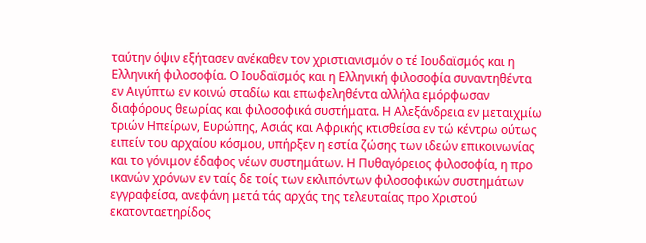ταύτην όψιν εξήτασεν ανέκαθεν τον χριστιανισμόν ο τέ Ιουδαϊσμός και η Ελληνική φιλοσοφία. Ο Ιουδαϊσμός και η Ελληνική φιλοσοφία συναντηθέντα εν Αιγύπτω εν κοινώ σταδίω και επωφεληθέντα αλλήλα εμόρφωσαν διαφόρους θεωρίας και φιλοσοφικά συστήματα. Η Αλεξάνδρεια εν μεταιχμίω τριών Ηπείρων, Ευρώπης, Ασιάς και Αφρικής κτισθείσα εν τώ κέντρω ούτως ειπείν του αρχαίου κόσμου, υπήρξεν η εστία ζώσης των ιδεών επικοινωνίας και το γόνιμον έδαφος νέων συστημάτων. Η Πυθαγόρειος φιλοσοφία, η προ ικανών χρόνων εν ταίς δε τοίς των εκλιπόντων φιλοσοφικών συστημάτων εγγραφείσα, ανεφάνη μετά τάς αρχάς της τελευταίας προ Χριστού εκατονταετηρίδος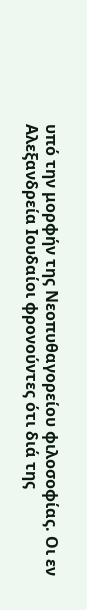υπό την μορφήν της Νεοπυθαγορείου φιλοσοφίας. Οι εν Αλεξανδρεία Ιουδαίοι φρονούντες ότι διά της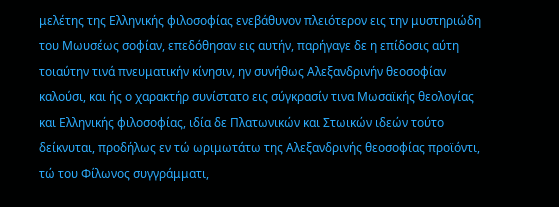μελέτης της Ελληνικής φιλοσοφίας ενεβάθυνον πλειότερον εις την μυστηριώδη του Μωυσέως σοφίαν, επεδόθησαν εις αυτήν, παρήγαγε δε η επίδοσις αύτη τοιαύτην τινά πνευματικήν κίνησιν, ην συνήθως Αλεξανδρινήν θεοσοφίαν καλούσι, και ής ο χαρακτήρ συνίστατο εις σύγκρασίν τινα Μωσαϊκής θεολογίας και Ελληνικής φιλοσοφίας, ιδία δε Πλατωνικών και Στωικών ιδεών τούτο δείκνυται, προδήλως εν τώ ωριμωτάτω της Αλεξανδρινής θεοσοφίας προϊόντι, τώ του Φίλωνος συγγράμματι,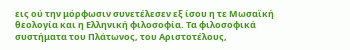εις ού την μόρφωσιν συνετέλεσεν εξ ίσου η τε Μωσαϊκή θεολογία και η Ελληνική φιλοσοφία. Τα φιλοσοφικά συστήματα του Πλάτωνος, του Αριστοτέλους,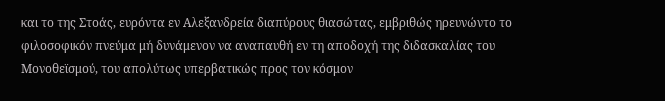και το της Στοάς, ευρόντα εν Αλεξανδρεία διαπύρους θιασώτας, εμβριθώς ηρευνώντο το φιλοσοφικόν πνεύμα μή δυνάμενον να αναπαυθή εν τη αποδοχή της διδασκαλίας του Μονοθεϊσμού, του απολύτως υπερβατικώς προς τον κόσμον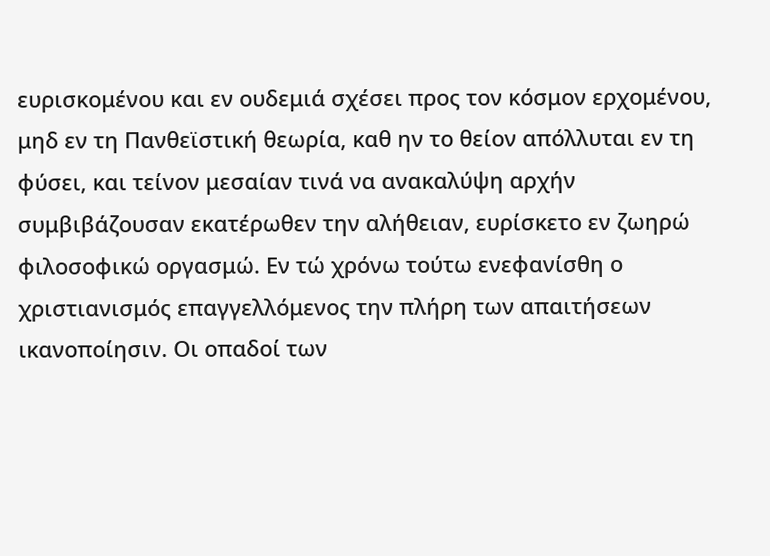ευρισκομένου και εν ουδεμιά σχέσει προς τον κόσμον ερχομένου, μηδ εν τη Πανθεϊστική θεωρία, καθ ην το θείον απόλλυται εν τη φύσει, και τείνον μεσαίαν τινά να ανακαλύψη αρχήν συμβιβάζουσαν εκατέρωθεν την αλήθειαν, ευρίσκετο εν ζωηρώ φιλοσοφικώ οργασμώ. Εν τώ χρόνω τούτω ενεφανίσθη ο χριστιανισμός επαγγελλόμενος την πλήρη των απαιτήσεων ικανοποίησιν. Οι οπαδοί των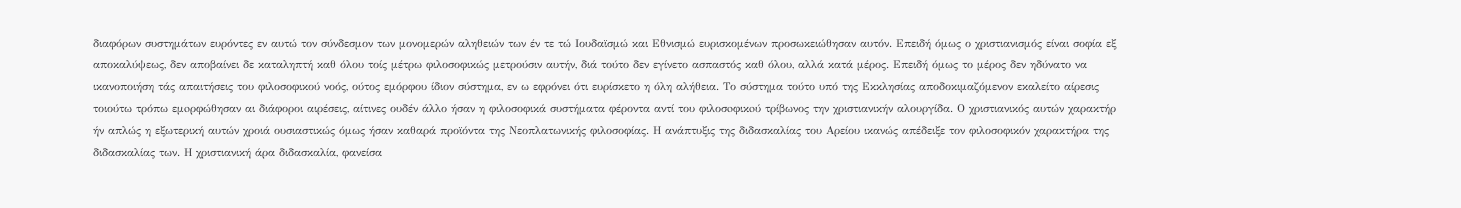διαφόρων συστημάτων ευρόντες εν αυτώ τον σύνδεσμον των μονομερών αληθειών των έν τε τώ Ιουδαϊσμώ και Εθνισμώ ευρισκομένων προσωκειώθησαν αυτόν. Επειδή όμως ο χριστιανισμός είναι σοφία εξ αποκαλύψεως, δεν αποβαίνει δε καταληπτή καθ όλου τοίς μέτρω φιλοσοφικώς μετρούσιν αυτήν, διά τούτο δεν εγίνετο ασπαστός καθ όλου, αλλά κατά μέρος. Επειδή όμως το μέρος δεν ηδύνατο να ικανοποιήση τάς απαιτήσεις του φιλοσοφικού νοός, ούτος εμόρφου ίδιον σύστημα, εν ω εφρόνει ότι ευρίσκετο η όλη αλήθεια. Το σύστημα τούτο υπό της Εκκλησίας αποδοκιμαζόμενον εκαλείτο αίρεσις τοιούτω τρόπω εμoρφώθησαν αι διάφοροι αιρέσεις, αίτινες ουδέν άλλο ήσαν η φιλοσοφικά συστήματα φέροντα αντί του φιλοσoφικoύ τρίβωνος την χριστιανικήν αλουργίδα. Ο χριστιανικός αυτών χαρακτήρ ήν απλώς η εξωτερική αυτών χροιά ουσιαστικώς όμως ήσαν καθαρά προϊόντα της Νεοπλατωνικής φιλοσοφίας. Η ανάπτυξις της διδασκαλίας του Αρείου ικανώς απέδειξε τον φιλοσοφικόν χαρακτήρα της διδασκαλίας των. Η χριστιανική άρα διδασκαλία, φανείσα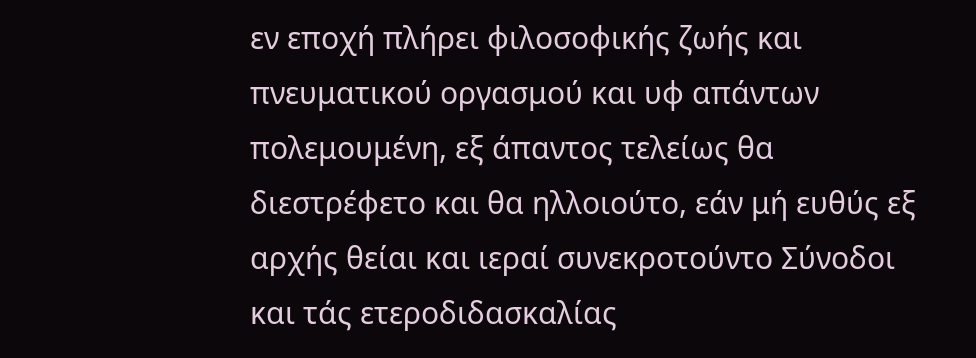εν εποχή πλήρει φιλοσοφικής ζωής και πνευματικού οργασμού και υφ απάντων πολεμουμένη, εξ άπαντος τελείως θα διεστρέφετo και θα ηλλοιούτο, εάν μή ευθύς εξ αρχής θείαι και ιεραί συνεκροτούντο Σύνοδοι και τάς ετεροδιδασκαλίας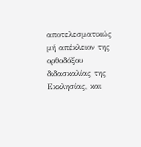αποτελεσματικώς μή απέκλειον της ορθοδόξου διδασκαλίας της Εκκλησίας, και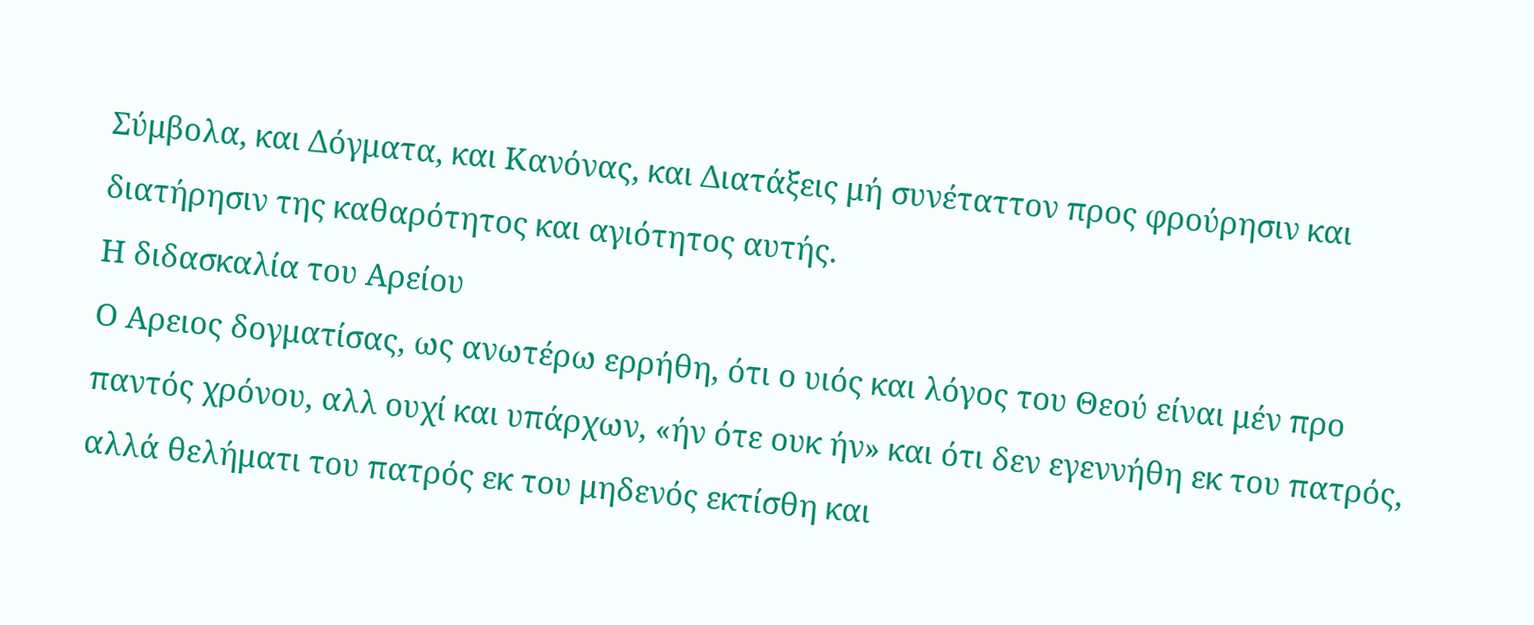Σύμβολα, και Δόγματα, και Κανόνας, και Διατάξεις μή συνέταττον προς φρούρησιν και διατήρησιν της καθαρότητος και αγιότητος αυτής.
Η διδασκαλία του Αρείου
Ο Αρειος δογματίσας, ως ανωτέρω ερρήθη, ότι ο υιός και λόγος του Θεού είναι μέν προ παντός χρόνου, αλλ ουχί και υπάρχων, «ήν ότε ουκ ήν» και ότι δεν εγεννήθη εκ του πατρός, αλλά θελήματι του πατρός εκ του μηδενός εκτίσθη και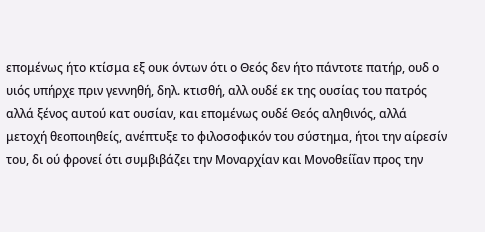επομένως ήτο κτίσμα εξ ουκ όντων ότι ο Θεός δεν ήτο πάντοτε πατήρ, ουδ ο υιός υπήρχε πριν γεννηθή, δηλ. κτισθή, αλλ ουδέ εκ της ουσίας του πατρός αλλά ξένος αυτού κατ ουσίαν, και επομένως ουδέ Θεός αληθινός, αλλά μετοχή θεοποιηθείς, ανέπτυξε το φιλοσοφικόν του σύστημα, ήτοι την αίρεσίν του, δι ού φρονεί ότι συμβιβάζει την Μοναρχίαν και Μονοθείΐαν προς την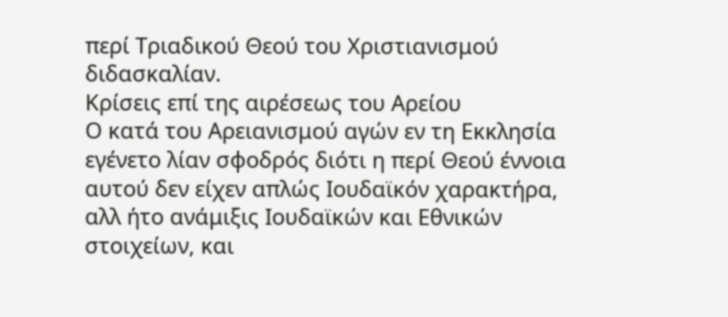περί Τριαδικού Θεού του Χριστιανισμού διδασκαλίαν.
Κρίσεις επί της αιρέσεως του Αρείου
Ο κατά του Αρειανισμού αγών εν τη Εκκλησία εγένετο λίαν σφοδρός διότι η περί Θεού έννoια αυτού δεν είχεν απλώς Ιουδαϊκόν χαρακτήρα, αλλ ήτο ανάμιξις Ιουδαϊκών και Εθνικών στοιχείων, και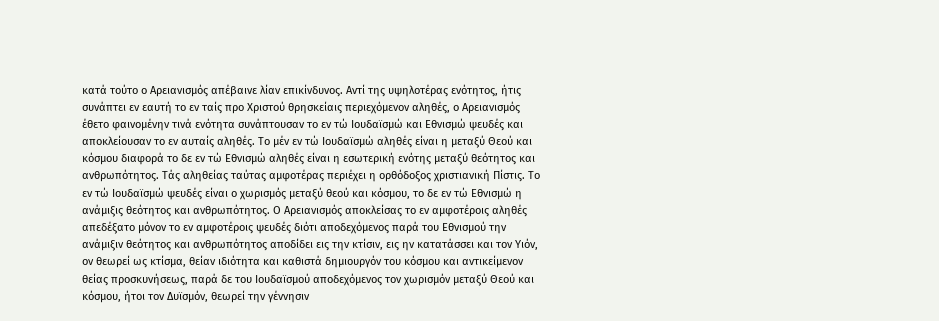κατά τούτο ο Αρειανισμός απέβαινε λίαν επικίνδυνος. Αντί της υψηλοτέρας ενότητος, ήτις συνάπτει εν εαυτή το εν ταίς προ Χριστού θρησκείαις περιεχόμενον αληθές, ο Αρειανισμός έθετο φαινομένην τινά ενότητα συνάπτουσαν το εν τώ Ιουδαϊσμώ και Εθνισμώ ψευδές και αποκλείουσαν το εν αυταίς αληθές. Το μέν εν τώ Ιουδαϊσμώ αληθές είναι η μεταξύ Θεού και κόσμου διαφoρά το δε εν τώ Εθνισμώ αληθές είναι η εσωτερική ενότης μεταξύ θεότητος και ανθρωπότητος. Τάς αληθείας ταύτας αμφοτέρας περιέχει η ορθόδοξος χριστιανική Πίστις. Το εν τώ Ιουδαϊσμώ ψευδές είναι ο χωρισμός μεταξύ θεού και κόσμου, το δε εν τώ Εθνισμώ η ανάμιξις θεότητος και ανθρωπότητος. Ο Αρειανισμός αποκλείσας το εν αμφοτέροις αληθές απεδέξατο μόνον το εν αμφοτέροις ψευδές διότι αποδεχόμενος παρά του Εθνισμού την ανάμιξιν θεότητος και ανθρωπότητος αποδίδει εις την κτίσιν, εις ην κατατάσσει και τον Υιόν, ον θεωρεί ως κτίσμα, θείαν ιδιότητα και καθιστά δημιουργόν του κόσμου και αντικείμενον θείας προσκυνήσεως, παρά δε του Ιουδαϊσμού αποδεχόμενος τον χωρισμόν μεταξύ Θεού και κόσμου, ήτοι τον Δυϊσμόν, θεωρεί την γέννησιν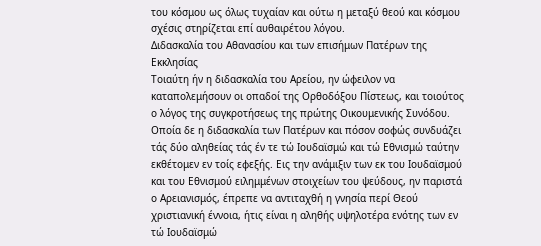του κόσμου ως όλως τυχαίαν και ούτω η μεταξύ θεού και κόσμου σχέσις στηρίζεται επί αυθαιρέτου λόγου.
Διδασκαλία του Αθανασίου και των επισήμων Πατέρων της Εκκλησίας
Τοιαύτη ήν η διδασκαλία του Αρείου, ην ώφειλoν να καταπολεμήσουν οι οπαδοί της Ορθοδόξου Πίστεως, και τοιούτος ο λόγος της συγκροτήσεως της πρώτης Οικουμενικής Συνόδου. Οποία δε η διδασκαλία των Πατέρων και πόσον σοφώς συνδυάζει τάς δύο αληθείας τάς έν τε τώ Ιουδαϊσμώ και τώ Εθνισμώ ταύτην εκθέτομεν εν τοίς εφεξής. Εις την ανάμιξιν των εκ του Ιουδαϊσμού και του Εθνισμού ειλημμένων στοιχείων του ψεύδους, ην παριστά ο Αρειανισμός, έπρεπε να αντιταχθή η γνησία περί Θεού χριστιανική έννοια, ήτις είναι η αληθής υψηλοτέρα ενότης των εν τώ Ιουδαϊσμώ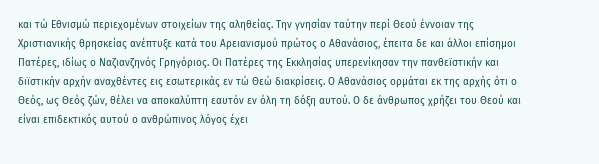και τώ Εθνισμώ περιεχομένων στοιχείων της αληθείας. Την γνησίαν ταύτην περί Θεού έννοιαν της Χριστιανικής θρησκείας ανέπτυξε κατά του Αρειανισμού πρώτος ο Αθανάσιος, έπειτα δε και άλλοι επίσημοι Πατέρες, ιδίως ο Ναζιανζηνός Γρηγόριος. Οι Πατέρες της Εκκλησίας υπερενίκησαν την πανθεϊστικήν και διϊστικήν αρχήν αναχθέντες εις εσωτερικάς εν τώ Θεώ διακρίσεις. Ο Αθανάσιος ορμάται εκ της αρχής ότι ο Θεός, ως Θεός ζών, θέλει να αποκαλύπτη εαυτόν εν όλη τη δόξη αυτού. Ο δε άνθρωπος χρήζει του Θεού και είναι επιδεκτικός αυτού ο ανθρώπινος λόγος έχει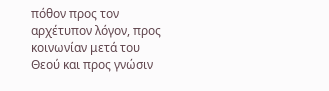πόθον προς τον αρχέτυπον λόγον, προς κοινωνίαν μετά του Θεού και προς γνώσιν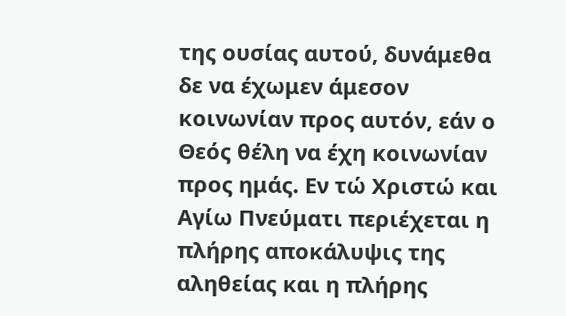της ουσίας αυτού, δυνάμεθα δε να έχωμεν άμεσον κοινωνίαν προς αυτόν, εάν ο Θεός θέλη να έχη κοινωνίαν προς ημάς. Εν τώ Χριστώ και Αγίω Πνεύματι περιέχεται η πλήρης αποκάλυψις της αληθείας και η πλήρης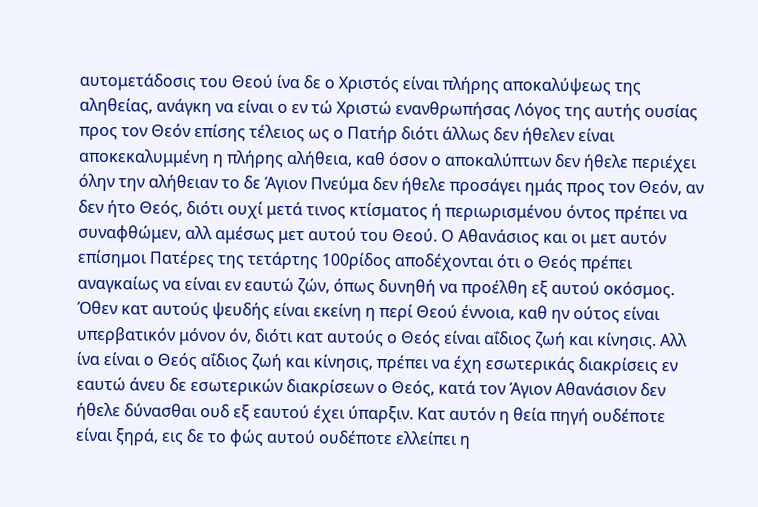αυτομετάδοσις του Θεού ίνα δε ο Χριστός είναι πλήρης αποκαλύψεως της αληθείας, ανάγκη να είναι ο εν τώ Χριστώ ενανθρωπήσας Λόγος της αυτής ουσίας προς τον Θεόν επίσης τέλειος ως ο Πατήρ διότι άλλως δεν ήθελεν είναι αποκεκαλυμμένη η πλήρης αλήθεια, καθ όσον ο αποκαλύπτων δεν ήθελε περιέχει όλην την αλήθειαν το δε Άγιον Πνεύμα δεν ήθελε προσάγει ημάς προς τον Θεόν, αν δεν ήτο Θεός, διότι ουχί μετά τινος κτίσματος ή περιωρισμένου όντος πρέπει να συναφθώμεν, αλλ αμέσως μετ αυτού του Θεού. Ο Αθανάσιος και οι μετ αυτόν επίσημοι Πατέρες της τετάρτης 100ρίδος αποδέχονται ότι ο Θεός πρέπει αναγκαίως να είναι εν εαυτώ ζών, όπως δυνηθή να προέλθη εξ αυτού οκόσμος. Όθεν κατ αυτούς ψευδής είναι εκείνη η περί Θεού έννοια, καθ ην ούτος είναι υπερβατικόν μόνον όν, διότι κατ αυτούς ο Θεός είναι αΐδιος ζωή και κίνησις. Αλλ ίνα είναι ο Θεός αΐδιος ζωή και κίνησις, πρέπει να έχη εσωτερικάς διακρίσεις εν εαυτώ άνευ δε εσωτερικών διακρίσεων ο Θεός, κατά τον Άγιον Αθανάσιον δεν ήθελε δύνασθαι ουδ εξ εαυτού έχει ύπαρξιν. Κατ αυτόν η θεία πηγή ουδέποτε είναι ξηρά, εις δε το φώς αυτού ουδέποτε ελλείπει η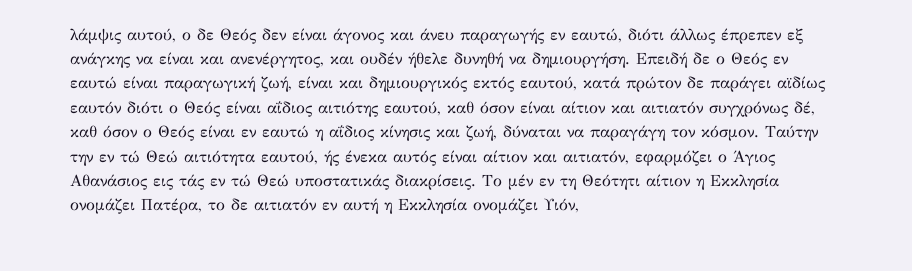λάμψις αυτού, ο δε Θεός δεν είναι άγονος και άνευ παραγωγής εν εαυτώ, διότι άλλως έπρεπεν εξ ανάγκης να είναι και ανενέργητος, και ουδέν ήθελε δυνηθή να δημιουργήση. Επειδή δε ο Θεός εν εαυτώ είναι παραγωγική ζωή, είναι και δημιουργικός εκτός εαυτού, κατά πρώτον δε παράγει αϊδίως εαυτόν διότι ο Θεός είναι αΐδιος αιτιότης εαυτού, καθ όσον είναι αίτιον και αιτιατόν συγχρόνως δέ, καθ όσον ο Θεός είναι εν εαυτώ η αΐδιος κίνησις και ζωή, δύναται να παραγάγη τον κόσμον. Ταύτην την εν τώ Θεώ αιτιότητα εαυτού, ής ένεκα αυτός είναι αίτιον και αιτιατόν, εφαρμόζει ο Άγιος Αθανάσιος εις τάς εν τώ Θεώ υποστατικάς διακρίσεις. Το μέν εν τη Θεότητι αίτιον η Εκκλησία ονομάζει Πατέρα, το δε αιτιατόν εν αυτή η Εκκλησία ονομάζει Υιόν,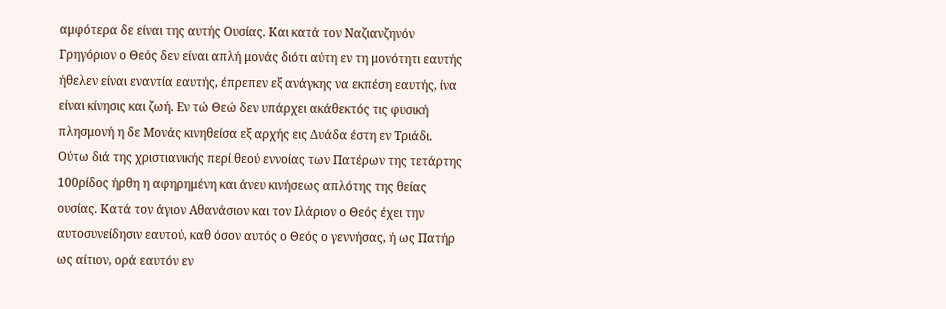αμφότερα δε είναι της αυτής Ουσίας. Και κατά τον Ναζιανζηνόν Γρηγόριον ο Θεός δεν είναι απλή μονάς διότι αύτη εν τη μονότητι εαυτής ήθελεν είναι εναντία εαυτής, έπρεπεν εξ ανάγκης να εκπέση εαυτής, ίνα είναι κίνησις και ζωή. Εν τώ Θεώ δεν υπάρχει ακάθεκτός τις φυσική πλησμονή η δε Μονάς κινηθείσα εξ αρχής εις Δυάδα έστη εν Τριάδι. Ούτω διά της χριστιανικής περί θεού εννοίας των Πατέρων της τετάρτης 100ρίδος ήρθη η αφηρημένη και άνευ κινήσεως απλότης της θείας ουσίας. Κατά τον άγιον Αθανάσιον και τον Ιλάριον ο Θεός έχει την αυτοσυνείδησιν εαυτού, καθ όσον αυτός ο Θεός ο γεννήσας, ή ως Πατήρ ως αίτιον, ορά εαυτόν εν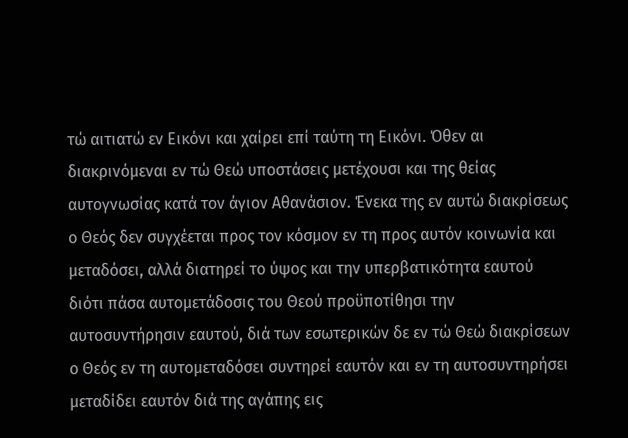τώ αιτιατώ εν Εικόνι και χαίρει επί ταύτη τη Εικόνι. Όθεν αι διακρινόμεναι εν τώ Θεώ υποστάσεις μετέχουσι και της θείας αυτογνωσίας κατά τον άγιον Αθανάσιον. Ένεκα της εν αυτώ διακρίσεως ο Θεός δεν συγχέεται προς τον κόσμον εν τη προς αυτόν κοινωνία και μεταδόσει, αλλά διατηρεί το ύψος και την υπερβατικότητα εαυτού διότι πάσα αυτομετάδοσις του Θεού προϋποτίθησι την αυτοσυντήρησιν εαυτού, διά των εσωτερικών δε εν τώ Θεώ διακρίσεων ο Θεός εν τη αυτομεταδόσει συντηρεί εαυτόν και εν τη αυτοσυντηρήσει μεταδίδει εαυτόν διά της αγάπης εις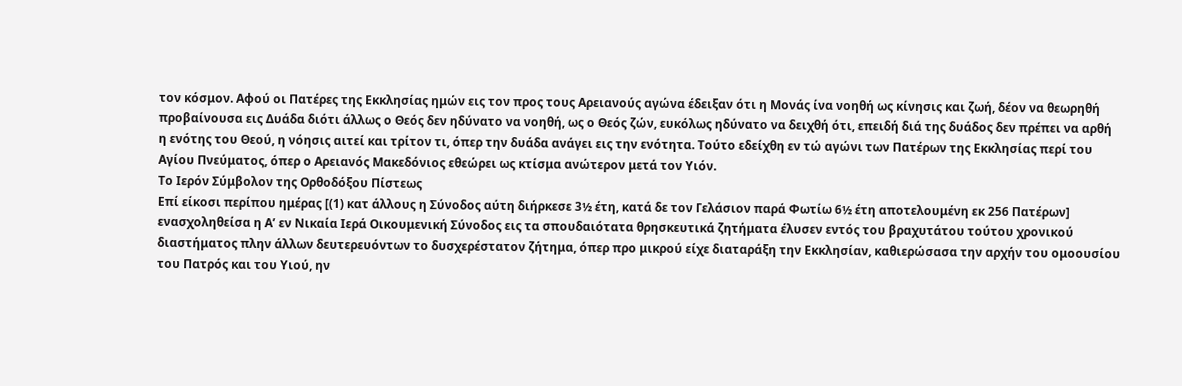τον κόσμον. Αφού οι Πατέρες της Εκκλησίας ημών εις τον προς τους Αρειανούς αγώνα έδειξαν ότι η Μονάς ίνα νοηθή ως κίνησις και ζωή, δέον να θεωρηθή προβαίνουσα εις Δυάδα διότι άλλως ο Θεός δεν ηδύνατο να νοηθή, ως ο Θεός ζών, ευκόλως ηδύνατο να δειχθή ότι, επειδή διά της δυάδος δεν πρέπει να αρθή η ενότης του Θεού, η νόησις αιτεί και τρίτον τι, όπερ την δυάδα ανάγει εις την ενότητα. Τούτο εδείχθη εν τώ αγώνι των Πατέρων της Εκκλησίας περί του Αγίου Πνεύματος, όπερ ο Αρειανός Μακεδόνιος εθεώρει ως κτίσμα ανώτερον μετά τον Υιόν.
Το Ιερόν Σύμβολον της Ορθοδόξου Πίστεως
Επί είκοσι περίπου ημέρας [(1) κατ άλλους η Σύνοδος αύτη διήρκεσε 3½ έτη, κατά δε τον Γελάσιον παρά Φωτίω 6½ έτη αποτελουμένη εκ 256 Πατέρων] ενασχοληθείσα η Α’ εν Νικαία Ιερά Οικουμενική Σύνοδος εις τα σπουδαιότατα θρησκευτικά ζητήματα έλυσεν εντός του βραχυτάτου τούτου χρονικού διαστήματος πλην άλλων δευτερευόντων το δυσχερέστατον ζήτημα, όπερ προ μικρού είχε διαταράξη την Εκκλησίαν, καθιερώσασα την αρχήν του ομοουσίου του Πατρός και του Υιού, ην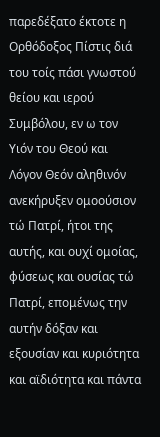παρεδέξατο έκτοτε η Ορθόδοξος Πίστις διά του τοίς πάσι γνωστού θείου και ιερού Συμβόλου, εν ω τον Υιόν του Θεού και Λόγον Θεόν αληθινόν ανεκήρυξεν ομοούσιον τώ Πατρί, ήτοι της αυτής, και ουχί ομοίας, φύσεως και ουσίας τώ Πατρί, επομένως την αυτήν δόξαν και εξουσίαν και κυριότητα και αϊδιότητα και πάντα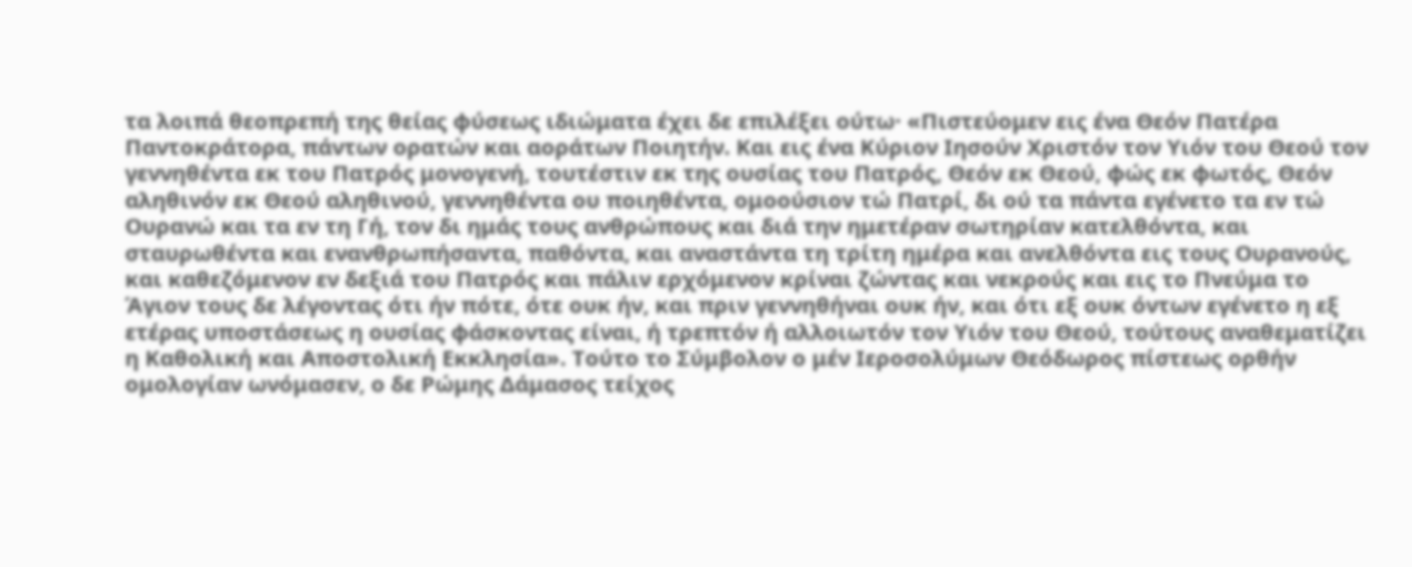τα λοιπά θεοπρεπή της θείας φύσεως ιδιώματα έχει δε επιλέξει ούτω· «Πιστεύομεν εις ένα Θεόν Πατέρα Παντοκράτορα, πάντων ορατών και αοράτων Ποιητήν. Και εις ένα Κύριον Ιησούν Χριστόν τον Υιόν του Θεού τον γεννηθέντα εκ του Πατρός μονογενή, τουτέστιν εκ της ουσίας του Πατρός, Θεόν εκ Θεού, φώς εκ φωτός, Θεόν αληθινόν εκ Θεού αληθινού, γεννηθέντα ου ποιηθέντα, ομοούσιον τώ Πατρί, δι ού τα πάντα εγένετο τα εν τώ Ουρανώ και τα εν τη Γή, τον δι ημάς τους ανθρώπους και διά την ημετέραν σωτηρίαν κατελθόντα, και σταυρωθέντα και ενανθρωπήσαντα, παθόντα, και αναστάντα τη τρίτη ημέρα και ανελθόντα εις τους Ουρανούς, και καθεζόμενον εν δεξιά του Πατρός και πάλιν ερχόμενον κρίναι ζώντας και νεκρούς και εις το Πνεύμα το Άγιον τους δε λέγοντας ότι ήν πότε, ότε ουκ ήν, και πριν γεννηθήναι ουκ ήν, και ότι εξ ουκ όντων εγένετο η εξ ετέρας υποστάσεως η ουσίας φάσκοντας είναι, ή τρεπτόν ή αλλοιωτόν τον Υιόν του Θεού, τούτους αναθεματίζει η Καθολική και Αποστολική Εκκλησία». Τούτο το Σύμβολον ο μέν Ιεροσολύμων Θεόδωρος πίστεως ορθήν ομολογίαν ωνόμασεν, ο δε Ρώμης Δάμασος τείχος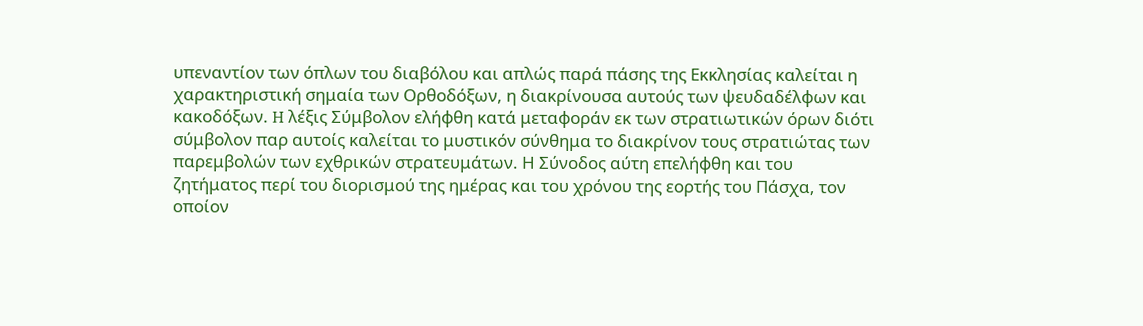υπεναντίον των όπλων του διαβόλου και απλώς παρά πάσης της Εκκλησίας καλείται η χαρακτηριστική σημαία των Ορθοδόξων, η διακρίνουσα αυτούς των ψευδαδέλφων και κακοδόξων. H λέξις Σύμβολον ελήφθη κατά μεταφοράν εκ των στρατιωτικών όρων διότι σύμβολον παρ αυτοίς καλείται το μυστικόν σύνθημα το διακρίνον τους στρατιώτας των παρεμβολών των εχθρικών στρατευμάτων. Η Σύνοδος αύτη επελήφθη και του ζητήματος περί του διορισμού της ημέρας και του χρόνου της εορτής του Πάσχα, τον οποίον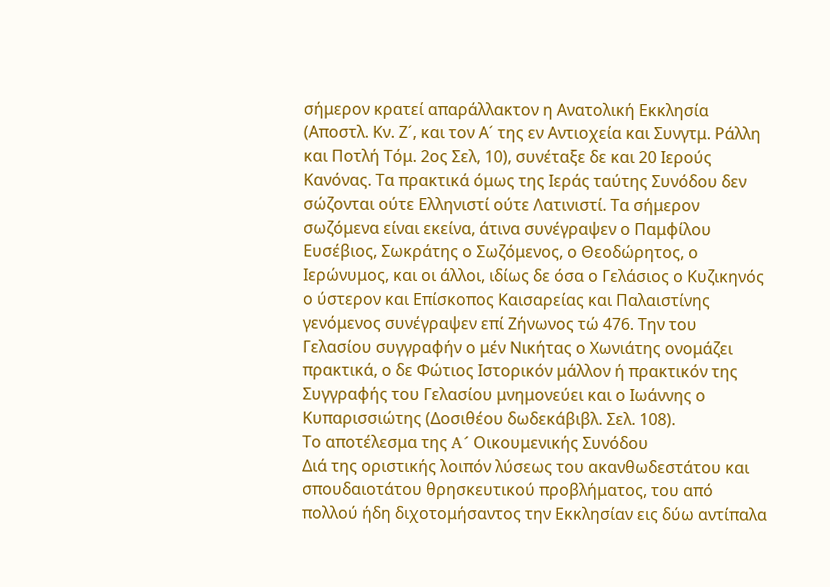σήμερον κρατεί απαράλλακτον η Ανατολική Εκκλησία (Αποστλ. Κν. Ζ´, και τον Α´ της εν Αντιοχεία και Συνγτμ. Ράλλη και Ποτλή Τόμ. 2ος Σελ, 10), συνέταξε δε και 20 Ιερούς Κανόνας. Τα πρακτικά όμως της Ιεράς ταύτης Συνόδου δεν σώζονται ούτε Ελληνιστί ούτε Λατινιστί. Τα σήμερον σωζόμενα είναι εκείνα, άτινα συνέγραψεν ο Παμφίλου Ευσέβιος, Σωκράτης ο Σωζόμενος, ο Θεοδώρητος, ο Ιερώνυμος, και οι άλλοι, ιδίως δε όσα ο Γελάσιος ο Κυζικηνός ο ύστερον και Επίσκοπος Καισαρείας και Παλαιστίνης γενόμενος συνέγραψεν επί Ζήνωνος τώ 476. Την του Γελασίου συγγραφήν ο μέν Νικήτας ο Χωνιάτης ονομάζει πρακτικά, ο δε Φώτιος Ιστορικόν μάλλον ή πρακτικόν της Συγγραφής του Γελασίου μνημονεύει και ο Ιωάννης ο Κυπαρισσιώτης (Δοσιθέου δωδεκάβιβλ. Σελ. 108).
Το αποτέλεσμα της A´ Οικουμενικής Συνόδου
Διά της οριστικής λοιπόν λύσεως του ακανθωδεστάτου και σπουδαιοτάτoυ θρησκευτικού προβλήματος, του από πολλού ήδη διχοτομήσαντος την Εκκλησίαν εις δύω αντίπαλα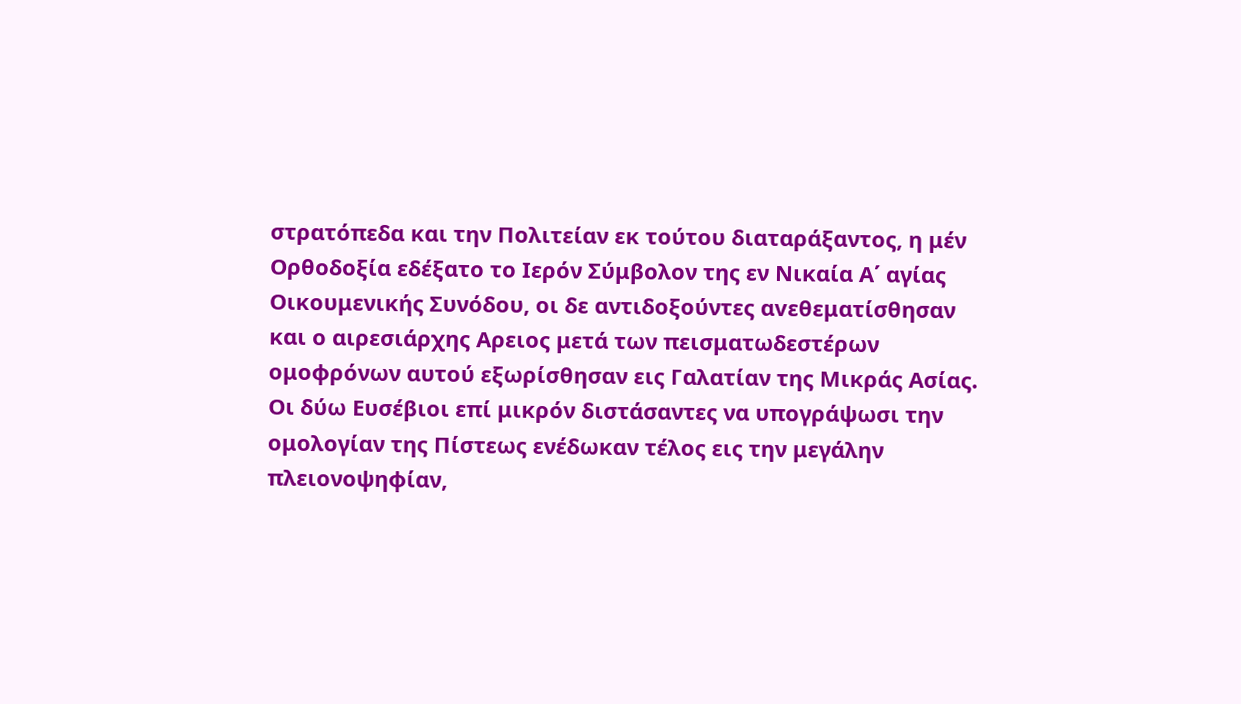στρατόπεδα και την Πολιτείαν εκ τούτου διαταράξαντος, η μέν Ορθοδοξία εδέξατο το Ιερόν Σύμβολον της εν Νικαία Α΄ αγίας Οικoυμενικής Συνόδου, οι δε αντιδοξούντες αvεθεματίσθησαν και ο αιρεσιάρχης Αρειος μετά των πεισματωδεστέρων ομοφρόνων αυτού εξωρίσθησαν εις Γαλατίαν της Μικράς Ασίας. Οι δύω Ευσέβιοι επί μικρόν διστάσαντες να υπογράψωσι την ομολογίαν της Πίστεως ενέδωκαν τέλος εις την μεγάλην πλειονοψηφίαν,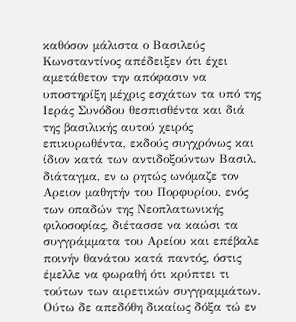καθόσον μάλιστα ο Βασιλεύς Κωνσταντίνος απέδειξεν ότι έχει αμετάθετον την απόφασιν να υποστηρίξη μέχρις εσχάτων τα υπό της Ιεράς Συνόδου θεσπισθέντα και διά της βασιλικής αυτού χειρός επικυρωθέντα, εκδούς συγχρόνως και ίδιον κατά των αντιδοξούντων Βασιλ. διάταγμα, εν ω ρητώς ωνόμαζε τον Αρειον μαθητήν του Πορφυρίου, ενός των οπαδών της Νεοπλατωνικής φιλοσοφίας, διέτασσε να καώσι τα συγγράμματα του Αρείου και επέβαλε ποινήν θανάτου κατά παντός, όστις έμελλε να φωραθή ότι κρύπτει τι τούτων των αιρετικών συγγραμμάτων. Ούτω δε απεδόθη δικαίως δόξα τώ εν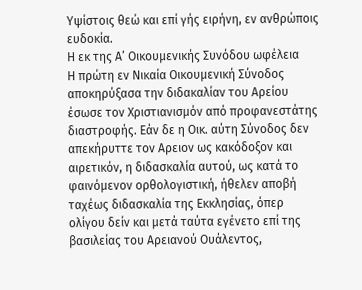Υψίστοις θεώ και επί γής ειρήνη, εν ανθρώποις ευδοκία.
Η εκ της Α’ Οικουμενικής Συνόδου ωφέλεια
Η πρώτη εν Νικαία Οικουμενική Σύνοδος αποκηρύξασα την διδακαλίαν του Αρείου έσωσε τον Χριστιανισμόν από προφανεστάτης διαστροφής. Εάν δε η Οικ. αύτη Σύνοδος δεν απεκήρυττε τον Αρειον ως κακόδοξον και αιρετικόν, η διδασκαλία αυτού, ως κατά το φαινόμενον ορθολογιστική, ήθελεν αποβή ταχέως διδασκαλία της Εκκλησίας, όπερ ολίγου δείν και μετά ταύτα εγένετο επί της βασιλείας του Αρειανού Ουάλεντος,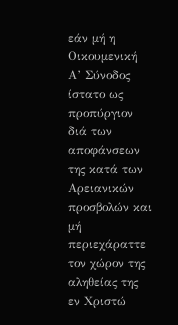εάν μή η Οικουμενική Α’ Σύνοδος ίστατο ως προπύργιον διά των αποφάνσεων της κατά των Αρειανικών προσβολών και μή περιεχάραττε τον χώρον της αληθείας της εν Χριστώ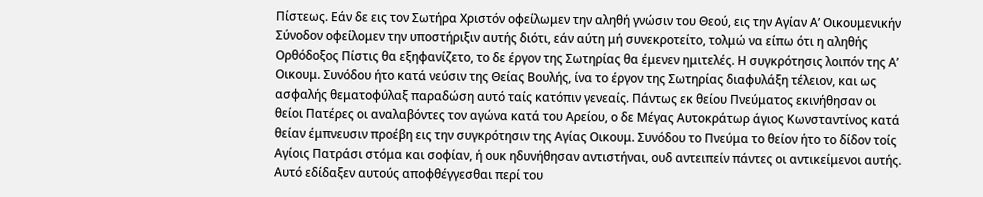Πίστεως. Εάν δε εις τον Σωτήρα Χριστόν οφείλωμεν την αληθή γνώσιν του Θεού, εις την Αγίαν Α’ Οικουμενικήν Σύνοδον οφείλομεν την υποστήριξιν αυτής διότι, εάν αύτη μή συνεκροτείτο, τολμώ να είπω ότι η αληθής Ορθόδοξος Πίστις θα εξηφανίζετο, το δε έργον της Σωτηρίας θα έμενεν ημιτελές. Η συγκρότησις λοιπόν της Α’ Οικουμ. Συνόδου ήτο κατά νεύσιν της Θείας Βουλής, ίνα το έργον της Σωτηρίας διαφυλάξη τέλειον, και ως ασφαλής θεματοφύλαξ παραδώση αυτό ταίς κατόπιν γενεαίς. Πάντως εκ θείου Πνεύματος εκινήθησαν οι θείοι Πατέρες οι αναλαβόντες τον αγώνα κατά του Αρείου, ο δε Μέγας Αυτοκράτωρ άγιος Κωνσταντίνος κατά θείαν έμπνευσιν προέβη εις την συγκρότησιν της Αγίας Οικουμ. Συνόδου το Πνεύμα το θείον ήτο το δίδον τοίς Αγίοις Πατράσι στόμα και σοφίαν, ή ουκ ηδυνήθησαν αντιστήναι, ουδ αντειπείν πάντες οι αντικείμενοι αυτής. Αυτό εδίδαξεν αυτούς αποφθέγγεσθαι περί του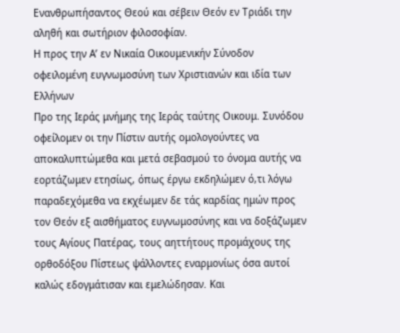Ενανθρωπήσαντος Θεού και σέβειν Θεόν εν Τριάδι την αληθή και σωτήριον φιλοσοφίαν.
Η προς την Α’ εν Νικαία Οικουμενικήν Σύνοδον οφειλομένη ευγνωμοσύνη των Χριστιανών και ιδία των Ελλήνων
Προ της Ιεράς μνήμης της Ιεράς ταύτης Οικουμ. Συνόδου οφείλομεν οι την Πίστιν αυτής ομολογούντες να αποκαλυπτώμεθα και μετά σεβασμού το όνομα αυτής να εορτάζωμεν ετησίως, όπως έργω εκδηλώμεν ό,τι λόγω παραδεχόμεθα να εκχέωμεν δε τάς καρδίας ημών προς τον Θεόν εξ αισθήματος ευγνωμοσύνης και να δοξάζωμεν τους Αγίους Πατέρας, τους αηττήτους προμάχους της ορθοδόξου Πίστεως ψάλλοντες εναρμονίως όσα αυτοί καλώς εδογμάτισαν και εμελώδησαν. Και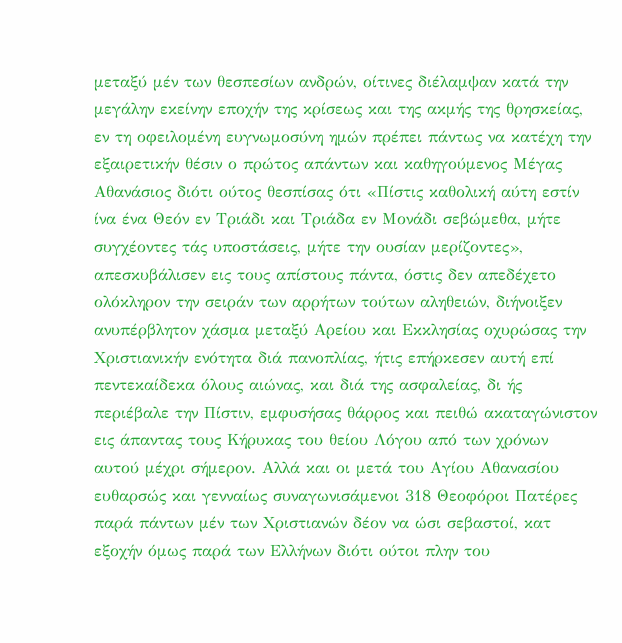μεταξύ μέν των θεσπεσίων ανδρών, οίτινες διέλαμψαν κατά την μεγάλην εκείνην εποχήν της κρίσεως και της ακμής της θρησκείας, εν τη οφειλομένη ευγνωμοσύνη ημών πρέπει πάντως να κατέχη την εξαιρετικήν θέσιν ο πρώτος απάντων και καθηγούμενος Μέγας Αθανάσιος διότι ούτος θεσπίσας ότι «Πίστις καθολική αύτη εστίν ίνα ένα Θεόν εν Τριάδι και Τριάδα εν Μονάδι σεβώμεθα, μήτε συγχέοντες τάς υποστάσεις, μήτε την ουσίαν μερίζοντες», απεσκυβάλισεν εις τους απίστους πάντα, όστις δεν απεδέχετο ολόκληρον την σειράν των αρρήτων τούτων αληθειών, διήνοιξεν ανυπέρβλητον χάσμα μεταξύ Αρείου και Εκκλησίας οχυρώσας την Χριστιανικήν ενότητα διά πανοπλίας, ήτις επήρκεσεν αυτή επί πεντεκαίδεκα όλους αιώνας, και διά της ασφαλείας, δι ής περιέβαλε την Πίστιν, εμφυσήσας θάρρος και πειθώ ακαταγώνιστον εις άπαντας τους Κήρυκας του θείου Λόγου από των χρόνων αυτού μέχρι σήμερον. Αλλά και οι μετά του Αγίου Αθανασίου ευθαρσώς και γενναίως συναγωνισάμενοι 318 Θεοφόροι Πατέρες παρά πάντων μέν των Χριστιανών δέον να ώσι σεβαστοί, κατ εξοχήν όμως παρά των Ελλήνων διότι ούτοι πλην του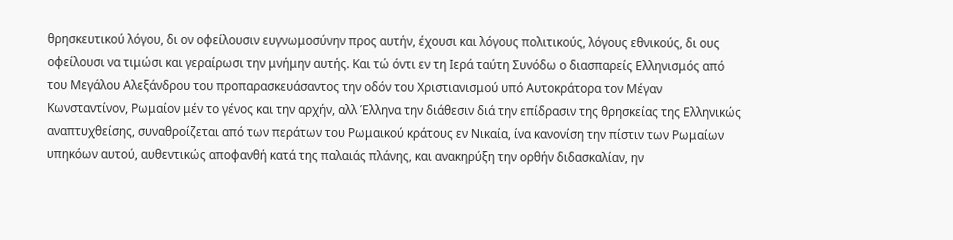θρησκευτικού λόγου, δι ον οφείλουσιν ευγνωμοσύνην προς αυτήν, έχουσι και λόγους πολιτικούς, λόγους εθνικούς, δι ους οφείλουσι να τιμώσι και γεραίρωσι την μνήμην αυτής. Και τώ όντι εν τη Ιερά ταύτη Συνόδω ο διασπαρείς Ελληνισμός από του Μεγάλου Αλεξάνδρου του προπαρασκευάσαντος την οδόν του Χριστιανισμού υπό Αυτοκράτορα τον Μέγαν Κωνσταντίνον, Ρωμαίον μέν το γένος και την αρχήν, αλλ Έλληνα την διάθεσιν διά την επίδρασιν της θρησκείας της Ελληνικώς αναπτυχθείσης, συναθροίζεται από των περάτων του Ρωμαικού κράτους εν Νικαία, ίνα κανονίση την πίστιν των Ρωμαίων υπηκόων αυτού, αυθεντικώς αποφανθή κατά της παλαιάς πλάνης, και ανακηρύξη την ορθήν διδασκαλίαν, ην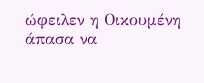ώφειλεν η Οικουμένη άπασα να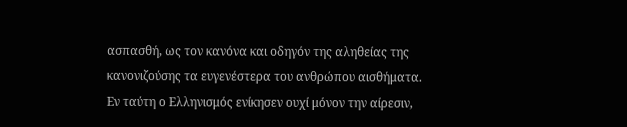ασπασθή, ως τον κανόνα και οδηγόν της αληθείας της κανονιζούσης τα ευγενέστερα του ανθρώπου αισθήματα. Εν ταύτη ο Ελληνισμός ενίκησεν ουχί μόνον την αίρεσιν,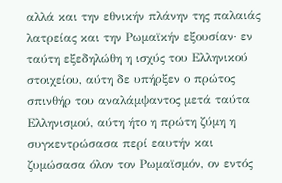αλλά και την εθνικήν πλάνην της παλαιάς λατρείας και την Ρωμαϊκήν εξουσίαν· εν ταύτη εξεδηλώθη η ισχύς του Ελληνικού στοιχείου, αύτη δε υπήρξεν ο πρώτος σπινθήρ του αναλάμψαντος μετά ταύτα Ελληνισμού, αύτη ήτο η πρώτη ζύμη η συγκεντρώσασα περί εαυτήν και ζυμώσασα όλον τον Ρωμαϊσμόν, ον εντός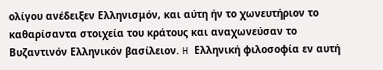ολίγου ανέδειξεν Ελληνισμόν, και αύτη ήν το χωνευτήριον το καθαρίσαντα στοιχεία του κράτους και αναχωνεύσαν το Βυζαντινόν Ελληνικόν βασίλειον. H Ελληνική φιλοσοφία εν αυτή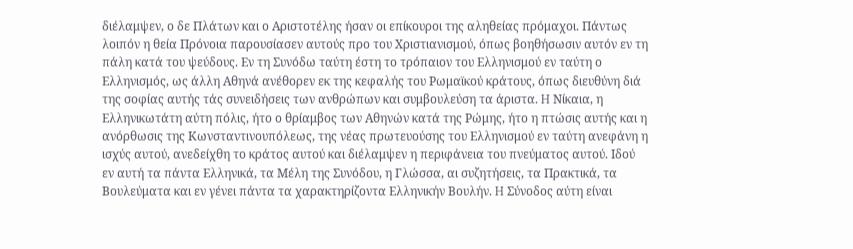διέλαμψεν, ο δε Πλάτων και ο Αριστοτέλης ήσαν οι επίκουροι της αληθείας πρόμαχοι. Πάντως λοιπόν η θεία Πρόνοια παρουσίασεν αυτούς προ του Χριστιανισμού, όπως βοηθήσωσιν αυτόν εν τη πάλη κατά του ψεύδους. Εν τη Συνόδω ταύτη έστη το τρόπαιον του Ελληνισμού εν ταύτη ο Ελληνισμός, ως άλλη Αθηνά ανέθορεν εκ της κεφαλής του Ρωμαϊκού κράτους, όπως διευθύνη διά της σοφίας αυτής τάς συνειδήσεις των ανθρώπων και συμβουλεύση τα άριστα. H Νίκαια, η Ελληνικωτάτη αύτη πόλις, ήτο ο θρίαμβος των Αθηνών κατά της Ρώμης, ήτο η πτώσις αυτής και η ανόρθωσις της Κωνσταντινουπόλεως, της νέας πρωτευούσης του Ελληνισμoύ εν ταύτη ανεφάνη η ισχύς αυτού, ανεδείχθη το κράτος αυτού και διέλαμψεν η περιφάνεια του πνεύματος αυτού. Ιδού εν αυτή τα πάντα Ελληνικά, τα Μέλη της Συνόδου, η Γλώσσα, αι συζητήσεις, τα Πρακτικά, τα Βουλεύματα και εν γένει πάντα τα χαρακτηρίζοντα Ελληνικήν Βουλήν. H Σύνοδος αύτη είναι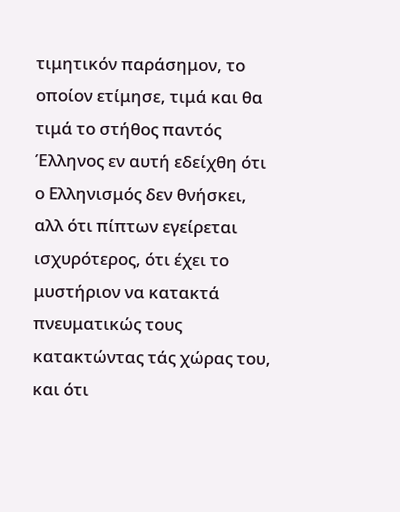τιμητικόν παράσημον, το οποίον ετίμησε, τιμά και θα τιμά το στήθος παντός Έλληνος εν αυτή εδείχθη ότι ο Ελληνισμός δεν θνήσκει, αλλ ότι πίπτων εγείρεται ισχυρότερος, ότι έχει το μυστήριον να κατακτά πνευματικώς τους κατακτώντας τάς χώρας του, και ότι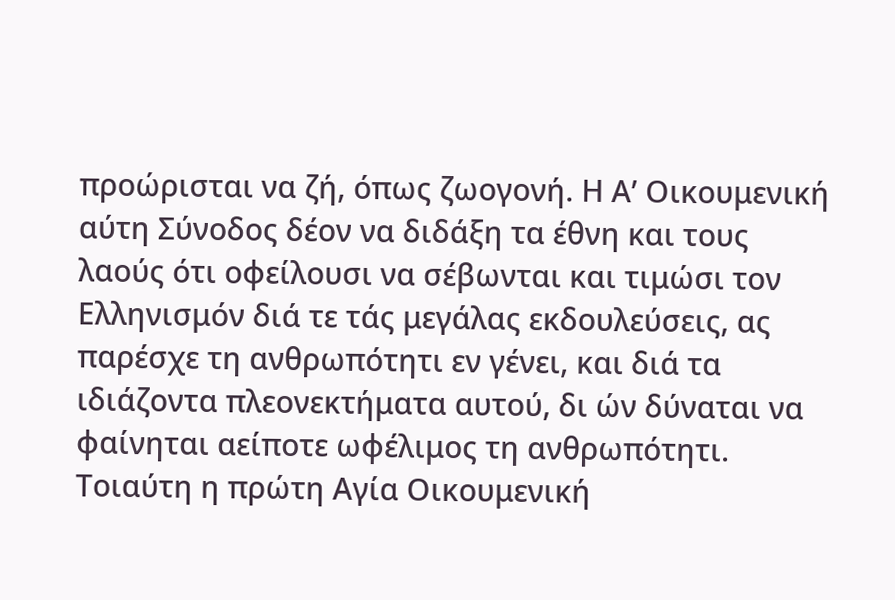προώρισται να ζή, όπως ζωογονή. Η Α’ Οικουμενική αύτη Σύνοδος δέον να διδάξη τα έθνη και τους λαούς ότι οφείλουσι να σέβωνται και τιμώσι τον Ελληνισμόν διά τε τάς μεγάλας εκδουλεύσεις, ας παρέσχε τη ανθρωπότητι εν γένει, και διά τα ιδιάζοντα πλεονεκτήματα αυτού, δι ών δύναται να φαίνηται αείποτε ωφέλιμος τη ανθρωπότητι. Τοιαύτη η πρώτη Αγία Οικουμενική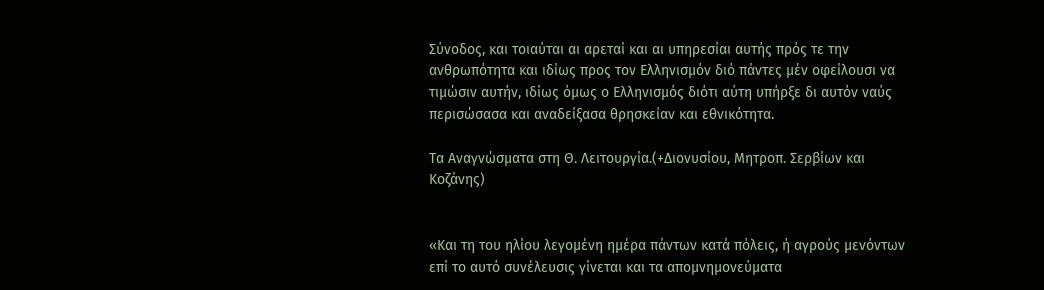Σύνοδος, και τοιαύται αι αρεταί και αι υπηρεσίαι αυτής πρός τε την ανθρωπότητα και ιδίως προς τον Ελληνισμόν διό πάντες μέν οφείλουσι να τιμώσιν αυτήν, ιδίως όμως ο Ελληνισμός διότι αύτη υπήρξε δι αυτόν ναύς περισώσασα και αναδείξασα θρησκείαν και εθνικότητα.

Τα Αναγνώσματα στη Θ. Λειτουργία.(+Διονυσίου, Μητροπ. Σερβίων και Κοζάνης)


«Και τη του ηλίου λεγομένη ημέρα πάντων κατά πόλεις, ή αγρούς μενόντων επί το αυτό συνέλευσις γίνεται και τα απομνημονεύματα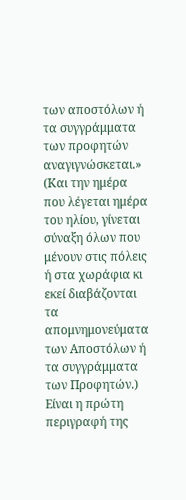των αποστόλων ή τα συγγράμματα των προφητών αναγιγνώσκεται.»
(Και την ημέρα που λέγεται ημέρα του ηλίου, γίνεται σύναξη όλων που μένουν στις πόλεις ή στα χωράφια κι εκεί διαβάζονται τα απομνημονεύματα των Αποστόλων ή τα συγγράμματα των Προφητών.)
Είναι η πρώτη περιγραφή της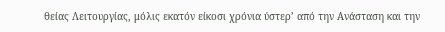θείας Λειτουργίας, μόλις εκατόν είκοσι χρόνια ύστερ’ από την Ανάσταση και την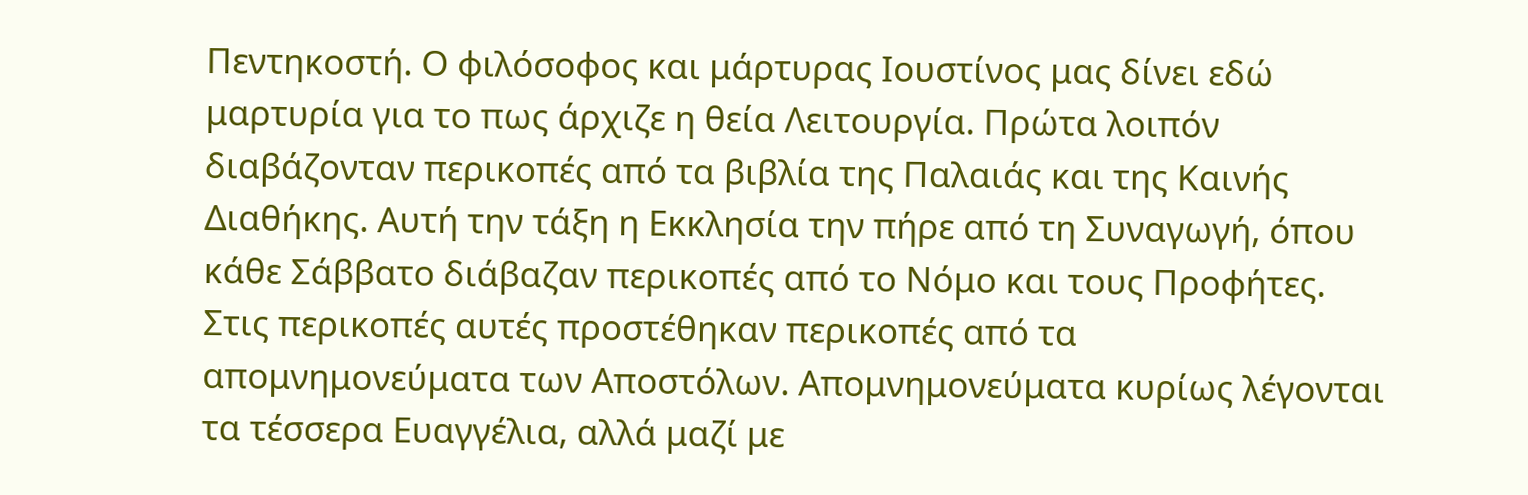Πεντηκοστή. Ο φιλόσοφος και μάρτυρας Ιουστίνος μας δίνει εδώ μαρτυρία για το πως άρχιζε η θεία Λειτουργία. Πρώτα λοιπόν διαβάζονταν περικοπές από τα βιβλία της Παλαιάς και της Καινής Διαθήκης. Αυτή την τάξη η Εκκλησία την πήρε από τη Συναγωγή, όπου κάθε Σάββατο διάβαζαν περικοπές από το Νόμο και τους Προφήτες. Στις περικοπές αυτές προστέθηκαν περικοπές από τα απομνημονεύματα των Αποστόλων. Απομνημονεύματα κυρίως λέγονται τα τέσσερα Ευαγγέλια, αλλά μαζί με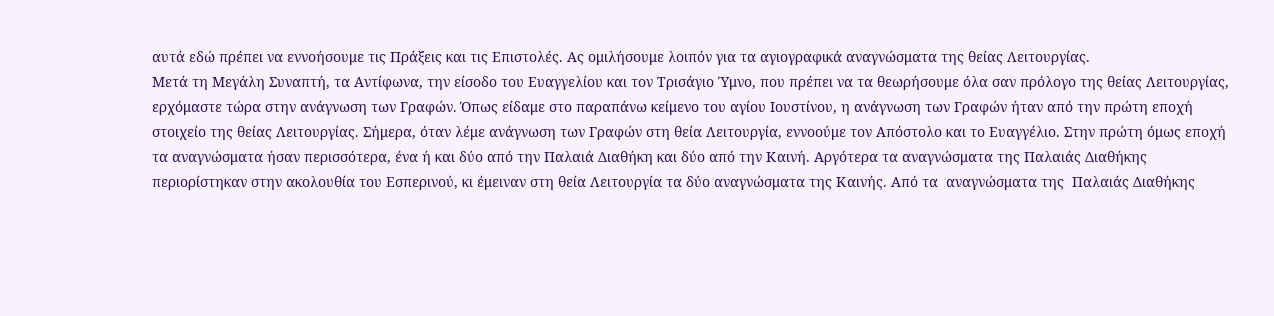αυτά εδώ πρέπει να εννοήσουμε τις Πράξεις και τις Επιστολές. Ας ομιλήσουμε λοιπόν για τα αγιογραφικά αναγνώσματα της θείας Λειτουργίας.
Μετά τη Μεγάλη Συναπτή, τα Αντίφωνα, την είσοδο του Ευαγγελίου και τον Τρισάγιο Ύμνο, που πρέπει να τα θεωρήσουμε όλα σαν πρόλογο της θείας Λειτουργίας, ερχόμαστε τώρα στην ανάγνωση των Γραφών. Όπως είδαμε στο παραπάνω κείμενο του αγίου Ιουστίνου, η ανάγνωση των Γραφών ήταν από την πρώτη εποχή στοιχείο της θείας Λειτουργίας. Σήμερα, όταν λέμε ανάγνωση των Γραφών στη θεία Λειτουργία, εννοούμε τον Απόστολο και το Ευαγγέλιο. Στην πρώτη όμως εποχή τα αναγνώσματα ήσαν περισσότερα, ένα ή και δύο από την Παλαιά Διαθήκη και δύο από την Καινή. Αργότερα τα αναγνώσματα της Παλαιάς Διαθήκης περιορίστηκαν στην ακολουθία του Εσπερινού, κι έμειναν στη θεία Λειτουργία τα δύο αναγνώσματα της Καινής. Από τα  αναγνώσματα της  Παλαιάς Διαθήκης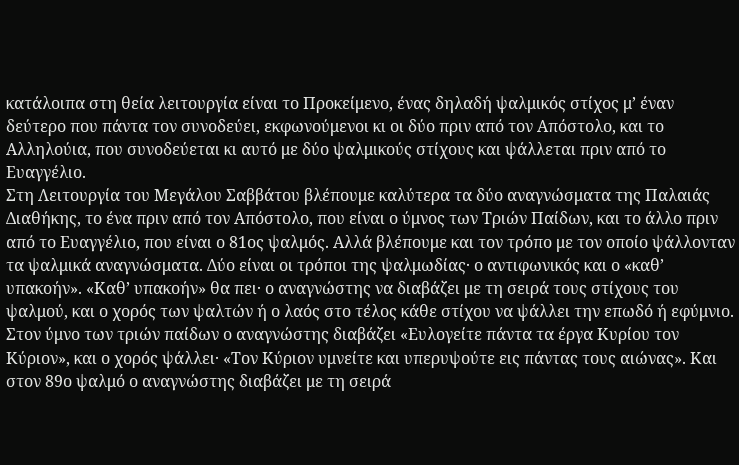κατάλοιπα στη θεία λειτουργία είναι το Προκείμενο, ένας δηλαδή ψαλμικός στίχος μ’ έναν δεύτερο που πάντα τον συνοδεύει, εκφωνούμενοι κι οι δύο πριν από τον Απόστολο, και το Αλληλούια, που συνοδεύεται κι αυτό με δύο ψαλμικούς στίχους και ψάλλεται πριν από το Ευαγγέλιο.
Στη Λειτουργία του Μεγάλου Σαββάτου βλέπουμε καλύτερα τα δύο αναγνώσματα της Παλαιάς Διαθήκης, το ένα πριν από τον Απόστολο, που είναι ο ύμνος των Τριών Παίδων, και το άλλο πριν από το Ευαγγέλιο, που είναι ο 81ος ψαλμός. Αλλά βλέπουμε και τον τρόπο με τον οποίο ψάλλονταν τα ψαλμικά αναγνώσματα. Δύο είναι οι τρόποι της ψαλμωδίας· ο αντιφωνικός και ο «καθ’ υπακοήν». «Καθ’ υπακοήν» θα πει· ο αναγνώστης να διαβάζει με τη σειρά τους στίχους του ψαλμού, και ο χορός των ψαλτών ή ο λαός στο τέλος κάθε στίχου να ψάλλει την επωδό ή εφύμνιο. Στον ύμνο των τριών παίδων ο αναγνώστης διαβάζει «Ευλογείτε πάντα τα έργα Κυρίου τον Κύριον», και ο χορός ψάλλει· «Τον Κύριον υμνείτε και υπερυψούτε εις πάντας τους αιώνας». Και στον 89ο ψαλμό ο αναγνώστης διαβάζει με τη σειρά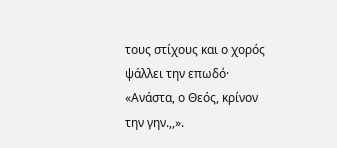τους στίχους και ο χορός ψάλλει την επωδό· «Ανάστα, ο Θεός, κρίνον την γην.,,».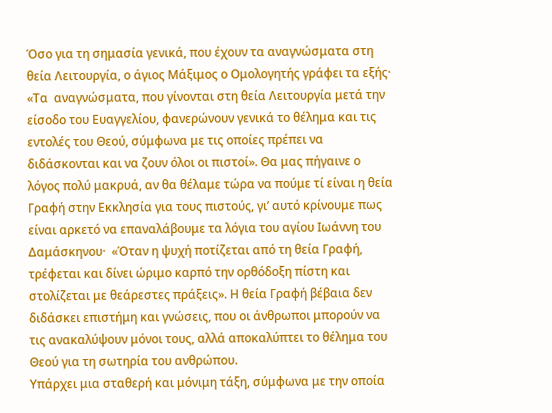Όσο για τη σημασία γενικά, που έχουν τα αναγνώσματα στη θεία Λειτουργία, ο άγιος Μάξιμος ο Ομολογητής γράφει τα εξής· «Τα  αναγνώσματα, που γίνονται στη θεία Λειτουργία μετά την είσοδο του Ευαγγελίου, φανερώνουν γενικά το θέλημα και τις εντολές του Θεού, σύμφωνα με τις οποίες πρέπει να διδάσκονται και να ζουν όλοι οι πιστοί». Θα μας πήγαινε ο λόγος πολύ μακρυά, αν θα θέλαμε τώρα να πούμε τί είναι η θεία Γραφή στην Εκκλησία για τους πιστούς, γι’ αυτό κρίνουμε πως είναι αρκετό να επαναλάβουμε τα λόγια του αγίου Ιωάννη του Δαμάσκηνου·  «Όταν η ψυχή ποτίζεται από τη θεία Γραφή, τρέφεται και δίνει ώριμο καρπό την ορθόδοξη πίστη και στολίζεται με θεάρεστες πράξεις». Η θεία Γραφή βέβαια δεν διδάσκει επιστήμη και γνώσεις, που οι άνθρωποι μπορούν να τις ανακαλύψουν μόνοι τους, αλλά αποκαλύπτει το θέλημα του Θεού για τη σωτηρία του ανθρώπου.
Υπάρχει μια σταθερή και μόνιμη τάξη, σύμφωνα με την οποία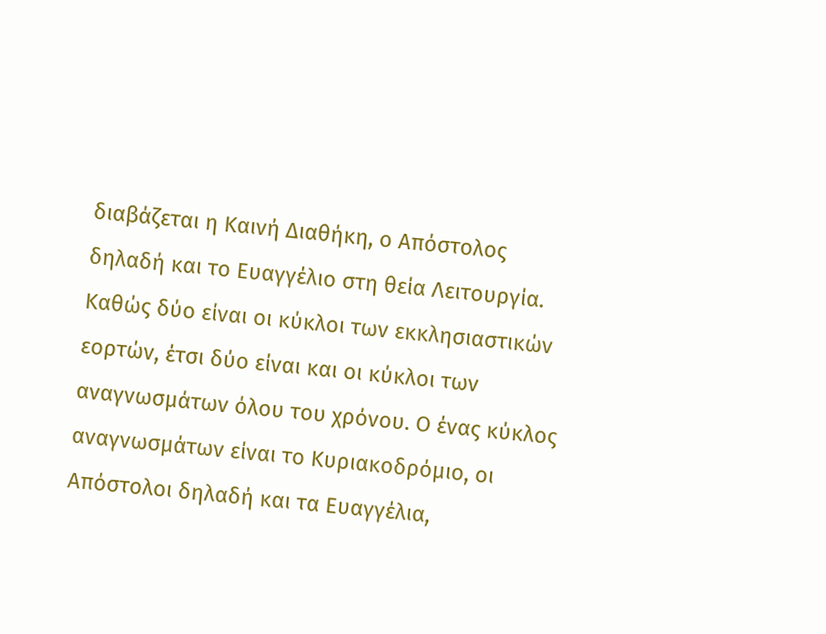διαβάζεται η Καινή Διαθήκη, ο Απόστολος δηλαδή και το Ευαγγέλιο στη θεία Λειτουργία. Καθώς δύο είναι οι κύκλοι των εκκλησιαστικών εορτών, έτσι δύο είναι και οι κύκλοι των αναγνωσμάτων όλου του χρόνου. Ο ένας κύκλος αναγνωσμάτων είναι το Κυριακοδρόμιο, οι Απόστολοι δηλαδή και τα Ευαγγέλια,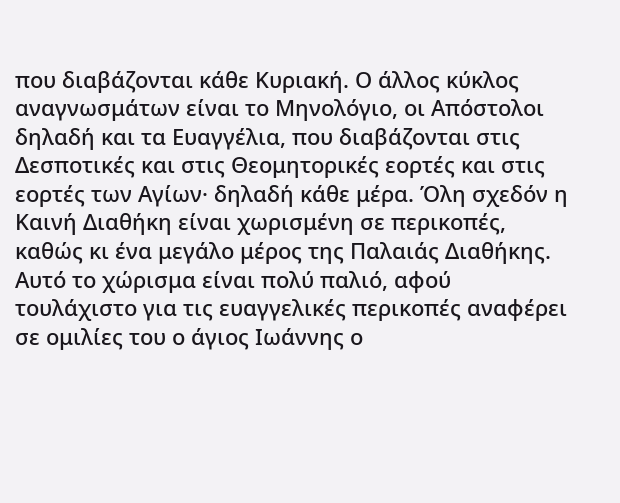που διαβάζονται κάθε Κυριακή. Ο άλλος κύκλος αναγνωσμάτων είναι το Μηνολόγιο, οι Απόστολοι δηλαδή και τα Ευαγγέλια, που διαβάζονται στις Δεσποτικές και στις Θεομητορικές εορτές και στις εορτές των Αγίων· δηλαδή κάθε μέρα. Όλη σχεδόν η Καινή Διαθήκη είναι χωρισμένη σε περικοπές, καθώς κι ένα μεγάλο μέρος της Παλαιάς Διαθήκης. Αυτό το χώρισμα είναι πολύ παλιό, αφού τουλάχιστο για τις ευαγγελικές περικοπές αναφέρει σε ομιλίες του ο άγιος Ιωάννης ο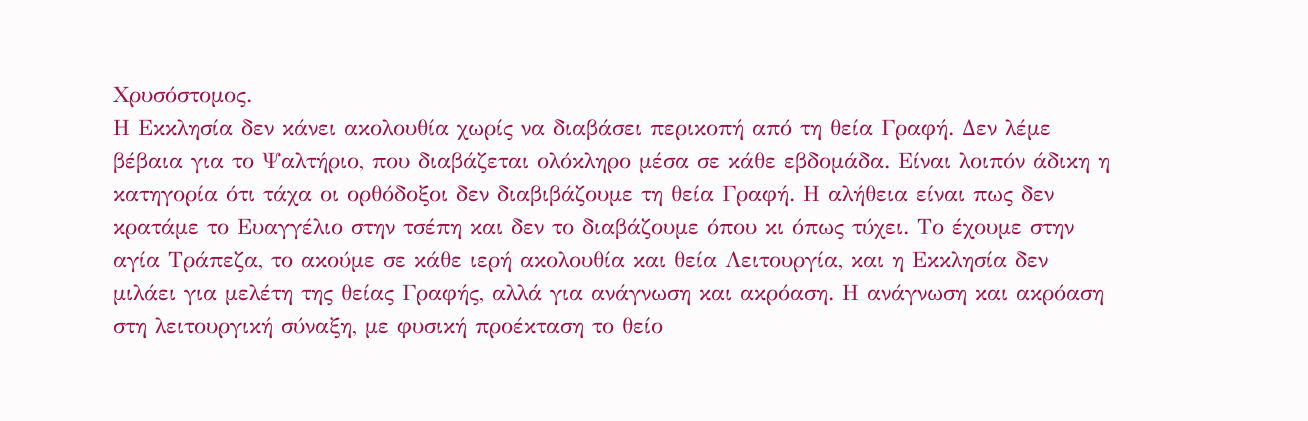Χρυσόστομος.
Η Εκκλησία δεν κάνει ακολουθία χωρίς να διαβάσει περικοπή από τη θεία Γραφή. Δεν λέμε βέβαια για το Ψαλτήριο, που διαβάζεται ολόκληρο μέσα σε κάθε εβδομάδα. Είναι λοιπόν άδικη η κατηγορία ότι τάχα οι ορθόδοξοι δεν διαβιβάζουμε τη θεία Γραφή. Η αλήθεια είναι πως δεν κρατάμε το Ευαγγέλιο στην τσέπη και δεν το διαβάζουμε όπου κι όπως τύχει. Το έχουμε στην αγία Τράπεζα, το ακούμε σε κάθε ιερή ακολουθία και θεία Λειτουργία, και η Εκκλησία δεν μιλάει για μελέτη της θείας Γραφής, αλλά για ανάγνωση και ακρόαση. Η ανάγνωση και ακρόαση στη λειτουργική σύναξη, με φυσική προέκταση το θείο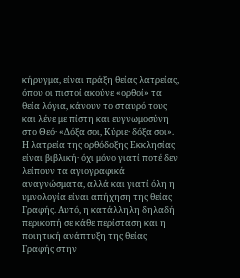κήρυγμα, είναι πράξη θείας λατρείας, όπου οι πιστοί ακούνε «ορθοί» τα θεία λόγια, κάνουν το σταυρό τους και λένε με πίστη και ευγνωμοσύνη στο Θεό· «Δόξα σοι, Κύριε· δόξα σοι».
Η λατρεία της ορθόδοξης Εκκλησίας είναι βιβλική· όχι μόνο γιατί ποτέ δεν λείπουν τα αγιογραφικά αναγνώσματα, αλλά και γιατί όλη η υμνολογία είναι απήχηση της θείας Γραφής. Αυτό, η κατάλληλη δηλαδή περικοπή σε κάθε περίσταση και η ποιητική ανάπτυξη της θείας Γραφής στην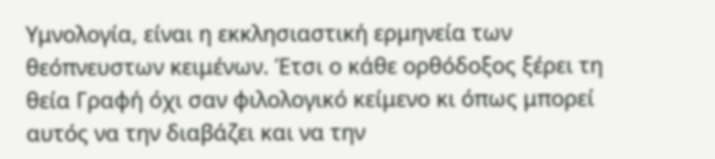Υμνολογία, είναι η εκκλησιαστική ερμηνεία των θεόπνευστων κειμένων. Έτσι ο κάθε ορθόδοξος ξέρει τη θεία Γραφή όχι σαν φιλολογικό κείμενο κι όπως μπορεί αυτός να την διαβάζει και να την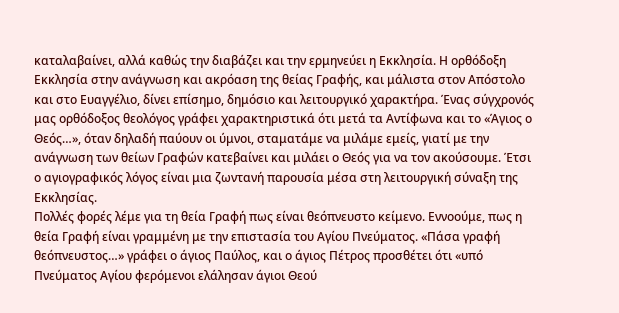καταλαβαίνει, αλλά καθώς την διαβάζει και την ερμηνεύει η Εκκλησία. Η ορθόδοξη Εκκλησία στην ανάγνωση και ακρόαση της θείας Γραφής, και μάλιστα στον Απόστολο και στο Ευαγγέλιο, δίνει επίσημο, δημόσιο και λειτουργικό χαρακτήρα. Ένας σύγχρονός μας ορθόδοξος θεολόγος γράφει χαρακτηριστικά ότι μετά τα Αντίφωνα και το «Άγιος ο Θεός…», όταν δηλαδή παύουν οι ύμνοι, σταματάμε να μιλάμε εμείς, γιατί με την ανάγνωση των θείων Γραφών κατεβαίνει και μιλάει ο Θεός για να τον ακούσουμε. Έτσι ο αγιογραφικός λόγος είναι μια ζωντανή παρουσία μέσα στη λειτουργική σύναξη της Εκκλησίας.
Πολλές φορές λέμε για τη θεία Γραφή πως είναι θεόπνευστο κείμενο. Εννοούμε, πως η θεία Γραφή είναι γραμμένη με την επιστασία του Αγίου Πνεύματος. «Πάσα γραφή θεόπνευστος…» γράφει ο άγιος Παύλος, και ο άγιος Πέτρος προσθέτει ότι «υπό Πνεύματος Αγίου φερόμενοι ελάλησαν άγιοι Θεού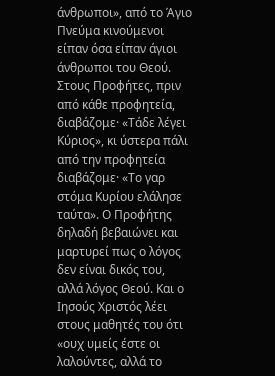άνθρωποι», από το Άγιο Πνεύμα κινούμενοι είπαν όσα είπαν άγιοι άνθρωποι του Θεού. Στους Προφήτες, πριν από κάθε προφητεία, διαβάζομε· «Τάδε λέγει Κύριος», κι ύστερα πάλι από την προφητεία διαβάζομε· «Το γαρ στόμα Κυρίου ελάλησε ταύτα». Ο Προφήτης δηλαδή βεβαιώνει και μαρτυρεί πως ο λόγος δεν είναι δικός του, αλλά λόγος Θεού. Και ο Ιησούς Χριστός λέει στους μαθητές του ότι «ουχ υμείς έστε οι λαλούντες, αλλά το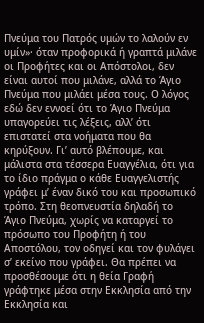Πνεύμα του Πατρός υμών το λαλούν εν υμίν»· όταν προφορικά ή γραπτά μιλάνε οι Προφήτες και οι Απόστολοι, δεν είναι αυτοί που μιλάνε, αλλά το Άγιο Πνεύμα που μιλάει μέσα τους. Ο λόγος εδώ δεν εννοεί ότι το Άγιο Πνεύμα υπαγορεύει τις λέξεις, αλλ’ ότι επιστατεί στα νοήματα που θα κηρύξουν. Γι’ αυτό βλέπουμε, και μάλιστα στα τέσσερα Ευαγγέλια, ότι για το ίδιο πράγμα ο κάθε Ευαγγελιστής γράφει μ’ έναν δικό του και προσωπικό τρόπο. Στη θεοπνευστία δηλαδή το Άγιο Πνεύμα, χωρίς να καταργεί το πρόσωπο του Προφήτη ή του Αποστόλου, τον οδηγεί και τον φυλάγει σ’ εκείνο που γράφει. Θα πρέπει να προσθέσουμε ότι η θεία Γραφή γράφτηκε μέσα στην Εκκλησία από την Εκκλησία και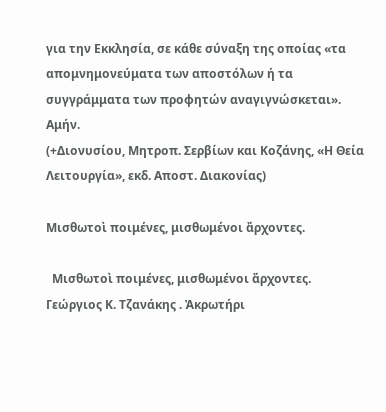για την Εκκλησία, σε κάθε σύναξη της οποίας «τα απομνημονεύματα των αποστόλων ή τα συγγράμματα των προφητών αναγιγνώσκεται». Αμήν.
(+Διονυσίου, Μητροπ. Σερβίων και Κοζάνης, «Η Θεία Λειτουργία», εκδ. Αποστ. Διακονίας)

Μισθωτοὶ ποιμένες, μισθωμένοι ἄρχοντες.

  Μισθωτοὶ ποιμένες, μισθωμένοι ἄρχοντες. Γεώργιος Κ. Τζανάκης . Ἀκρωτήρι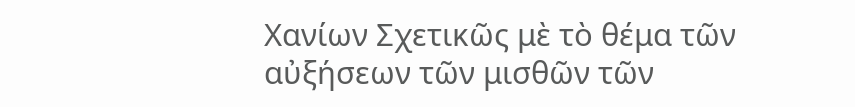Χανίων Σχετικῶς μὲ τὸ θέμα τῶν αὐξήσεων τῶν μισθῶν τῶν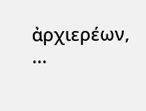ἀρχιερέων, ...